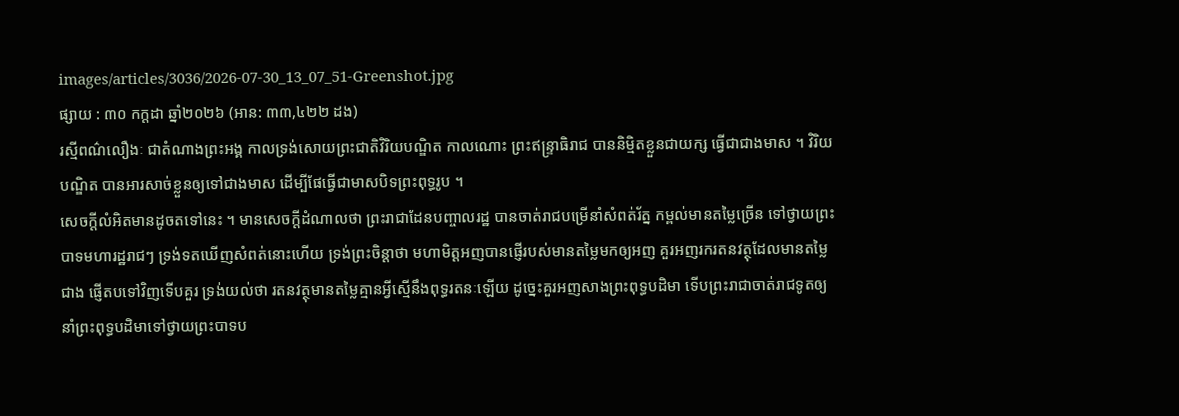images/articles/3036/2026-07-30_13_07_51-Greenshot.jpg
ផ្សាយ : ៣០ កក្តដា ឆ្នាំ២០២៦ (អាន: ៣៣,៤២២ ដង)
រស្មីពណ៌លឿងៈ ជាតំណាងព្រះអង្គ កាលទ្រង់សោយព្រះជាតិវិរិយបណ្ឌិត កាលណោះ ព្រះឥន្ទ្រាធិរាជ បាននិម្មិតខ្លួនជាយក្ស ធ្វើជាជាងមាស ។ វិរិយបណ្ឌិត បានអារសាច់ខ្លួនឲ្យទៅជាងមាស ដើម្បីផែធ្វើជាមាសបិទព្រះពុទ្ធរូប ។
សេចក្តីលំអិតមានដូចតទៅនេះ ។ មានសេចក្តីដំណាលថា ព្រះរាជាដែនបញ្ចាលរដ្ឋ បានចាត់រាជបម្រើនាំសំពត់រ័ត្ន កម្ពល់មានតម្លៃច្រើន ទៅថ្វាយព្រះបាទមហារដ្ឋរាជៗ ទ្រង់ទតឃើញសំពត់នោះហើយ ទ្រង់ព្រះចិន្តាថា មហាមិត្តអញបានផ្ញើរបស់មានតម្លៃមកឲ្យអញ គួរអញរករតនវត្ថុដែលមានតម្លៃជាង ផ្ញើតបទៅវិញទើបគួរ ទ្រង់យល់ថា រតនវត្ថុមានតម្លៃគ្មានអ្វីស្មើនឹងពុទ្ធរតនៈឡើយ ដូច្នេះគួរអញសាងព្រះពុទ្ធបដិមា ទើបព្រះរាជាចាត់រាជទូតឲ្យនាំព្រះពុទ្ធបដិមាទៅថ្វាយព្រះបាទប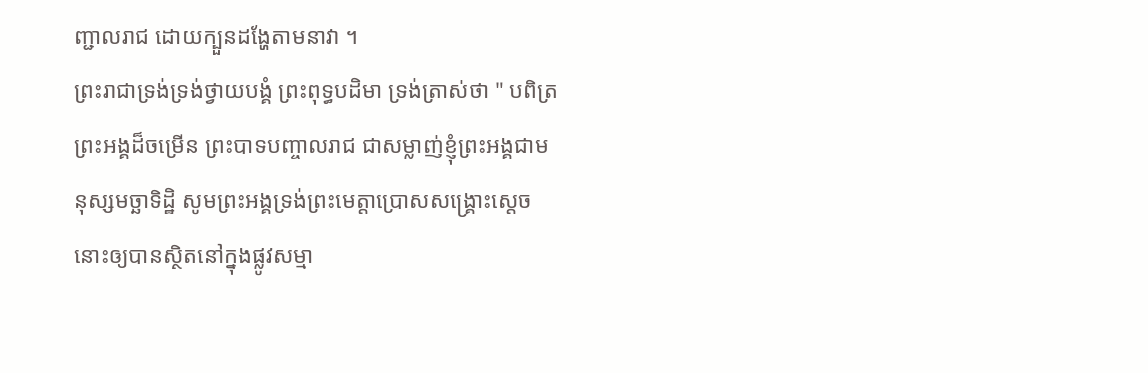ញ្ជាលរាជ ដោយក្បួនដង្ហែតាមនាវា ។
ព្រះរាជាទ្រង់ទ្រង់ថ្វាយបង្គំ ព្រះពុទ្ធបដិមា ទ្រង់ត្រាស់ថា " បពិត្រព្រះអង្គដ៏ចម្រើន ព្រះបាទបញ្ចាលរាជ ជាសម្លាញ់ខ្ញុំព្រះអង្គជាមនុស្សមច្ឆាទិដ្ឋិ សូមព្រះអង្គទ្រង់ព្រះមេត្តាប្រោសសង្គ្រោះស្តេចនោះឲ្យបានស្ថិតនៅក្នុងផ្លូវសម្មា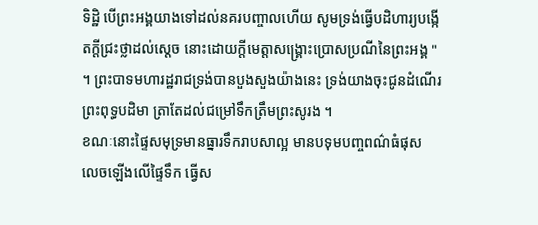ទិដ្ឋិ បើព្រះអង្គយាងទៅដល់នគរបញ្ចាលហើយ សូមទ្រង់ធ្វើបដិហារ្យបង្កើតក្តីជ្រះថ្លាដល់ស្តេច នោះដោយក្តីមេត្តាសង្គ្រោះប្រោសប្រណីនៃព្រះអង្គ " ។ ព្រះបាទមហារដ្ឋរាជទ្រង់បានបួងសួងយ៉ាងនេះ ទ្រង់យាងចុះជូនដំណើរព្រះពុទ្ធបដិមា ត្រាតែដល់ជម្រៅទឹកត្រឹមព្រះសូរង ។
ខណៈនោះផ្ទៃសមុទ្រមានធ្នារទឹករាបសាល្អ មានបទុមបញ្ចពណ៌ធំផុស លេចឡើងលើផ្ទៃទឹក ធ្វើស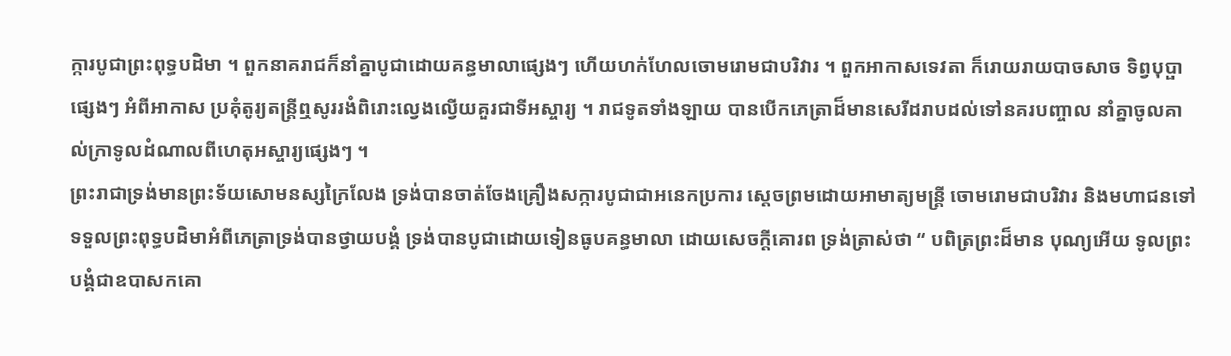ក្ការបូជាព្រះពុទ្ធបដិមា ។ ពួកនាគរាជក៏នាំគ្នាបូជាដោយគន្ធមាលាផ្សេងៗ ហើយហក់ហែលចោមរោមជាបរិវារ ។ ពួកអាកាសទេវតា ក៏រោយរាយបាចសាច ទិព្វបុប្ផាផ្សេងៗ អំពីអាកាស ប្រគុំតូរ្យតន្រ្តីឮសូររងំពិរោះល្វេងល្វើយគួរជាទីអស្ចារ្យ ។ រាជទូតទាំងឡាយ បានបើកភេត្រាដ៏មានសេរីដរាបដល់ទៅនគរបញ្ចាល នាំគ្នាចូលគាល់ក្រាទូលដំណាលពីហេតុអស្ចារ្យផ្សេងៗ ។
ព្រះរាជាទ្រង់មានព្រះទ័យសោមនស្សក្រៃលែង ទ្រង់បានចាត់ចែងគ្រឿងសក្ការបូជាជាអនេកប្រការ ស្តេចព្រមដោយអាមាត្យមន្ត្រី ចោមរោមជាបរិវារ និងមហាជនទៅទទួលព្រះពុទ្ធបដិមាអំពីភេត្រាទ្រង់បានថ្វាយបង្គំ ទ្រង់បានបូជាដោយទៀនធូបគន្ធមាលា ដោយសេចក្តីគោរព ទ្រង់ត្រាស់ថា “ បពិត្រព្រះដ៏មាន បុណ្យអើយ ទូលព្រះបង្គំជាឧបាសកគោ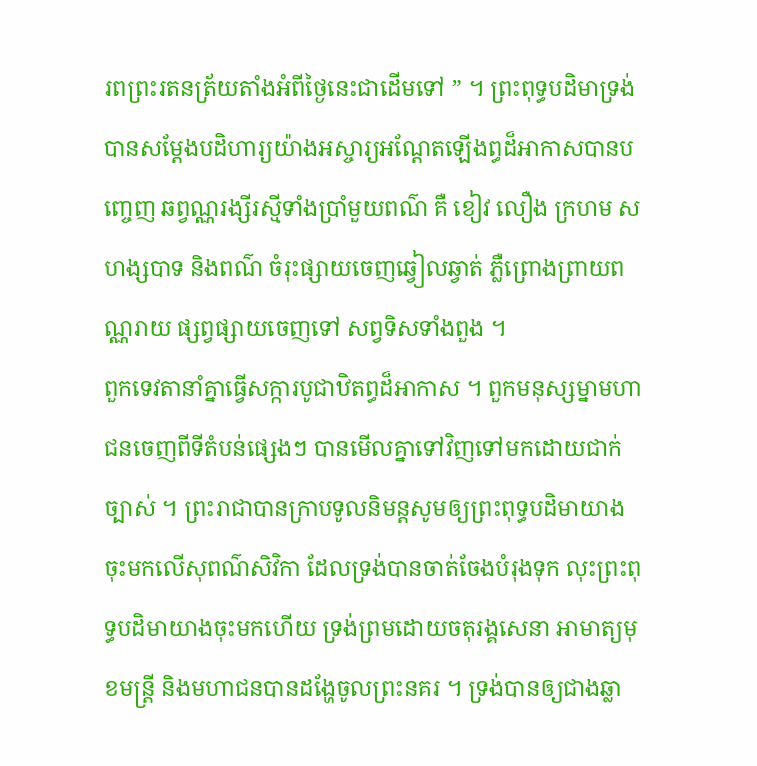រពព្រះរតនត្រ័យតាំងអំពីថ្ងៃនេះជាដើមទៅ ” ។ ព្រះពុទ្ធបដិមាទ្រង់បានសម្តែងបដិហារ្យយ៉ាងអស្ចារ្យអណ្តែតឡើងព្ធដ៏អាកាសបានបញ្ចេញ ឆព្វណ្ណរង្សីរស្មីទាំងប្រាំមួយពណ៌ គឺ ខៀវ លឿង ក្រហម ស ហង្សបាទ និងពណ៌ ចំរុះផ្សាយចេញឆ្វៀលឆ្វាត់ ភ្លឺព្រោងព្រាយពណ្ណរាយ ផ្សព្វផ្សាយចេញទៅ សព្វទិសទាំងពួង ។
ពួកទេវតានាំគ្នាធ្វើសក្ការបូជាឋិតព្ធដ៏អាកាស ។ ពួកមនុស្សម្នាមហាជនចេញពីទីតំបន់ផ្សេងៗ បានមើលគ្នាទៅវិញទៅមកដោយជាក់ច្បាស់ ។ ព្រះរាជាបានក្រាបទូលនិមន្តសូមឲ្យព្រះពុទ្ធបដិមាយាងចុះមកលើសុពណ៌សិវិកា ដែលទ្រង់បានចាត់ចែងបំរុងទុក លុះព្រះពុទ្ធបដិមាយាងចុះមកហើយ ទ្រង់ព្រមដោយចតុរង្គសេនា អាមាត្យមុខមន្ត្រី និងមហាជនបានដង្ហែចូលព្រះនគរ ។ ទ្រង់បានឲ្យជាងឆ្លា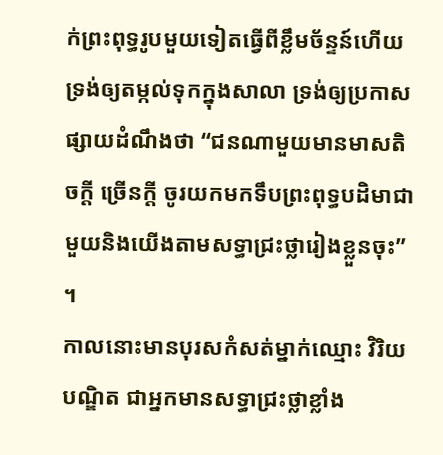ក់ព្រះពុទ្ធរូបមួយទៀតធ្វើពីខ្លឹមច័ន្ទន៍ហើយទ្រង់ឲ្យតម្កល់ទុកក្នុងសាលា ទ្រង់ឲ្យប្រកាសផ្សាយដំណឹងថា “ជនណាមួយមានមាសតិចក្តី ច្រើនក្តី ចូរយកមកទឹបព្រះពុទ្ធបដិមាជាមួយនិងយើងតាមសទ្ធាជ្រះថ្លារៀងខ្លួនចុះ” ។
កាលនោះមានបុរសកំសត់ម្នាក់ឈ្មោះ វិរិយបណ្ឌិត ជាអ្នកមានសទ្ធាជ្រះថ្លាខ្លាំង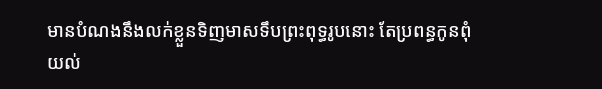មានបំណងនឹងលក់ខ្លួនទិញមាសទឹបព្រះពុទ្ធរូបនោះ តែប្រពន្ធកូនពុំយល់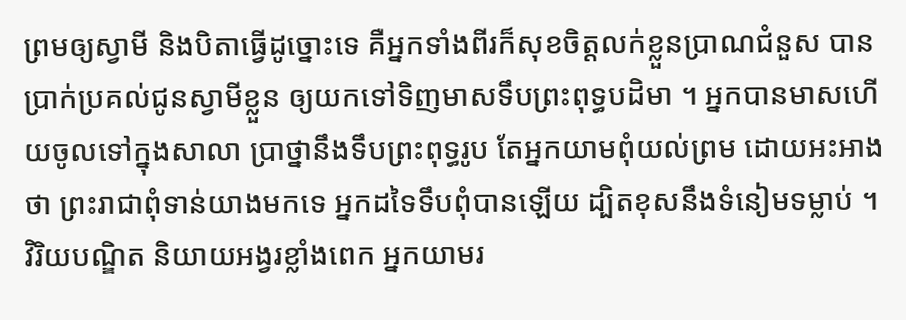ព្រមឲ្យស្វាមី និងបិតាធ្វើដូច្នោះទេ គឺអ្នកទាំងពីរក៏សុខចិត្តលក់ខ្លួនប្រាណជំនួស បានប្រាក់ប្រគល់ជូនស្វាមីខ្លួន ឲ្យយកទៅទិញមាសទឹបព្រះពុទ្ធបដិមា ។ អ្នកបានមាសហើយចូលទៅក្នុងសាលា ប្រាថ្នានឹងទឹបព្រះពុទ្ធរូប តែអ្នកយាមពុំយល់ព្រម ដោយអះអាងថា ព្រះរាជាពុំទាន់យាងមកទេ អ្នកដទៃទឹបពុំបានឡើយ ដ្បិតខុសនឹងទំនៀមទម្លាប់ ។
វិរិយបណ្ឌិត និយាយអង្វរខ្លាំងពេក អ្នកយាមរ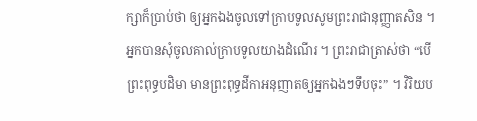ក្សាក៏ប្រាប់ថា ឲ្យអ្នកឯងចូលទៅក្រាបទូលសូមព្រះរាជានុញ្ញាតសិន ។ អ្នកបានសុំចូលគាល់ក្រាបទូលយាងដំណើរ ។ ព្រះរាជាត្រាស់ថា “បើព្រះពុទ្ធបដិមា មានព្រះពុទ្ធដីកាអនុញាតឲ្យអ្នកឯងៗទឹបចុះ” ។ វិរិយប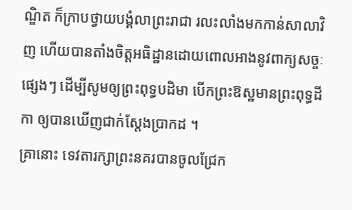ណ្ឌិត ក៏ក្រាបថ្វាយបង្គំលាព្រះរាជា រលះលាំងមកកាន់សាលាវិញ ហើយបានតាំងចិត្តអធិដ្ឋានដោយពោលអាងនូវពាក្យសច្ចៈផ្សេងៗ ដើម្បីសូមឲ្យព្រះពុទ្ធបដិមា បើកព្រះឱស្ឋមានព្រះពុទ្ធដីកា ឲ្យបានឃើញជាក់ស្តែងប្រាកដ ។
គ្រានោះ ទេវតារក្សាព្រះនគរបានចូលជ្រែក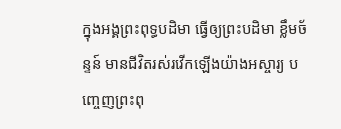ក្នុងអង្គព្រះពុទ្ធបដិមា ធ្វើឲ្យព្រះបដិមា ខ្លឹមច័ន្ទន៍ មានជីវិតរស់រវើកឡើងយ៉ាងអស្ចារ្យ បញ្ចេញព្រះពុ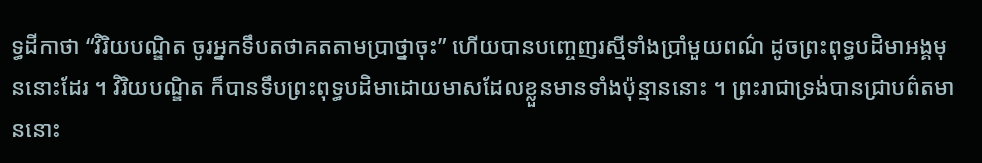ទ្ធដីកាថា “វិរិយបណ្ឌិត ចូរអ្នកទឹបតថាគតតាមប្រាថ្នាចុះ” ហើយបានបញ្ចេញរស្មីទាំងប្រាំមួយពណ៌ ដូចព្រះពុទ្ធបដិមាអង្គមុននោះដែរ ។ វិរិយបណ្ឌិត ក៏បានទឹបព្រះពុទ្ធបដិមាដោយមាសដែលខ្លួនមានទាំងប៉ុន្មាននោះ ។ ព្រះរាជាទ្រង់បានជ្រាបព៌តមាននោះ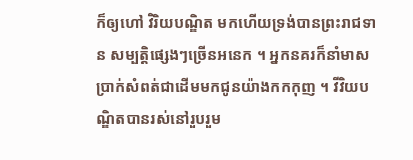ក៏ឲ្យហៅ វិរិយបណ្ឌិត មកហើយទ្រង់បានព្រះរាជទាន សម្បត្តិផ្សេងៗច្រើនអនេក ។ អ្នកនគរក៏នាំមាសប្រាក់សំពត់ជាដើមមកជូនយ៉ាងកកកុញ ។ វីវិយបណ្ឌិតបានរស់នៅរួបរួម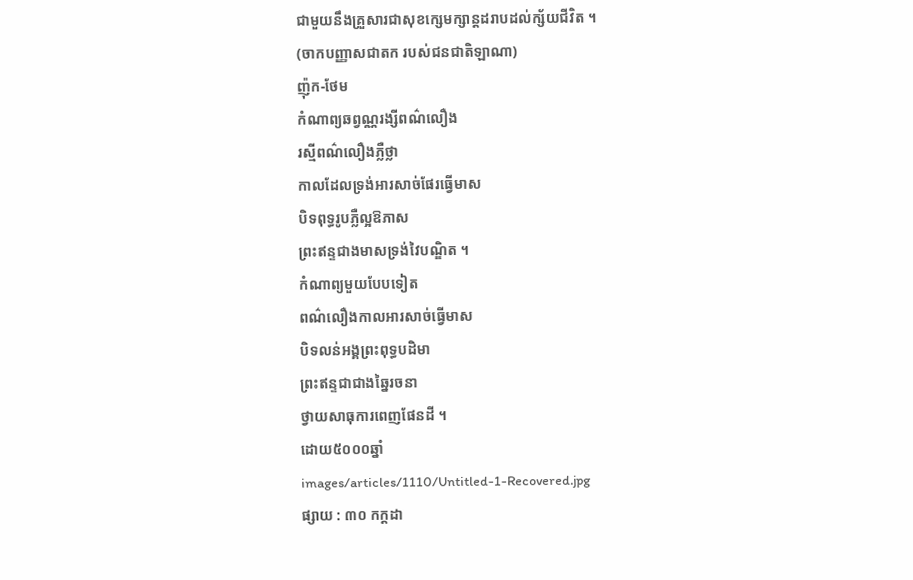ជាមួយនឹងគ្រួសារជាសុខក្សេមក្សាន្តដរាបដល់ក្ស័យជីវិត ។
(ចាកបញ្ញាសជាតក របស់ជនជាតិឡាណា)
ញ៉ុក-ថែម
កំណាព្យឆព្វណ្ណរង្សីពណ៌លឿង
រស្មីពណ៌លឿងភ្លឺថ្លា
កាលដែលទ្រង់អារសាច់ផែរធ្វើមាស
បិទពុទ្ធរូបភ្លឺល្អឱភាស
ព្រះឥន្ទជាងមាសទ្រង់វៃបណ្ឌិត ។
កំណាព្យមួយបែបទៀត
ពណ៌លឿងកាលអារសាច់ធ្វើមាស
បិទលន់អង្គព្រះពុទ្ធបដិមា
ព្រះឥន្ទជាជាងឆ្នៃរចនា
ថ្វាយសាធុការពេញផែនដី ។
ដោយ៥០០០ឆ្នាំ
images/articles/1110/Untitled-1-Recovered.jpg
ផ្សាយ : ៣០ កក្តដា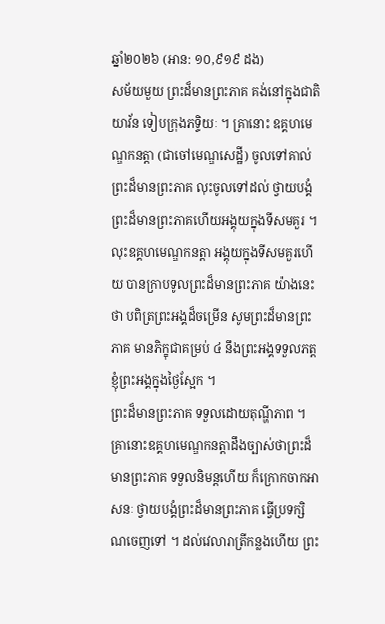ឆ្នាំ២០២៦ (អាន: ១០,៩១៩ ដង)
សម័យមួយ ព្រះដ៏មានព្រះភាគ គង់នៅក្នុងជាតិយាវ័ន ទៀបក្រុងភទ្ទិយៈ ។ គ្រានោះ ឧគ្គហមេណ្ឌកនត្តា (ជាចៅមេណ្ឌសេដ្ឋី) ចូលទៅគាល់ព្រះដ៏មានព្រះភាគ លុះចូលទៅដល់ ថ្វាយបង្គំព្រះដ៏មានព្រះភាគហើយអង្គុយក្នុងទីសមគួរ ។ លុះឧគ្គហមេណ្ឌកនត្តា អង្គុយក្នុងទីសមគួរហើយ បានក្រាបទូលព្រះដ៏មានព្រះភាគ យ៉ាងនេះថា បពិត្រព្រះអង្គដ៏ចម្រើន សូមព្រះដ៏មានព្រះភាគ មានភិក្ខុជាគម្រប់ ៤ នឹងព្រះអង្គទទួលភត្តខ្ញុំព្រះអង្គក្នុងថ្ងៃស្អែក ។
ព្រះដ៏មានព្រះភាគ ទទួលដោយតុណ្ហីភាព ។ គ្រានោះឧគ្គហមេណ្ឌកនត្តាដឹងច្បាស់ថាព្រះដ៏មានព្រះភាគ ទទួលនិមន្តហើយ ក៏ក្រោកចាកអាសនៈ ថ្វាយបង្គំព្រះដ៏មានព្រះភាគ ធ្វើប្រទក្សិណចេញទៅ ។ ដល់វេលារាត្រីកន្លងហើយ ព្រះ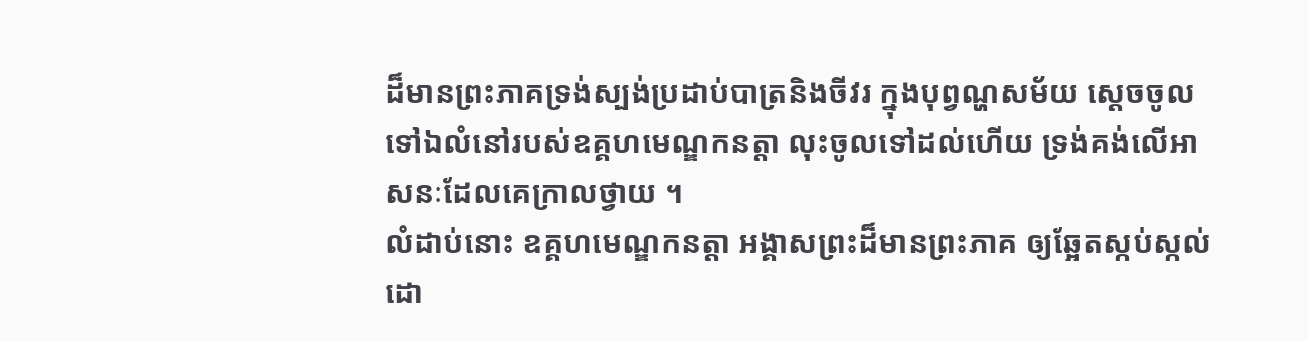ដ៏មានព្រះភាគទ្រង់ស្បង់ប្រដាប់បាត្រនិងចីវរ ក្នុងបុព្វណ្ហសម័យ ស្តេចចូលទៅឯលំនៅរបស់ឧគ្គហមេណ្ឌកនត្តា លុះចូលទៅដល់ហើយ ទ្រង់គង់លើអាសនៈដែលគេក្រាលថ្វាយ ។
លំដាប់នោះ ឧគ្គហមេណ្ឌកនត្តា អង្គាសព្រះដ៏មានព្រះភាគ ឲ្យឆ្អែតស្កប់ស្កល់ ដោ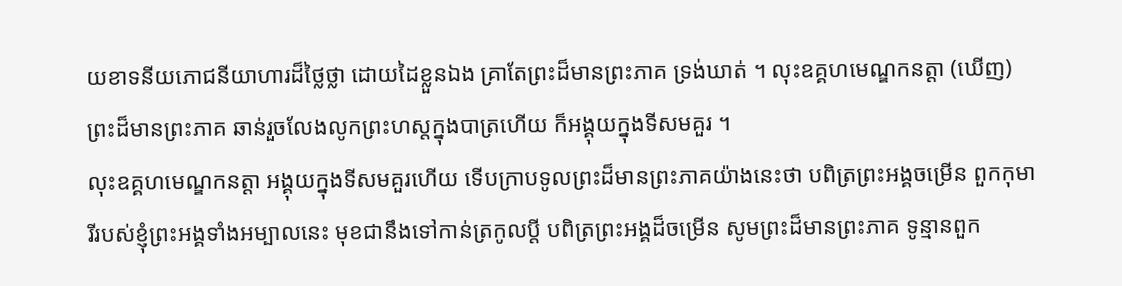យខាទនីយភោជនីយាហារដ៏ថ្លៃថ្លា ដោយដៃខ្លួនឯង គ្រាតែព្រះដ៏មានព្រះភាគ ទ្រង់ឃាត់ ។ លុះឧគ្គហមេណ្ឌកនត្តា (ឃើញ) ព្រះដ៏មានព្រះភាគ ឆាន់រួចលែងលូកព្រះហស្តក្នុងបាត្រហើយ ក៏អង្គុយក្នុងទីសមគួរ ។
លុះឧគ្គហមេណ្ឌកនត្តា អង្គុយក្នុងទីសមគួរហើយ ទើបក្រាបទូលព្រះដ៏មានព្រះភាគយ៉ាងនេះថា បពិត្រព្រះអង្គចម្រើន ពួកកុមារីរបស់ខ្ញុំព្រះអង្គទាំងអម្បាលនេះ មុខជានឹងទៅកាន់ត្រកូលប្តី បពិត្រព្រះអង្គដ៏ចម្រើន សូមព្រះដ៏មានព្រះភាគ ទូន្មានពួក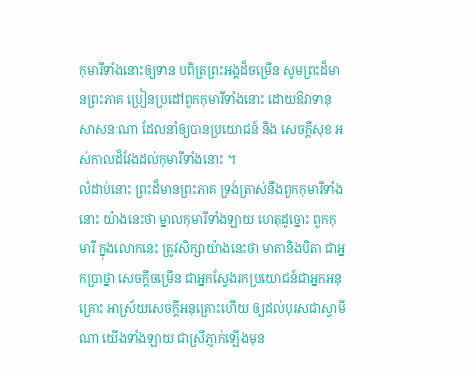កុមារីទាំងនោះឲ្យទាន បពិត្រព្រះអង្គដ៏ចម្រើន សូមព្រះដ៏មានព្រះភាគ ប្រៀនប្រដៅពួកកុមារីទាំងនោះ ដោយឱវាទានុសាសនៈណា ដែលនាំឲ្យបានប្រយោជន៍ និង សេចក្តីសុខ អស់កាលដ៏វែងដល់កុមារីទាំងនោះ ។
លំដាប់នោះ ព្រះដ៏មានព្រះភាគ ទ្រង់ត្រាស់នឹងពួកកុមារីទាំងនោះ យ៉ាងនេះថា ម្នាលកុមារីទាំងឡាយ ហេតុដូច្នោះ ពួកកុមារី ក្នុងលោកនេះ ត្រូវសិក្សាយ៉ាងនេះថា មាតានិងបិតា ជាអ្នកប្រាថ្នា សេចក្តីចម្រើន ជាអ្នកស្វែងរកប្រយោជន៍ជាអ្នកអនុគ្រោះ អាស្រ័យសេចក្តីអនុគ្រោះហើយ ឲ្យដល់បុរសជាស្វាមីណា យើងទាំងឡាយ ជាស្រីភ្ញាក់ឡើងមុន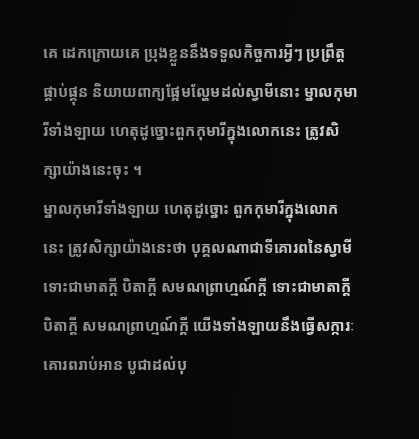គេ ដេកក្រោយគេ ប្រុងខ្លួននឹងទទួលកិច្ចការអ្វីៗ ប្រព្រឹត្តផ្គាប់ផ្គុន និយាយពាក្យផ្អែមល្ហែមដល់ស្វាមីនោះ ម្នាលកុមារីទាំងឡាយ ហេតុដូច្នោះពួកកុមារីក្នុងលោកនេះ ត្រូវសិក្សាយ៉ាងនេះចុះ ។
ម្នាលកុមារីទាំងឡាយ ហេតុដូច្នោះ ពួកកុមារីក្នុងលោកនេះ ត្រូវសិក្សាយ៉ាងនេះថា បុគ្គលណាជាទីគោរពនៃស្វាមី ទោះជាមាតក្តី បិតាក្តី សមណព្រាហ្មណ៍ក្តី ទោះជាមាតាក្តី បិតាក្តី សមណព្រាហ្មណ៍ក្តី យើងទាំងឡាយនឹងធ្វើសក្ការៈ គោរពរាប់អាន បូជាដល់បុ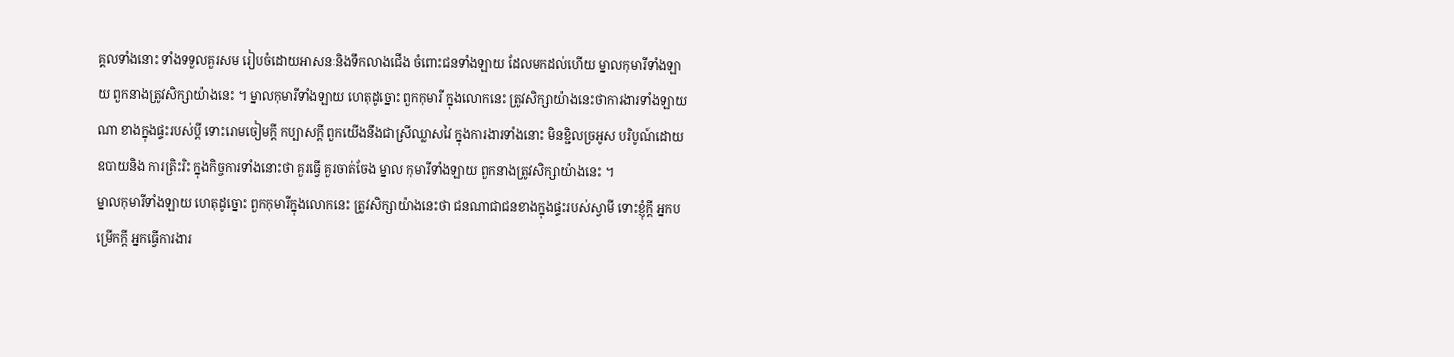គ្គលទាំងនោះ ទាំងទទួលគួរសម រៀបចំដោយអាសនៈនិងទឹកលាងជើង ចំពោះជនទាំងឡាយ ដែលមកដល់ហើយ ម្នាលកុមារីទាំងឡាយ ពួកនាងត្រូវសិក្សាយ៉ាងនេះ ។ ម្នាលកុមារីទាំងឡាយ ហេតុដូច្នោះ ពួកកុមារី ក្នុងលោកនេះ ត្រូវសិក្សាយ៉ាងនេះថាការងារទាំងឡាយណា ខាងក្នុងផ្ទះរបស់ប្តី ទោះរោមចៀមក្តី កប្បាសក្តី ពួកយើងនឹងជាស្រីឈ្លាសវៃ ក្នុងការងារទាំងនោះ មិនខ្ជិលច្រអូស បរិបូណ៍ដោយឧបាយនិង ការត្រិះរិះ ក្នុងកិច្ចការទាំងនោះថា គួរធ្វើ គួរចាត់ចែង ម្នាល កុមារីទាំងឡាយ ពួកនាងត្រូវសិក្សាយ៉ាងនេះ ។
ម្នាលកុមារីទាំងឡាយ ហេតុដូច្នោះ ពួកកុមារីក្នុងលោកនេះ ត្រូវសិក្សាយ៉ាងនេះថា ជនណាជាជនខាងក្នុងផ្ទះរបស់ស្វាមី ទោះខ្ញុំក្តី អ្នកបម្រើកក្តី អ្នកធ្វើការងារ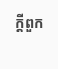ក្តីពួក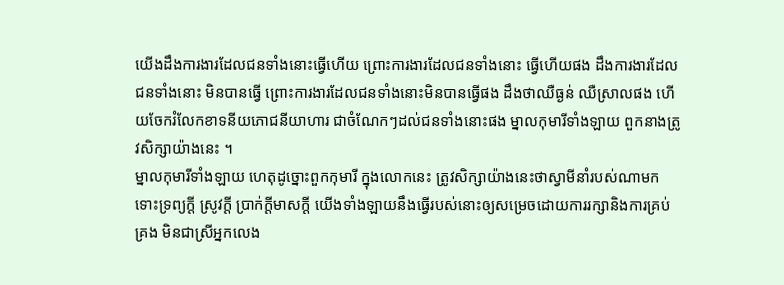យើងដឹងការងារដែលជនទាំងនោះធ្វើហើយ ព្រោះការងារដែលជនទាំងនោះ ធ្វើហើយផង ដឹងការងារដែលជនទាំងនោះ មិនបានធ្វើ ព្រោះការងារដែលជនទាំងនោះមិនបានធ្វើផង ដឹងថាឈឺធ្ងន់ ឈឺស្រាលផង ហើយចែករំលែកខាទនីយភោជនីយាហារ ជាចំណែកៗដល់ជនទាំងនោះផង ម្នាលកុមារីទាំងឡាយ ពួកនាងត្រូវសិក្សាយ៉ាងនេះ ។
ម្នាលកុមារីទាំងឡាយ ហេតុដូច្នោះពួកកុមារី ក្នុងលោកនេះ ត្រូវសិក្សាយ៉ាងនេះថាស្វាមីនាំរបស់ណាមក ទោះទ្រព្យក្តី ស្រូវក្តី ប្រាក់ក្តីមាសក្តី យើងទាំងឡាយនឹងធ្វើរបស់នោះឲ្យសម្រេចដោយការរក្សានិងការគ្រប់គ្រង មិនជាស្រីអ្នកលេង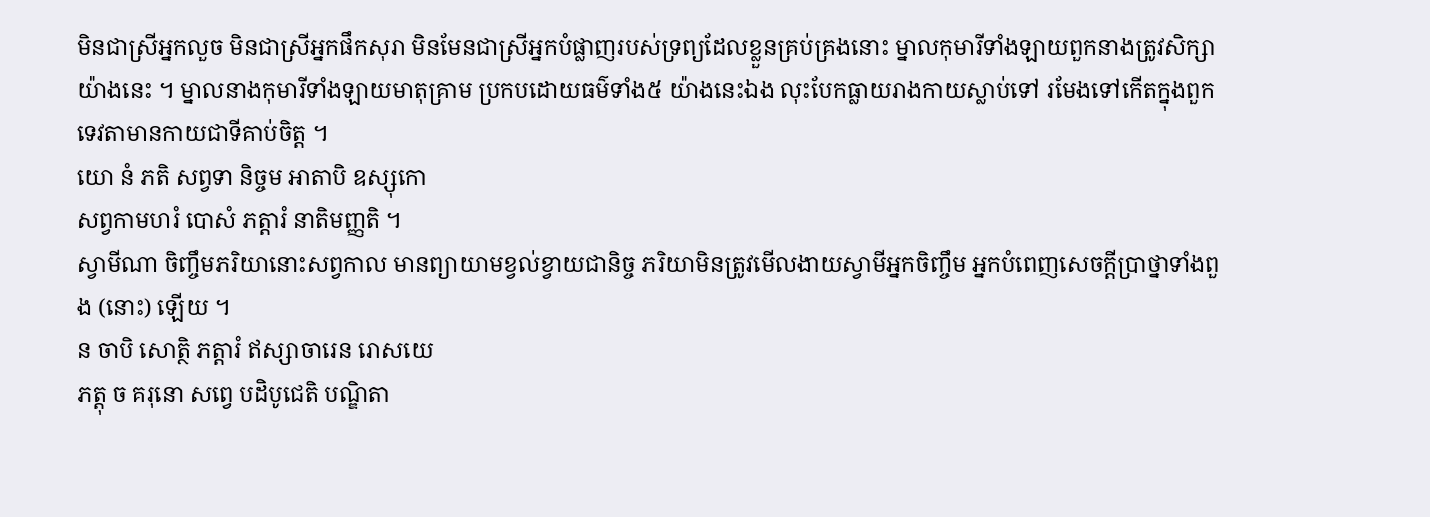មិនជាស្រីអ្នកលួច មិនជាស្រីអ្នកផឹកសុរា មិនមែនជាស្រីអ្នកបំផ្លាញរបស់ទ្រព្យដែលខ្លួនគ្រប់គ្រងនោះ ម្នាលកុមារីទាំងឡាយពួកនាងត្រូវសិក្សាយ៉ាងនេះ ។ ម្នាលនាងកុមារីទាំងឡាយមាតុគ្រាម ប្រកបដោយធម៌ទាំង៥ យ៉ាងនេះឯង លុះបែកធ្លាយរាងកាយស្លាប់ទៅ រមែងទៅកើតក្នុងពួកទេវតាមានកាយជាទីគាប់ចិត្ត ។
យោ នំ ភតិ សព្វទា និច្ចម អាតាបិ ឧស្សុកោ
សព្វកាមហរំ បោសំ ភត្តារំ នាតិមញ្ញតិ ។
ស្វាមីណា ចិញ្ចឹមភរិយានោះសព្វកាល មានព្យាយាមខ្វល់ខ្វាយជានិច្ច ភរិយាមិនត្រូវមើលងាយស្វាមីអ្នកចិញ្ចឹម អ្នកបំពេញសេចក្តីប្រាថ្នាទាំងពួង (នោះ) ឡើយ ។
ន ចាបិ សោត្ថិ ភត្តារំ ឥស្សាចារេន រោសយេ
ភត្តុ ច គរុនោ សព្វេ បដិបូជេតិ បណ្ឌិតា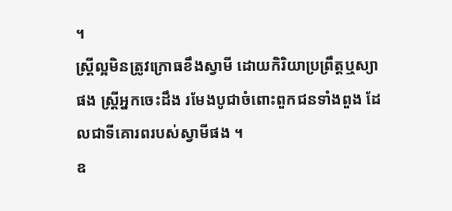។
ស្រ្តីល្អមិនត្រូវក្រោធខឹងស្វាមី ដោយកិរិយាប្រព្រឹត្តឬស្យាផង ស្រ្តីអ្នកចេះដឹង រមែងបូជាចំពោះពួកជនទាំងពួង ដែលជាទីគោរពរបស់ស្វាមីផង ។
ឧ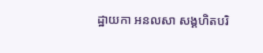ដ្ឋាយកា អនលសា សង្គហិតបរិ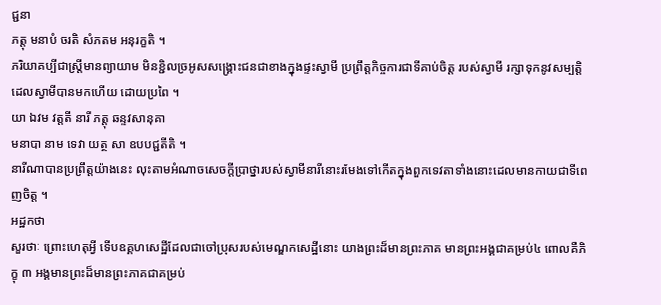ជ្ជនា
ភត្តុ មនាបំ ចរតិ សំភតម អនុរក្ខតិ ។
ភរិយាគប្បីជាស្រ្តីមានព្យាយាម មិនខ្ជិលច្រអូសសង្គ្រោះជនជាខាងក្នុងផ្ទះស្វាមី ប្រព្រឹត្តកិច្ចការជាទីគាប់ចិត្ត របស់ស្វាមី រក្សាទុកនូវសម្បត្តិដេលស្វាមីបានមកហើយ ដោយប្រពៃ ។
យា ឯវម វត្តតី នារី ភត្តុ ឆន្ទវសានុគា
មនាបា នាម ទេវា យត្ថ សា ឧបបជ្ជតីតិ ។
នារីណាបានប្រព្រឹត្តយ៉ាងនេះ លុះតាមអំណាចសេចក្តីប្រាថ្នារបស់ស្វាមីនារីនោះរមែងទៅកើតក្នុងពួកទេវតាទាំងនោះដេលមានកាយជាទីពេញចិត្ត ។
អដ្ឋកថា
សួរថាៈ ព្រោះហេតុអ្វី ទើបឧគ្គហសេដ្ឋីដែលជាចៅប្រុសរបស់មេណ្ឌកសេដ្ឋីនោះ យាងព្រះដ៏មានព្រះភាគ មានព្រះអង្គជាគម្រប់៤ ពោលគឺភិក្ខុ ៣ អង្គមានព្រះដ៏មានព្រះភាគជាគម្រប់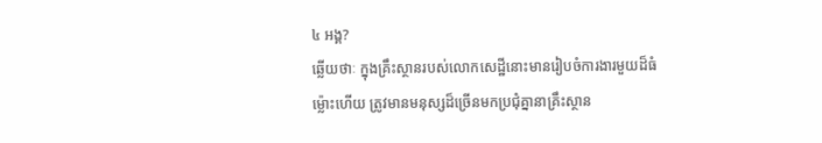៤ អង្គ?
ឆ្លើយថាៈ ក្នុងគ្រឹះស្ថានរបស់លោកសេដ្ឋីនោះមានរៀបចំការងារមួយដ៏ធំ ម្ល៉ោះហើយ ត្រូវមានមនុស្សដ៏ច្រើនមកប្រជុំគ្នានាគ្រឹះស្ថាន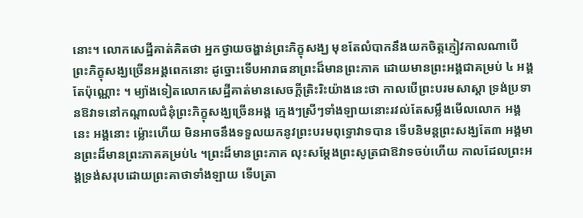នោះ។ លោកសេដ្ឋីគាត់គិតថា អ្នកថ្វាយចង្ហាន់ព្រះភិក្ខុសង្ឃ មុខតែលំបាកនឹងយកចិត្តភ្ញៀវកាលណាបើព្រះភិក្ខុសង្ឃច្រើនអង្គពេកនោះ ដូច្នោះទើបអារាធនាព្រះដ៏មានព្រះភាគ ដោយមានព្រះអង្គជាគម្រប់ ៤ អង្គតែប៉ុណ្ណោះ ។ ម្យ៉ាងទៀតលោកសេដ្ឋីគាត់មានសេចក្តីត្រិះរិះយ៉ាងនេះថា កាលបើព្រះបរមសាស្តា ទ្រង់ប្រទានឱវាទនៅកណ្តាលជំនុំព្រះភិក្ខុសង្ឃច្រើនអង្គ ក្មេងៗស្រីៗទាំងឡាយនោះរវល់តែសម្លឹងមើលលោក អង្គនេះ អង្គនោះ ម្ល៉ោះហើយ មិនអាចនឹងទទួលយកនូវព្រះបរមពុទ្ធោវាទបាន ទើបនិមន្តព្រះសង្ឃតែ៣ អង្គមានព្រះដ៏មានព្រះភាគគម្រប់៤ ។ព្រះដ៏មានព្រះភាគ លុះសម្តែងព្រះសូត្រជាឱវាទចប់ហើយ កាលដែលព្រះអង្គទ្រង់សរុបដោយព្រះគាថាទាំងឡាយ ទើបត្រា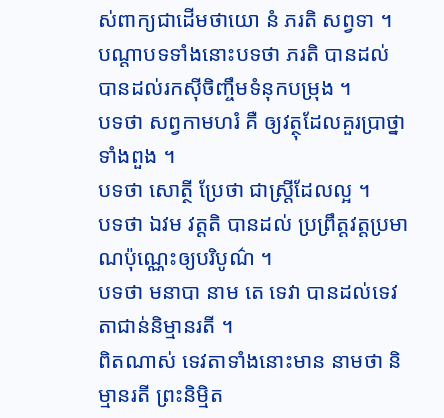ស់ពាក្យជាដើមថាយោ នំ ភរតិ សព្វទា ។
បណ្តាបទទាំងនោះបទថា ភរតិ បានដល់បានដល់រកស៊ីចិញ្ចឹមទំនុកបម្រុង ។
បទថា សព្វកាមហរំ គឺ ឲ្យវត្ថុដែលគួរប្រាថ្នាទាំងពួង ។
បទថា សោត្ថី ប្រែថា ជាស្រ្តីដែលល្អ ។
បទថា ឯវម វត្តតិ បានដល់ ប្រព្រឹត្តវត្តប្រមាណប៉ុណ្ណេះឲ្យបរិបូណ៌ ។
បទថា មនាបា នាម តេ ទេវា បានដល់ទេវតាជាន់និម្មានរតី ។
ពិតណាស់ ទេវតាទាំងនោះមាន នាមថា និម្មានរតី ព្រះនិម្មិត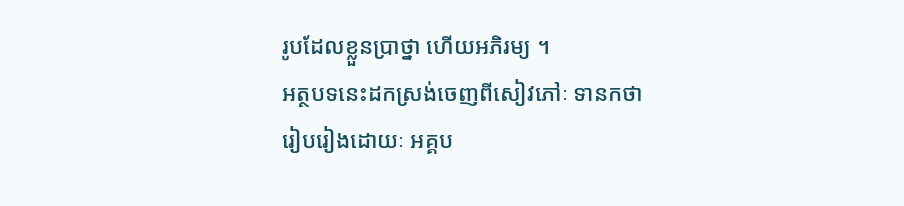រូបដែលខ្លួនប្រាថ្នា ហើយអភិរម្យ ។
អត្ថបទនេះដកស្រង់ចេញពីសៀវភៅៈ ទានកថា
រៀបរៀងដោយៈ អគ្គប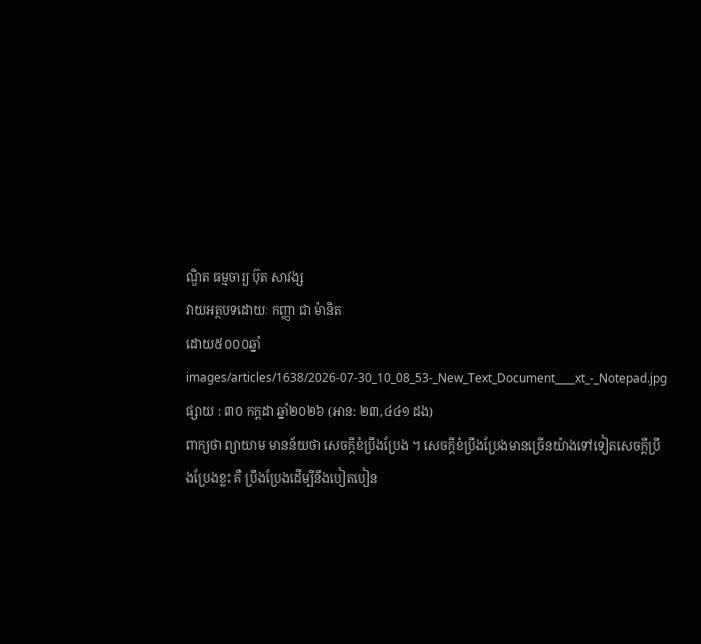ណ្ឌិត ធម្មចារ្យ ប៊ុត សាវង្ស
វាយអត្ថបទដោយៈ កញ្ញា ជា ម៉ានិត
ដោយ៥០០០ឆ្នាំ
images/articles/1638/2026-07-30_10_08_53-_New_Text_Document____xt_-_Notepad.jpg
ផ្សាយ : ៣០ កក្តដា ឆ្នាំ២០២៦ (អាន: ២៣,៤៤១ ដង)
ពាក្យថា ព្យាយាម មានន័យថា សេចក្ដីខំប្រឹងប្រែង ។ សេចក្ដីខំប្រឹងប្រែងមានច្រើនយ៉ាងទៅទៀតសេចក្ដីប្រឹងប្រែងខ្លះ គឺ ប្រឹងប្រែងដើម្បីនឹងបៀតបៀន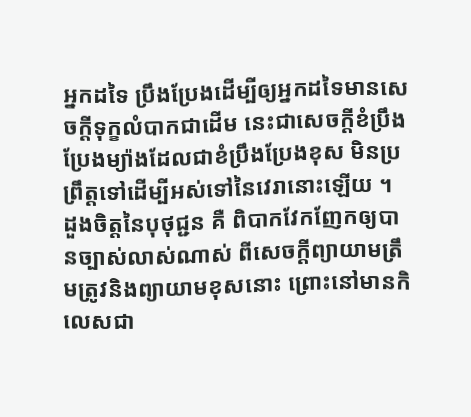អ្នកដទៃ ប្រឹងប្រែងដើម្បីឲ្យអ្នកដទៃមានសេចក្ដីទុក្ខលំបាកជាដើម នេះជាសេចក្ដីខំប្រឹងប្រែងម្យ៉ាងដែលជាខំប្រឹងប្រែងខុស មិនប្រព្រឹត្តទៅដើម្បីអស់ទៅនៃវេរានោះឡើយ ។
ដួងចិត្តនៃបុថុជ្ជន គឺ ពិបាកវែកញែកឲ្យបានច្បាស់លាស់ណាស់ ពីសេចក្ដីព្យាយាមត្រឹមត្រូវនិងព្យាយាមខុសនោះ ព្រោះនៅមានកិលេសជា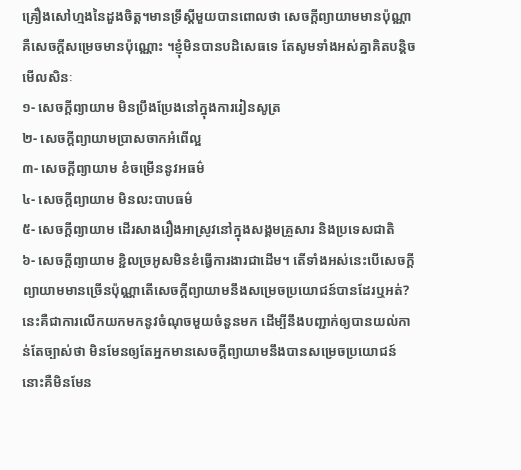គ្រឿងសៅហ្មងនៃដួងចិត្ត។មានទ្រឹស្ដីមួយបានពោលថា សេចក្ដីព្យាយាមមានប៉ុណ្ណាគឺសេចក្ដីសម្រេចមានប៉ុណ្ណោះ ។ខ្ញុំមិនបានបដិសេធទេ តែសូមទាំងអស់គ្នាគិតបន្តិចមើលសិនៈ
១- សេចក្ដីព្យាយាម មិនប្រឹងប្រែងនៅក្នុងការរៀនសូត្រ
២- សេចក្ដីព្យាយាមប្រាសចាកអំពើល្អ
៣- សេចក្ដីព្យាយាម ខំចម្រើននូវអធម៌
៤- សេចក្ដីព្យាយាម មិនលះបាបធម៌
៥- សេចក្ដីព្យាយាម ដើរសាងរឿងអាស្រូវនៅក្នុងសង្គមគ្រួសារ និងប្រទេសជាតិ
៦- សេចក្ដីព្យាយាម ខ្ជិលច្រអូសមិនខំធ្វើការងារជាដើម។ តើទាំងអស់នេះបើសេចក្ដីព្យាយាមមានច្រើនប៉ុណ្ណាតើសេចក្ដីព្យាយាមនឹងសម្រេចប្រយោជន៍បានដែរឬអត់? នេះគឺជាការលើកយកមកនូវចំណុចមួយចំនួនមក ដើម្បីនឹងបញ្ជាក់ឲ្យបានយល់កាន់តែច្បាស់ថា មិនមែនឲ្យតែអ្នកមានសេចក្ដីព្យាយាមនឹងបានសម្រេចប្រយោជន៍នោះគឺមិនមែន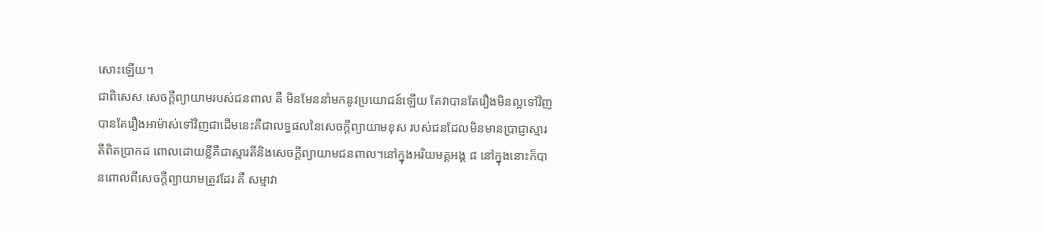សោះឡើយ។
ជាពិសេស សេចក្ដីព្យាយាមរបស់ជនពាល គឺ មិនមែននាំមកនូវប្រយោជន៍ឡើយ តែវាបានតែរឿងមិនល្អទៅវិញ បានតែរឿងអាម៉ាស់ទៅវិញជាដើមនេះគឺជាលទ្ធផលនៃសេចក្ដីព្យាយាមខុស របស់ជនដែលមិនមានប្រាជ្ញាស្មារតីពិតប្រាកដ ពោលដោយខ្លីគឺជាស្មារតីនិងសេចក្ដីព្យាយាមជនពាល។នៅក្នុងអរិយមគ្គអង្គ ៨ នៅក្នុងនោះក៏បានពោលពីសេចក្ដីព្យាយាមត្រូវដែរ គឺ សម្មាវា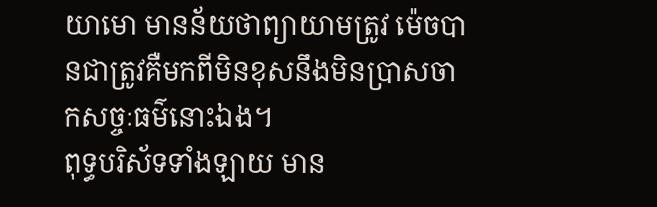យាមោ មានន័យថាព្យាយាមត្រូវ ម៉េចបានជាត្រូវគឺមកពីមិនខុសនឹងមិនប្រាសចាកសច្ចៈធម៌នោះឯង។
ពុទ្ធបរិស័ទទាំងឡាយ មាន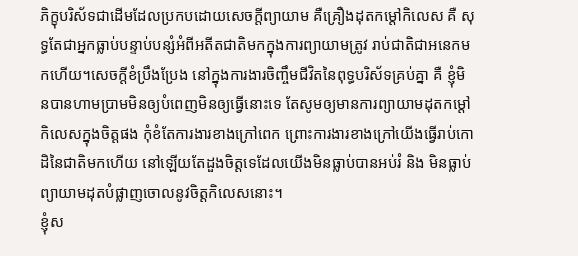ភិក្ខុបរិស័ទជាដើមដែលប្រកបដោយសេចក្ដីព្យាយាម គឺគ្រឿងដុតកម្ដៅកិលេស គឺ សុទ្ធតែជាអ្នកធ្លាប់បន្ទាប់បន្សំអំពីអតីតជាតិមកក្នុងការព្យាយាមត្រូវ រាប់ជាតិជាអនេកមកហើយ។សេចក្ដីខំប្រឹងប្រែង នៅក្នុងការងារចិញ្ចឹមជីវិតនៃពុទ្ធបរិស័ទគ្រប់គ្នា គឺ ខ្ញុំមិនបានហាមប្រាមមិនឲ្យបំពេញមិនឲ្យធ្វើនោះទេ តែសូមឲ្យមានការព្យាយាមដុតកម្ដៅកិលេសក្នុងចិត្តផង កុំខំតែការងារខាងក្រៅពេក ព្រោះការងារខាងក្រៅយើងធ្វើរាប់កោដិនៃជាតិមកហើយ នៅឡើយតែដួងចិត្តទេដែលយើងមិនធ្លាប់បានអប់រំ និង មិនធ្លាប់ព្យាយាមដុតបំផ្លាញចោលនូវចិត្តកិលេសនោះ។
ខ្ញុំស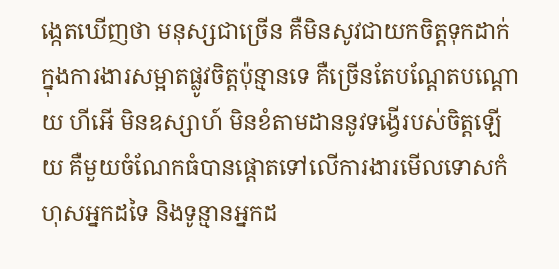ង្កេតឃើញថា មនុស្សជាច្រើន គឺមិនសូវជាយកចិត្តទុកដាក់ក្នុងការងារសម្អាតផ្លូវចិត្តប៉ុន្មានទេ គឺច្រើនតែបណ្ដែតបណ្ដោយ ហីអើ មិនឧស្សាហ៍ មិនខំតាមដាននូវទង្វើរបស់ចិត្តឡើយ គឺមួយចំណែកធំបានផ្ដោតទៅលើការងារមើលទោសកំហុសអ្នកដទៃ និងទូន្មានអ្នកដ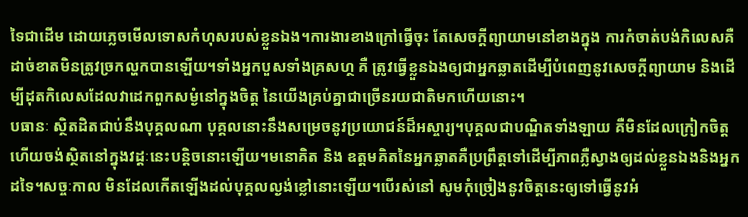ទៃជាដើម ដោយភ្លេចមើលទោសកំហុសរបស់ខ្លួនឯង។ការងារខាងក្រៅធ្វើចុះ តែសេចក្ដីព្យាយាមនៅខាងក្នុង ការកំចាត់បង់កិលេសគឺដាច់ខាតមិនត្រូវច្រកល្ហកបានឡើយ។ទាំងអ្នកបួសទាំងគ្រសហ្ថ គឺ ត្រូវធ្វើខ្លួនឯងឲ្យជាអ្នកឆ្លាតដើម្បីបំពេញនូវសេចក្ដីព្យាយាម និងដើម្បីដុតកិលេសដែលវាដេកពួកសម្ងំនៅក្នុងចិត្ត នៃយើងគ្រប់គ្នាជាច្រើនរយជាតិមកហើយនោះ។
បធានៈ ស្ថិតដិតជាប់នឹងបុគ្គលណា បុគ្គលនោះនឹងសម្រេចនូវប្រយោជន៍ដ៏អស្ចារ្យ។បុគ្គលជាបណ្ឌិតទាំងឡាយ គឺមិនដែលក្រៀកចិត្តហើយចង់ស្ថិតនៅក្នុងវដ្ដៈនេះបន្តិចនោះឡើយ។មនោគិត និង ឧត្ដមគិតនៃអ្នកឆ្លាតគឺប្រព្រឹត្តទៅដើម្បីភាពភ្លឺស្វាងឲ្យដល់ខ្លួនឯងនិងអ្នកដទៃ។សច្ចៈកាល មិនដែលកើតឡើងដល់បុគ្គលល្ងង់ខ្លៅនោះឡើយ។បើរស់នៅ សូមកុំច្រៀងនូវចិត្តនេះឲ្យទៅធ្វើនូវអំ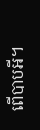ពើបាបអី។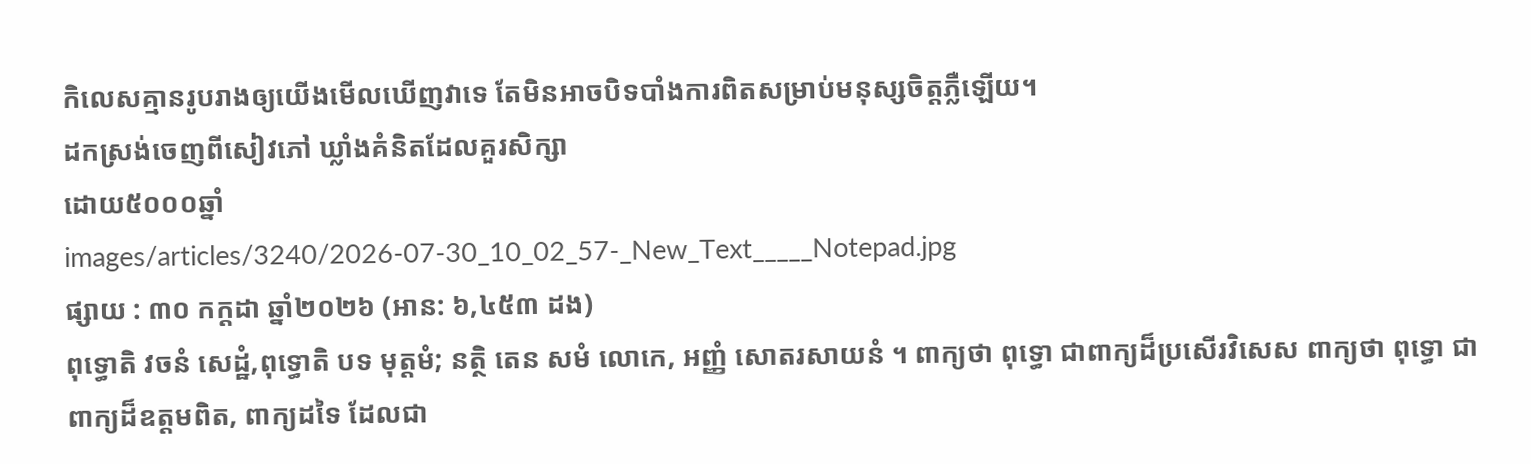កិលេសគ្មានរូបរាងឲ្យយើងមើលឃើញវាទេ តែមិនអាចបិទបាំងការពិតសម្រាប់មនុស្សចិត្តភ្លឺឡើយ។
ដកស្រង់ចេញពីសៀវភៅ ឃ្លាំងគំនិតដែលគួរសិក្សា
ដោយ៥០០០ឆ្នាំ
images/articles/3240/2026-07-30_10_02_57-_New_Text_____Notepad.jpg
ផ្សាយ : ៣០ កក្តដា ឆ្នាំ២០២៦ (អាន: ៦,៤៥៣ ដង)
ពុទ្ធោតិ វចនំ សេដ្ឋំ,ពុទ្ធោតិ បទ មុត្តមំ; នត្ថិ តេន សមំ លោកេ, អញ្ញំ សោតរសាយនំ ។ ពាក្យថា ពុទ្ធោ ជាពាក្យដ៏ប្រសើរវិសេស ពាក្យថា ពុទ្ធោ ជាពាក្យដ៏ឧត្តមពិត, ពាក្យដទៃ ដែលជា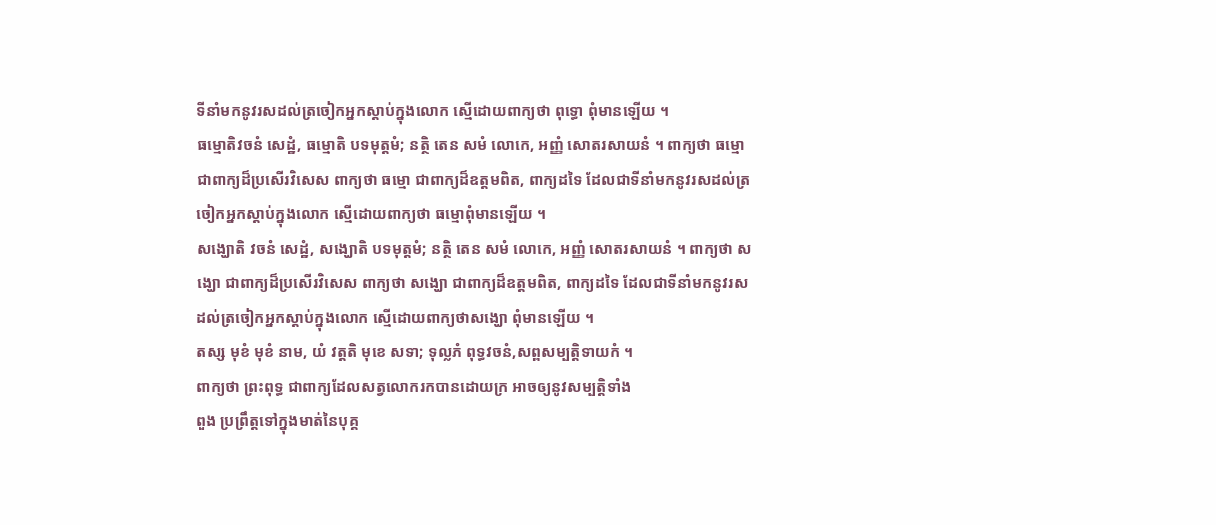ទីនាំមកនូវរសដល់ត្រចៀកអ្នកស្ដាប់ក្នុងលោក ស្មើដោយពាក្យថា ពុទ្ធោ ពុំមានឡើយ ។
ធម្មោតិវចនំ សេដ្ឋំ, ធម្មោតិ បទមុត្តមំ; នត្ថិ តេន សមំ លោកេ, អញ្ញំ សោតរសាយនំ ។ ពាក្យថា ធម្មោ ជាពាក្យដ៏ប្រសើរវិសេស ពាក្យថា ធម្មោ ជាពាក្យដ៏ឧត្តមពិត, ពាក្យដទៃ ដែលជាទីនាំមកនូវរសដល់ត្រចៀកអ្នកស្ដាប់ក្នុងលោក ស្មើដោយពាក្យថា ធម្មោពុំមានឡើយ ។
សង្ឃោតិ វចនំ សេដ្ឋំ, សង្ឃោតិ បទមុត្តមំ; នត្ថិ តេន សមំ លោកេ, អញ្ញំ សោតរសាយនំ ។ ពាក្យថា សង្ឃោ ជាពាក្យដ៏ប្រសើរវិសេស ពាក្យថា សង្ឃោ ជាពាក្យដ៏ឧត្តមពិត, ពាក្យដទៃ ដែលជាទីនាំមកនូវរសដល់ត្រចៀកអ្នកស្ដាប់ក្នុងលោក ស្មើដោយពាក្យថាសង្ឃោ ពុំមានឡើយ ។
តស្ស មុខំ មុខំ នាម, យំ វត្តតិ មុខេ សទា; ទុល្លភំ ពុទ្ធវចនំ,សព្ពសម្បត្តិទាយកំ ។
ពាក្យថា ព្រះពុទ្ធ ជាពាក្យដែលសត្វលោករកបានដោយក្រ អាចឲ្យនូវសម្បត្តិទាំង
ពួង ប្រព្រឹត្តទៅក្នុងមាត់នៃបុគ្គ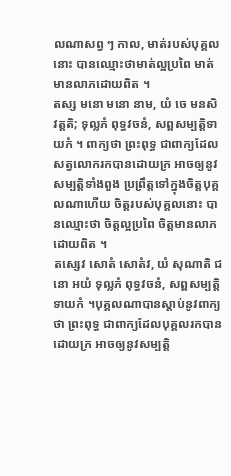លណាសព្វ ៗ កាល, មាត់របស់បុគ្គលនោះ បានឈ្មោះថាមាត់ល្អប្រពៃ មាត់មានលាភដោយពិត ។
តស្ស មនោ មនោ នាម, យំ ចេ មនសិ វត្តតិ; ទុល្លភំ ពុទ្ធវចនំ, សព្ពសម្បត្តិទាយកំ ។ ពាក្យថា ព្រះពុទ្ធ ជាពាក្យដែលសត្វលោករកបានដោយក្រ អាចឲ្យនូវសម្បត្តិទាំងពួង ប្រព្រឹត្តទៅក្នុងចិត្តបុគ្គលណាហើយ ចិត្តរបស់បុគ្គលនោះ បានឈ្មោះថា ចិត្តល្អប្រពៃ ចិត្តមានលាភដោយពិត ។
តស្សេវ សោតំ សោតំវ, យំ សុណាតិ ជនោ អយំ ទុល្លភំ ពុទ្ធវចនំ, សព្ពសម្បត្តិទាយកំ ។បុគ្គលណាបានស្ដាប់នូវពាក្យថា ព្រះពុទ្ធ ជាពាក្យដែលបុគ្គលរកបានដោយក្រ អាចឲ្យនូវសម្បត្តិ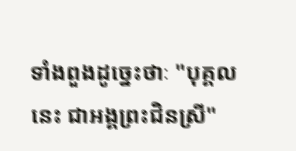ទាំងពួងដូច្នេះថាៈ "បុគ្គលនេះ ជាអង្គព្រះជិនស្រី"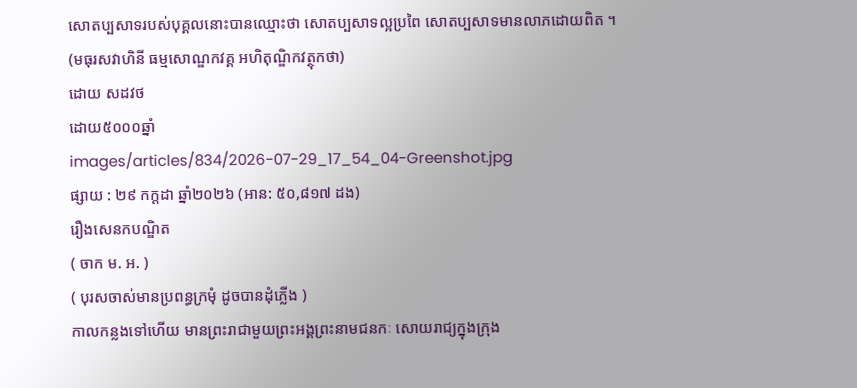សោតប្បសាទរបស់បុគ្គលនោះបានឈ្មោះថា សោតប្បសាទល្អប្រពៃ សោតប្បសាទមានលាភដោយពិត ។
(មធុរសវាហិនី ធម្មសោណ្ឌកវគ្គ អហិតុណ្ឌិកវត្ថុកថា)
ដោយ សដវថ
ដោយ៥០០០ឆ្នាំ
images/articles/834/2026-07-29_17_54_04-Greenshot.jpg
ផ្សាយ : ២៩ កក្តដា ឆ្នាំ២០២៦ (អាន: ៥០,៨១៧ ដង)
រឿងសេនកបណ្ឌិត
( ចាក ម. អ. )
( បុរសចាស់មានប្រពន្ធក្រមុំ ដូចបានដុំភ្លើង )
កាលកន្លងទៅហើយ មានព្រះរាជាមួយព្រះអង្គព្រះនាមជនកៈ សោយរាជ្យក្នុងក្រុង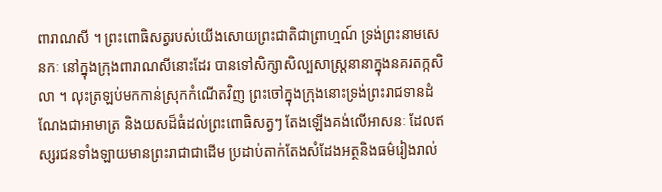ពារាណសី ។ ព្រះពោធិសត្វរបស់យើងសោយព្រះជាតិជាព្រាហ្មណ៍ ទ្រង់ព្រះនាមសេនកៈ នៅក្នុងក្រុងពារាណសីនោះដែរ បានទៅសិក្សាសិល្បសាស្រ្តនានាក្នុងនគរតក្កសិលា ។ លុះត្រឡប់មកកាន់ស្រុកកំណើតវិញ ព្រះចៅក្នុងក្រុងនោះទ្រង់ព្រះរាជទានដំណែងជាអាមាត្រ និងយសដ៏ធំដល់ព្រះពោធិសត្វៗ តែងឡើងគង់លើអាសនៈ ដែលឥស្សរជនទាំងឡាយមានព្រះរាជាជាដើម ប្រដាប់តាក់តែងសំដែងអត្ថនិងធម៌រៀងរាល់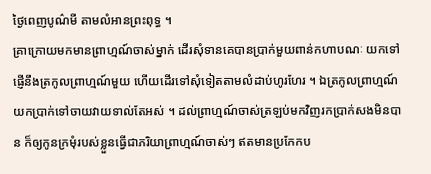ថ្ងៃពេញបូណ៌មី តាមលំអានព្រះពុទ្ធ ។
គ្រាក្រោយមកមានព្រាហ្មណ៍ចាស់ម្នាក់ ដើរសុំទានគេបានប្រាក់មួយពាន់កហាបណៈ យកទៅផ្ញើនឹងត្រកូលព្រាហ្មណ៍មួយ ហើយដើរទៅសុំទៀតតាមលំដាប់ហូរហែរ ។ ឯត្រកូលព្រាហ្មណ៍យកប្រាក់ទៅចាយវាយទាល់តែអស់ ។ ដល់ព្រាហ្មណ៍ចាស់ត្រឡប់មកវិញរកប្រាក់សងមិនបាន ក៏ឲ្យកូនក្រមុំរបស់ខ្លួនធ្វើជាភរិយាព្រាហ្មណ៍ចាស់ៗ ឥតមានប្រកែកប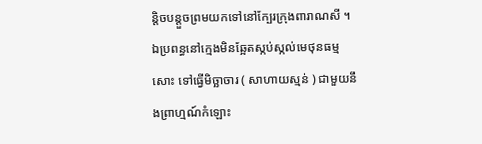ន្តិចបន្តួចព្រមយកទៅនៅក្បែរក្រុងពារាណសី ។ ឯប្រពន្ធនៅក្មេងមិនឆ្អែតស្កប់ស្កល់មេថុនធម្មសោះ ទៅធ្វើមិច្ឆាចារ ( សាហាយស្មន់ ) ជាមួយនឹងព្រាហ្មណ៍កំឡោះ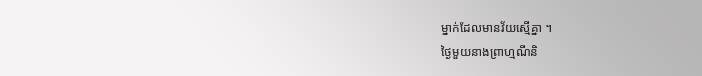ម្នាក់ដែលមានវ័យស្មើគ្នា ។
ថ្ងៃមួយនាងព្រាហ្មណីនិ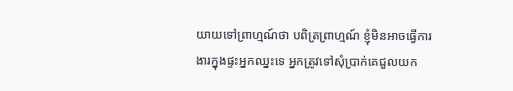យាយទៅព្រាហ្មណ៍ថា បពិត្រព្រាហ្មណ៍ ខ្ញុំមិនអាចធ្វើការងារក្នុងផ្ទះអ្នកឈ្នះទេ អ្នកត្រូវទៅសុំប្រាក់គេជួលយក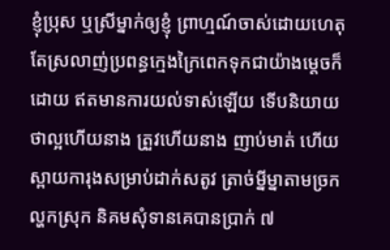ខ្ញុំប្រុស ឬស្រីម្នាក់ឲ្យខ្ញុំ ព្រាហ្មណ៍ចាស់ដោយហេតុតែស្រលាញ់ប្រពន្ធក្មេងក្រៃពេកទុកជាយ៉ាងម្តេចក៏ដោយ ឥតមានការយល់ទាស់ឡើយ ទើបនិយាយថាល្អហើយនាង ត្រួវហើយនាង ញាប់មាត់ ហើយស្ពាយការុងសម្រាប់ដាក់សតូវ ត្រាច់ម្នីម្នាតាមច្រកល្ហកស្រុក និគមសុំទានគេបានប្រាក់ ៧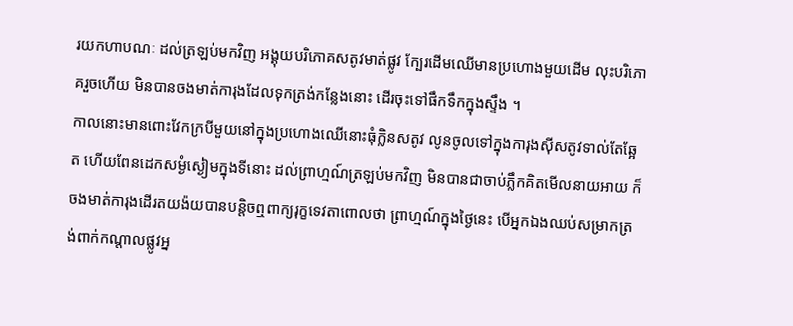រយកហាបណៈ ដល់ត្រឡប់មកវិញ អង្គុយបរិភោគសតូវមាត់ផ្លូវ ក្បែរដើមឈើមានប្រហោងមួយដើម លុះបរិភោគរួចហើយ មិនបានចងមាត់ការុងដែលទុកត្រង់កន្លែងនោះ ដើរចុះទៅផឹកទឹកក្នុងស្ទឹង ។
កាលនោះមានពោះវែកក្របីមួយនៅក្នុងប្រហោងឈើនោះធុំក្លិនសតូវ លូនចូលទៅក្នុងការុងស៊ីសតូវទាល់តែឆ្អែត ហើយពែនដេកសម្ងំស្ងៀមក្នុងទីនោះ ដល់ព្រាហ្មណ៍ត្រឡប់មកវិញ មិនបានជាចាប់ភ្លឹកគិតមើលនាយអាយ ក៏ចងមាត់ការុងដើរតយង៉យបានបន្តិចឮពាក្យរុក្ខទេវតាពោលថា ព្រាហ្មណ៍ក្នុងថ្ងៃនេះ បើអ្នកឯងឈប់សម្រាកត្រង់ពាក់កណ្តាលផ្លូវអ្ន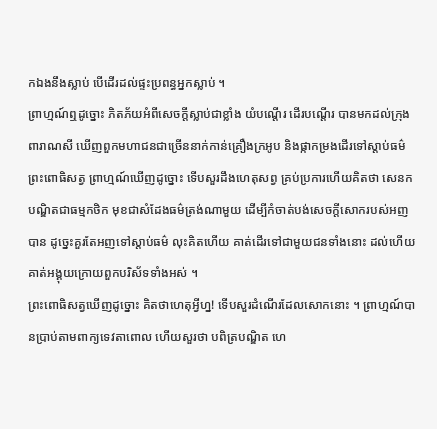កឯងនឹងស្លាប់ បើដើរដល់ផ្ទះប្រពន្ធអ្នកស្លាប់ ។
ព្រាហ្មណ៍ឮដូច្នោះ ភិតភ័យអំពីសេចក្តីស្លាប់ជាខ្លាំង យំបណ្តើរ ដើរបណ្តើរ បានមកដល់ក្រុងពារាណសី ឃើញពួកមហាជនជាច្រើននាក់កាន់គ្រឿងក្រអូប និងផ្កាកម្រងដើរទៅស្តាប់ធម៌ព្រះពោធិសត្វ ព្រាហ្មណ៍ឃើញដូច្នោះ ទើបសួរដឹងហេតុសព្វ គ្រប់ប្រការហើយគិតថា សេនកបណ្ឌិតជាធម្មកថិក មុខជាសំដែងធម៌ត្រង់ណាមួយ ដើម្បីកំចាត់បង់សេចក្តីសោករបស់អញបាន ដូច្នេះគួរតែអញទៅស្តាប់ធម៌ លុះគិតហើយ គាត់ដើរទៅជាមួយជនទាំងនោះ ដល់ហើយគាត់អង្គុយក្រោយពួកបរិស័ទទាំងអស់ ។
ព្រះពោធិសត្វឃើញដូច្នោះ គិតថាហេតុអ្វីហ្ន! ទើបសួរដំណើរដែលសោកនោះ ។ ព្រាហ្មណ៍បានប្រាប់តាមពាក្យទេវតាពោល ហើយសួរថា បពិត្របណ្ឌិត ហេ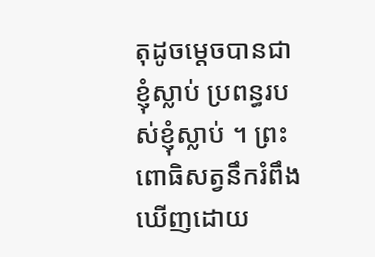តុដូចម្តេចបានជាខ្ញុំស្លាប់ ប្រពន្ធរបស់ខ្ញុំស្លាប់ ។ ព្រះពោធិសត្វនឹករំពឹងឃើញដោយ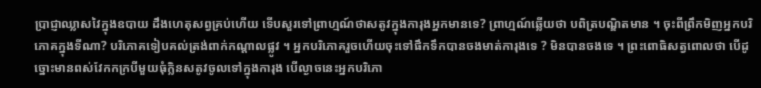ប្រាជ្ញាឈ្លាសវៃក្នុងឧបាយ ដឹងហេតុសព្វគ្រប់ហើយ ទើបសួរទៅព្រាហ្មណ៍ថាសតូវក្នុងការុងអ្នកមានទេ? ព្រាហ្មណ៍ឆ្លើយថា បពិត្របណ្ឌិតមាន ។ ចុះពីព្រឹកមិញអ្នកបរិភោគក្នុងទីណា? បរិភោគទៀបគល់ត្រង់ពាក់កណ្តាលផ្លូវ ។ អ្នកបរិភោគរួចហើយចុះទៅផឹកទឹកបានចងមាត់ការុងទេ ? មិនបានចងទេ ។ ព្រះពោធិសត្វពោលថា បើដូច្នោះមានពស់វែកកក្របីមួយធុំក្លិនសតូវចូលទៅក្នុងការុង បើល្ងាចនេះអ្នកបរិភោ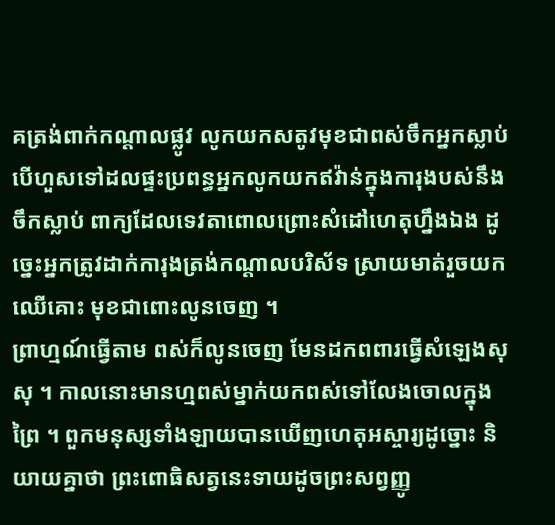គត្រង់ពាក់កណ្តាលផ្លូវ លូកយកសតូវមុខជាពស់ចឹកអ្នកស្លាប់ បើហួសទៅដលផ្ទះប្រពន្ធអ្នកលូកយកឥវ៉ាន់ក្នុងការុងបស់នឹងចឹកស្លាប់ ពាក្យដែលទេវតាពោលព្រោះសំដៅហេតុហ្នឹងឯង ដូច្នេះអ្នកត្រូវដាក់ការុងត្រង់កណ្តាលបរិស័ទ ស្រាយមាត់រួចយកឈើគោះ មុខជាពោះលូនចេញ ។
ព្រាហ្មណ៍ធ្វើតាម ពស់ក៏លូនចេញ មែនដកពពារធ្វើសំឡេងសុសុ ។ កាលនោះមានហ្មពស់ម្នាក់យកពស់ទៅលែងចោលក្នុងព្រៃ ។ ពួកមនុស្សទាំងឡាយបានឃើញហេតុអស្ចារ្យដូច្នោះ និយាយគ្នាថា ព្រះពោធិសត្វនេះទាយដូចព្រះសព្វញ្ញូ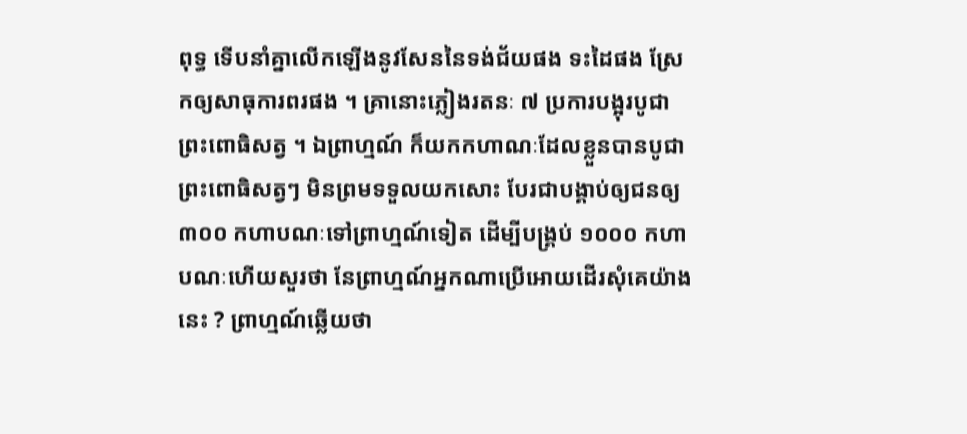ពុទ្ធ ទើបនាំគ្នាលើកឡើងនូវសែននៃទង់ជ័យផង ទះដៃផង ស្រែកឲ្យសាធុការពរផង ។ គ្រានោះភ្លៀងរតនៈ ៧ ប្រការបង្អុរបូជាព្រះពោធិសត្វ ។ ឯព្រាហ្មណ៍ ក៏យកកហាណៈដែលខ្លួនបានបូជាព្រះពោធិសត្វៗ មិនព្រមទទួលយកសោះ បែរជាបង្គាប់ឲ្យជនឲ្យ ៣០០ កហាបណៈទៅព្រាហ្មណ៍ទៀត ដើម្បីបង្រ្គប់ ១០០០ កហាបណៈហើយសួរថា នែព្រាហ្មណ៍អ្នកណាប្រើអោយដើរសុំគេយ៉ាងនេះ ? ព្រាហ្មណ៍ឆ្លើយថា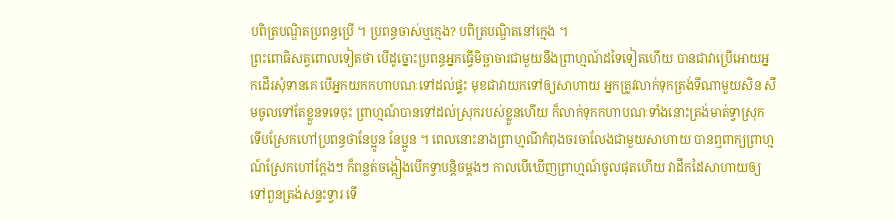បពិត្របណ្ឌិតប្រពន្ធប្រើ ។ ប្រពន្ធចាស់ឬក្មេង? បពិត្របណ្ឌិតនៅក្មេង ។
ព្រះពោធិសត្វពោលទៀតថា បើដូច្នោះប្រពន្ធអ្នកធ្វើមិច្ឆាចារជាមួយនឹងព្រាហ្មណ៍ដទៃទៀតហើយ បានជាវាប្រើអោយអ្នកដើរសុំទានគេ បើអ្នកយកកហាបណៈទៅដល់ផ្ទះ មុខជាវាយកទៅឲ្យសាហាយ អ្នកត្រូវលាក់ទុកត្រង់ទីណាមួយសិន សឹមចូលទៅតែខ្លួនទទេចុះ ព្រាហ្មណ៍បានទៅដល់ស្រុករបស់ខ្លួនហើយ ក៏លាក់ទុកកហាបណៈទាំងនោះត្រង់មាត់ទ្វាស្រុក ទើបស្រែកហៅប្រពន្ធថានែប្អូន នែប្អូន ។ ពេលនោះនាងព្រាហ្មណីកំពុងចរចាលែងជាមួយសាហាយ បានឮពាក្យព្រាហ្មណ៍ស្រែកហៅក្តែងៗ ក៏ពន្លត់ចង្កៀងបើកទ្វាបន្តិចម្តងៗ កាលបើឃើញព្រាហ្មណ៍ចូលផុតហើយ វាដឹកដៃសាហាយឲ្យទៅពួនត្រង់សន្ទះទ្វារ ទើ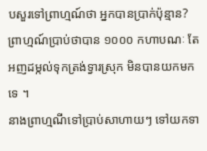បសួរទៅព្រាហ្មណ៍ថា អ្នកបានប្រាក់ប៉ុន្មាន? ព្រាហ្មណ៍ប្រាប់ថាបាន ១០០០ កហាបណៈ តែអញដម្កល់ទុកត្រង់ទ្វារស្រុក មិនបានយកមកទេ ។
នាងព្រាហ្មណីទៅប្រាប់សាហាយៗ ទៅយកទា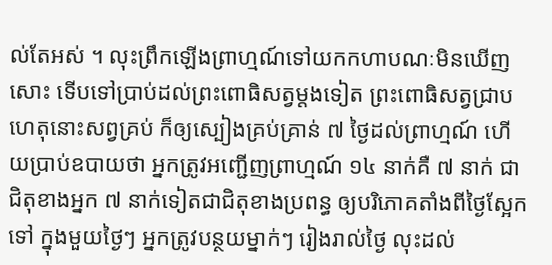ល់តែអស់ ។ លុះព្រឹកឡើងព្រាហ្មណ៍ទៅយកកហាបណៈមិនឃើញសោះ ទើបទៅប្រាប់ដល់ព្រះពោធិសត្វម្តងទៀត ព្រះពោធិសត្វជ្រាបហេតុនោះសព្វគ្រប់ ក៏ឲ្យស្បៀងគ្រប់គ្រាន់ ៧ ថ្ងៃដល់ព្រាហ្មណ៍ ហើយប្រាប់ឧបាយថា អ្នកត្រូវអញ្ជើញព្រាហ្មណ៍ ១៤ នាក់គឺ ៧ នាក់ ជាជិតុខាងអ្នក ៧ នាក់ទៀតជាជិតុខាងប្រពន្ធ ឲ្យបរិភោគតាំងពីថ្ងៃស្អែកទៅ ក្នុងមួយថ្ងៃៗ អ្នកត្រូវបន្ថយម្នាក់ៗ រៀងរាល់ថ្ងៃ លុះដល់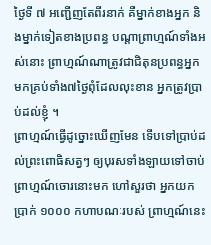ថ្ងៃទី ៧ អញ្ជើញតែពីរនាក់ គឺម្នាក់ខាងអ្នក និងម្នាក់ទៀតខាងប្រពន្ធ បណ្តាព្រាហ្មណ៍ទាំងអស់នោះ ព្រាហ្មណ៍ណាត្រូវជាជិតុនប្រពន្ធអ្នក មកគ្រប់ទាំង៧ថ្ងៃពុំដែលលុះខាន អ្នកត្រូវប្រាប់ដល់ខ្ញុំ ។
ព្រាហ្មណ៍ធ្វើដូច្នោះឃើញមែន ទើបទៅប្រាប់ដល់ព្រះពោធិសត្វៗ ឲ្យបុរសទាំងឡាយទៅចាប់ព្រាហ្មណ៍ចោរនោះមក ហៅសួរថា អ្នកយកប្រាក់ ១០០០ កហាបណៈរបស់ ព្រាហ្មណ៍នេះ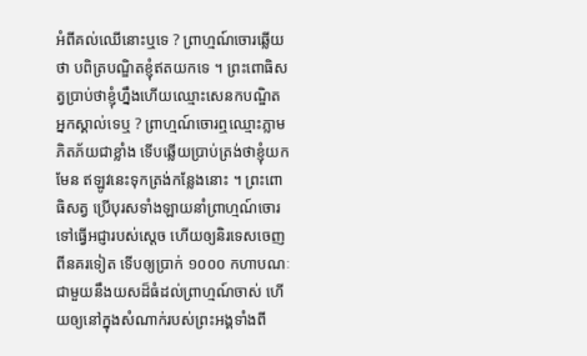អំពីគល់ឈើនោះឬទេ ? ព្រាហ្មណ៍ចោរឆ្លើយថា បពិត្របណ្ឌិតខ្ញុំឥតយកទេ ។ ព្រះពោធិសត្វប្រាប់ថាខ្ញុំហ្នឹងហើយឈ្មោះសេនកបណ្ឌិត អ្នកស្គាល់ទេឬ ? ព្រាហ្មណ៍ចោរឮឈ្មោះភ្លាម ភិតភ័យជាខ្លាំង ទើបឆ្លើយប្រាប់ត្រង់ថាខ្ញុំយកមែន ឥឡូវនេះទុកត្រង់កន្លែងនោះ ។ ព្រះពោធិសត្វ ប្រើបុរសទាំងឡាយនាំព្រាហ្មណ៍ចោរទៅធ្វើអជ្ញារបស់ស្តេច ហើយឲ្យនិរទេសចេញពីនគរទៀត ទើបឲ្យប្រាក់ ១០០០ កហាបណៈជាមួយនឹងយសដ៏ធំដល់ព្រាហ្មណ៍ចាស់ ហើយឲ្យនៅក្នុងសំណាក់របស់ព្រះអង្គទាំងពី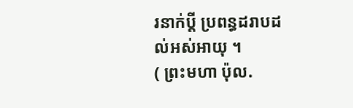រនាក់ប្តី ប្រពន្ធដរាបដល់អស់អាយុ ។
( ព្រះមហា ប៉ុល.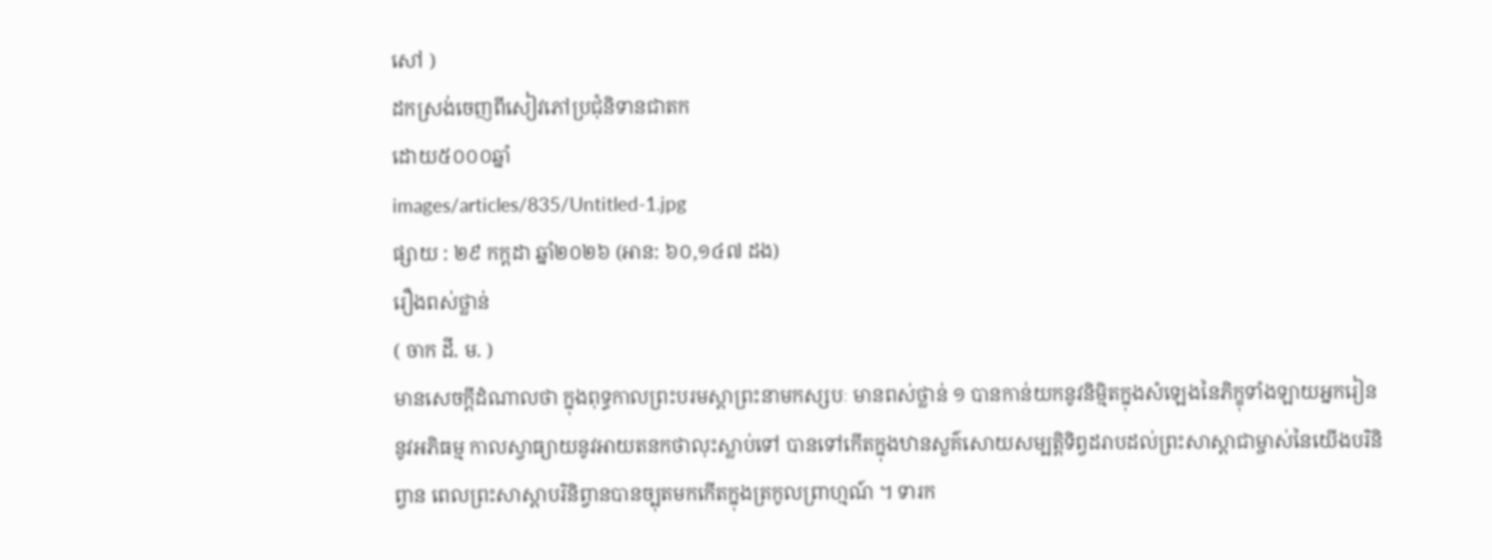សៅ )
ដកស្រង់ចេញពីសៀវភៅប្រជុំនិទានជាតក
ដោយ៥០០០ឆ្នាំ
images/articles/835/Untitled-1.jpg
ផ្សាយ : ២៩ កក្តដា ឆ្នាំ២០២៦ (អាន: ៦០,១៤៧ ដង)
រឿងពស់ថ្លាន់
( ចាក ដី. ម. )
មានសេចក្តីដំណាលថា ក្នុងពុទ្ធកាលព្រះបរមស្តាព្រះនាមកស្សបៈ មានពស់ថ្លាន់ ១ បានកាន់យកនូវនិម្មិតក្នុងសំឡេងនៃភិក្ខុទាំងឡាយអ្នករៀននូវអភិធម្ម កាលស្វាធ្យាយនូវអាយតនកថាលុះស្លាប់ទៅ បានទៅកើតក្នុងឋានសួគ៌សោយសម្បត្តិទិព្វដរាបដល់ព្រះសាស្តាជាម្ចាស់នៃយើងបរិនិព្វាន ពេលព្រះសាស្តាបរិនិព្វានបានច្បុតមកកើតក្នុងត្រកូលព្រាហ្មណ៍ ។ ទារក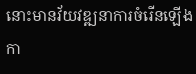នោះមានវ័យវឌ្ឍនាការចំរើនឡើងកា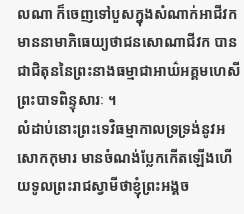លណា ក៏ចេញទៅបួសក្នុងសំណាក់អាជីវក មាននាមាភិធេយ្យថាជនសោណាជីវក បានជាជិតុននៃព្រះនាងធម្មាជាអាឃ៌អគ្គមហេសីព្រះបាទពិន្ទុសារៈ ។
លំដាប់នោះព្រះទេវិធម្មាកាលទ្រទ្រង់នូវអសោកកុមារ មានចំណង់ប្លែកកើតឡើងហើយទូលព្រះរាជស្វាមីថាខ្ញុំព្រះអង្គច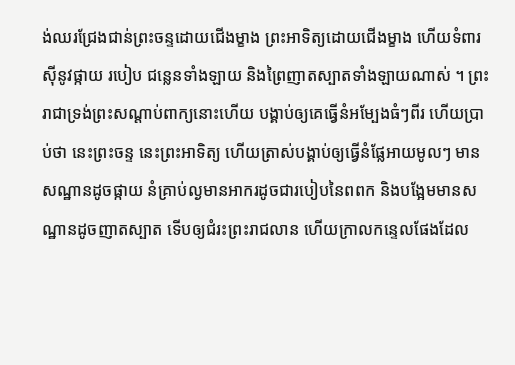ង់ឈរជ្រែងជាន់ព្រះចន្ទដោយជើងម្ខាង ព្រះអាទិត្យដោយជើងម្ខាង ហើយទំពារស៊ីនូវផ្កាយ របៀប ជន្លេនទាំងឡាយ និងព្រៃញាតស្បាតទាំងឡាយណាស់ ។ ព្រះរាជាទ្រង់ព្រះសណ្តាប់ពាក្យនោះហើយ បង្គាប់ឲ្យគេធ្វើនំអម្បែងធំៗពីរ ហើយប្រាប់ថា នេះព្រះចន្ទ នេះព្រះអាទិត្យ ហើយត្រាស់បង្គាប់ឲ្យធ្វើនំផ្លែអាយមូលៗ មានសណ្ឋានដូចផ្កាយ នំគ្រាប់ល្ងមានអាករដូចជារបៀបនៃពពក និងបង្អែមមានសណ្ឋានដូចញាតស្បាត ទើបឲ្យជំរះព្រះរាជលាន ហើយក្រាលកន្ទេលផែងដែល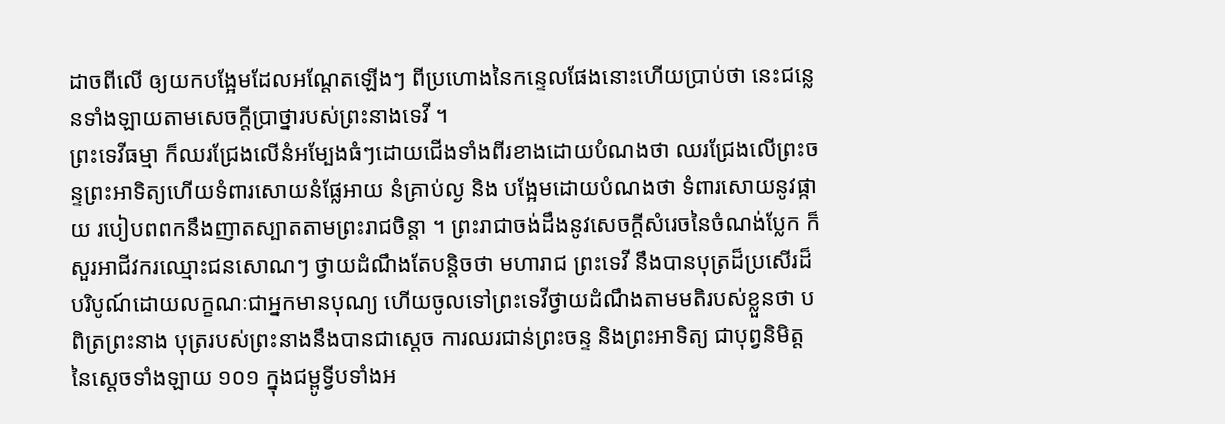ដាចពីលើ ឲ្យយកបង្អែមដែលអណ្តែតឡើងៗ ពីប្រហោងនៃកន្ទេលផែងនោះហើយប្រាប់ថា នេះជន្លេនទាំងឡាយតាមសេចក្តីប្រាថ្នារបស់ព្រះនាងទេវី ។
ព្រះទេវីធម្មា ក៏ឈរជ្រែងលើនំអម្បែងធំៗដោយជើងទាំងពីរខាងដោយបំណងថា ឈរជ្រែងលើព្រះចន្ទព្រះអាទិត្យហើយទំពារសោយនំផ្លែអាយ នំគ្រាប់ល្ង និង បង្អែមដោយបំណងថា ទំពារសោយនូវផ្កាយ របៀបពពកនឹងញាតស្បាតតាមព្រះរាជចិន្តា ។ ព្រះរាជាចង់ដឹងនូវសេចក្តីសំរេចនៃចំណង់ប្លែក ក៏សួរអាជីវករឈ្មោះជនសោណៗ ថ្វាយដំណឹងតែបន្តិចថា មហារាជ ព្រះទេវី នឹងបានបុត្រដ៏ប្រសើរដ៏បរិបូណ៍ដោយលក្ខណៈជាអ្នកមានបុណ្យ ហើយចូលទៅព្រះទេវីថ្វាយដំណឹងតាមមតិរបស់ខ្លួនថា បពិត្រព្រះនាង បុត្ររបស់ព្រះនាងនឹងបានជាស្តេច ការឈរជាន់ព្រះចន្ទ និងព្រះអាទិត្យ ជាបុព្វនិមិត្តនៃស្តេចទាំងឡាយ ១០១ ក្នុងជម្ពូទ្វីបទាំងអ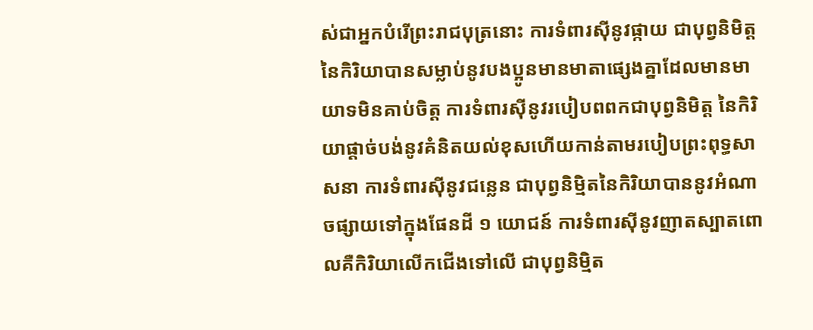ស់ជាអ្នកបំរើព្រះរាជបុត្រនោះ ការទំពារស៊ីនូវផ្កាយ ជាបុព្វនិមិត្តនៃកិរិយាបានសម្លាប់នូវបងប្អូនមានមាតាផ្សេងគ្នាដែលមានមាយាទមិនគាប់ចិត្ត ការទំពារស៊ីនូវរបៀបពពកជាបុព្វនិមិត្ត នៃកិរិយាផ្តាច់បង់នូវគំនិតយល់ខុសហើយកាន់តាមរបៀបព្រះពុទ្ធសាសនា ការទំពារស៊ីនូវជន្លេន ជាបុព្វនិម្មិតនៃកិរិយាបាននូវអំណាចផ្សាយទៅក្នុងផែនដី ១ យោជន៍ ការទំពារស៊ីនូវញាតស្បាតពោលគឺកិរិយាលើកជើងទៅលើ ជាបុព្វនិម្មិត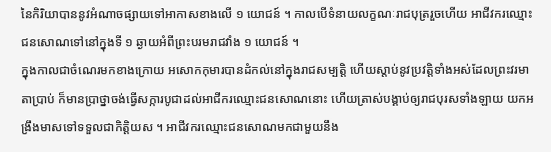នៃកិរិយាបាននូវអំណាចផ្សាយទៅអាកាសខាងលើ ១ យោជន៍ ។ កាលបើទំនាយលក្ខណៈរាជបុត្ររួចហើយ អាជីវករឈ្មោះជនសោណទៅនៅក្នុងទី ១ ឆ្ងាយអំពីព្រះបរមរាជវាំង ១ យោជន៍ ។
ក្នុងកាលជាចំណេរមកខាងក្រោយ អសោកកុមារបានដំកល់នៅក្នុងរាជសម្បត្តិ ហើយស្តាប់នូវប្រវត្តិទាំងអស់ដែលព្រះវរមាតាប្រាប់ ក៏មានប្រាថ្នាចង់ធ្វើសក្ការបូជាដល់អាជីករឈ្មោះជនសោណនោះ ហើយត្រាស់បង្គាប់ឲ្យរាជបុរសទាំងឡាយ យកអង្រឹងមាសទៅទទួលជាកិត្តិយស ។ អាជីវករឈ្មោះជនសោណមកជាមួយនឹង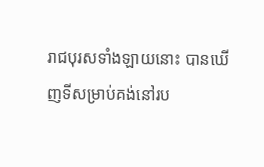រាជបុរសទាំងឡាយនោះ បានឃើញទីសម្រាប់គង់នៅរប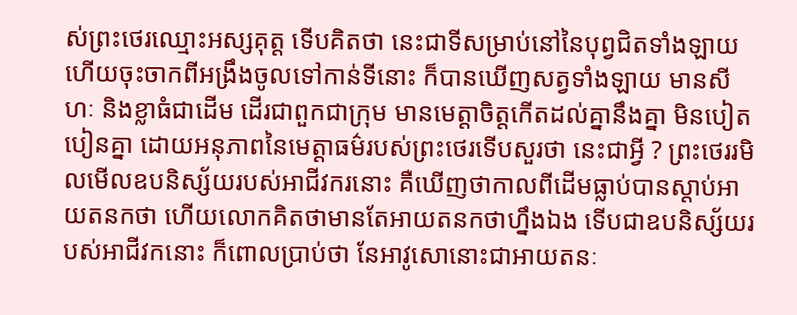ស់ព្រះថេរឈ្មោះអស្សគុត្ត ទើបគិតថា នេះជាទីសម្រាប់នៅនៃបុព្វជិតទាំងឡាយ ហើយចុះចាកពីអង្រឹងចូលទៅកាន់ទីនោះ ក៏បានឃើញសត្វទាំងឡាយ មានសីហៈ និងខ្លាធំជាដើម ដើរជាពួកជាក្រុម មានមេត្តាចិត្តកើតដល់គ្នានឹងគ្នា មិនបៀតបៀនគ្នា ដោយអនុភាពនៃមេត្តាធម៌របស់ព្រះថេរទើបសួរថា នេះជាអ្វី ? ព្រះថេររមិលមើលឧបនិស្ស័យរបស់អាជីវករនោះ គឺឃើញថាកាលពីដើមធ្លាប់បានស្តាប់អាយតនកថា ហើយលោកគិតថាមានតែអាយតនកថាហ្នឹងឯង ទើបជាឧបនិស្ស័យរបស់អាជីវកនោះ ក៏ពោលប្រាប់ថា នែអាវូសោនោះជាអាយតនៈ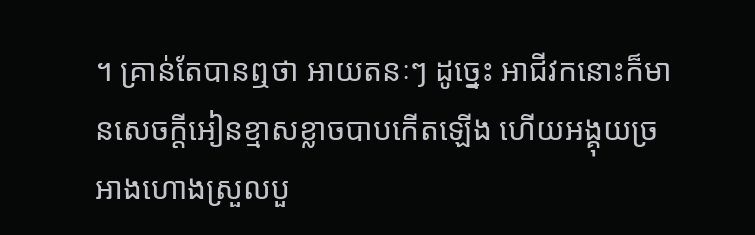។ គ្រាន់តែបានឮថា អាយតនៈៗ ដូច្នេះ អាជីវកនោះក៏មានសេចក្តីអៀនខ្មាសខ្លាចបាបកើតឡើង ហើយអង្គុយច្រអាងហោងស្រួលបួ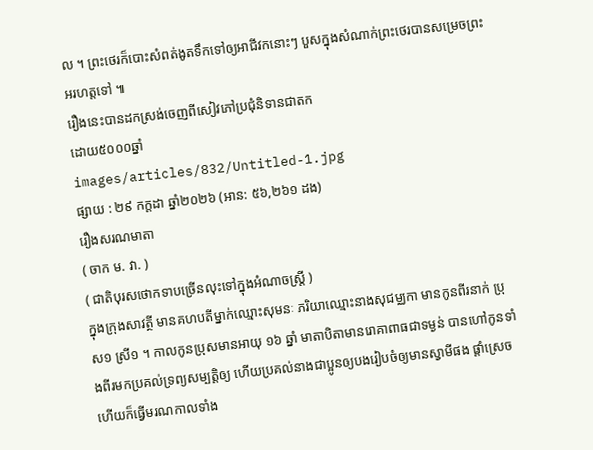ល ។ ព្រះថេរក៏បោះសំពត់ងូតទឹកទៅឲ្យអាជីវកនោះៗ បួសក្នុងសំណាក់ព្រះថេរបានសម្រេចព្រះអរហត្តទៅ ៕
រឿងនេះបានដកស្រង់ចេញពីសៀវភៅប្រជុំនិទានជាតក
ដោយ៥០០០ឆ្នាំ
images/articles/832/Untitled-1.jpg
ផ្សាយ : ២៩ កក្តដា ឆ្នាំ២០២៦ (អាន: ៥៦,២៦១ ដង)
រឿងសរណមាតា
( ចាក ម. វា. )
( ជាតិបុរសថោកទាបច្រើនលុះទៅក្នុងអំណាចស្រ្តី )
ក្នុងក្រុងសាវត្ថី មានគហបតីម្នាក់ឈ្មោះសុមនៈ ភរិយាឈ្មោះនាងសុជម្ឈកា មានកូនពីរនាក់ ប្រុស១ ស្រី១ ។ កាលកូនប្រុសមានអាយុ ១៦ ឆ្នាំ មាតាបិតាមានរោគាពាធជាទម្ងន់ បានហៅកូនទាំងពីរមកប្រគល់ទ្រព្យសម្បត្តិឲ្យ ហើយប្រគល់នាងជាប្អូនឲ្យបងរៀបចំឲ្យមានស្វាមីផង ផ្តាំស្រេចហើយក៏ធ្វើមរណកាលទាំង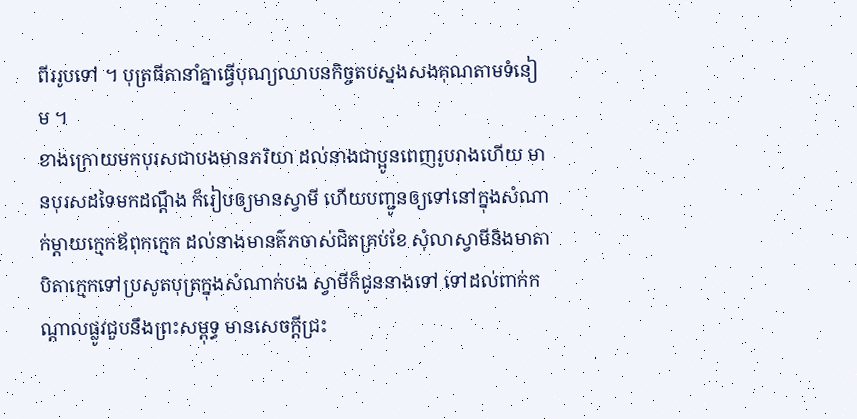ពីររូបទៅ ។ បុត្រធីតានាំគ្នាធ្វើបុណ្យឈាបនកិច្ចតបស្នងសងគុណតាមទំនៀម ។
ខាងក្រោយមកបុរសជាបងមានភរិយា ដល់នាងជាប្អូនពេញរូបរាងហើយ មានបុរសដទៃមកដណ្តឹង ក៏រៀបឲ្យមានស្វាមី ហើយបញ្ជូនឲ្យទៅនៅក្នុងសំណាក់ម្តាយក្មេកឪពុកក្មេក ដល់នាងមានគ៌ភចាស់ជិតគ្រប់ខែ សុំលាស្វាមីនិងមាតាបិតាក្មេកទៅប្រសូតបុត្រក្នុងសំណាក់បង ស្វាមីក៏ជូននាងទៅ ទៅដល់ពាក់កណ្តាលផ្លូវជួបនឹងព្រះសម្ពុទ្ធ មានសេចក្តីជ្រះ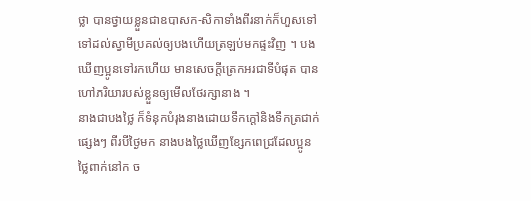ថ្លា បានថ្វាយខ្លួនជាឧបាសក-សិកាទាំងពីរនាក់ក៏ហួសទៅ ទៅដល់ស្វាមីប្រគល់ឲ្យបងហើយត្រឡប់មកផ្ទះវិញ ។ បងឃើញប្អូនទៅរកហើយ មានសេចក្តីត្រេកអរជាទីបំផុត បានហៅភរិយារបស់ខ្លួនឲ្យមើលថែរក្សានាង ។
នាងជាបងថ្លៃ ក៏ទំនុកបំរុងនាងដោយទឹកក្តៅនិងទឹកត្រជាក់ផ្សេងៗ ពីរបីថ្ងៃមក នាងបងថ្លៃឃើញខ្សែកពេជ្រដែលប្អូនថ្លៃពាក់នៅក ច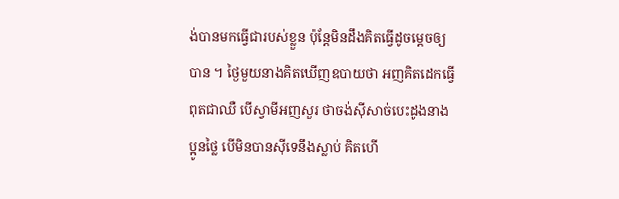ង់បានមកធ្វើជារបស់ខ្លួន ប៉ុន្តែមិនដឹងគិតធ្វើដូចម្តេចឲ្យបាន ។ ថ្ងៃមួយនាងគិតឃើញឧបាយថា អញគិតដេកធ្វើពុតជាឈឺ បើស្វាមីអញសួរ ថាចង់ស៊ីសាច់បេះដូងនាងប្អូនថ្លៃ បើមិនបានស៊ីទេនឹងស្លាប់ គិតហើ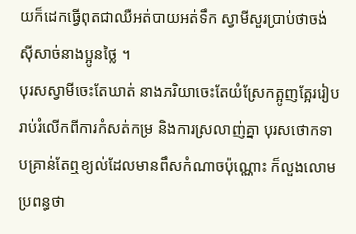យក៏ដេកធ្វើពុតជាឈឺអត់បាយអត់ទឹក ស្វាមីសួរប្រាប់ថាចង់ស៊ីសាច់នាងប្អូនថ្លៃ ។
បុរសស្វាមីចេះតែឃាត់ នាងភរិយាចេះតែយំស្រែកត្អូញត្អែររៀបរាប់រំលើកពីការកំសត់កម្រ និងការស្រលាញ់គ្នា បុរសថោកទាបគ្រាន់តែឮខ្យល់ដែលមានពឹសកំណាចប៉ុណ្ណោះ ក៏លួងលោមប្រពន្ធថា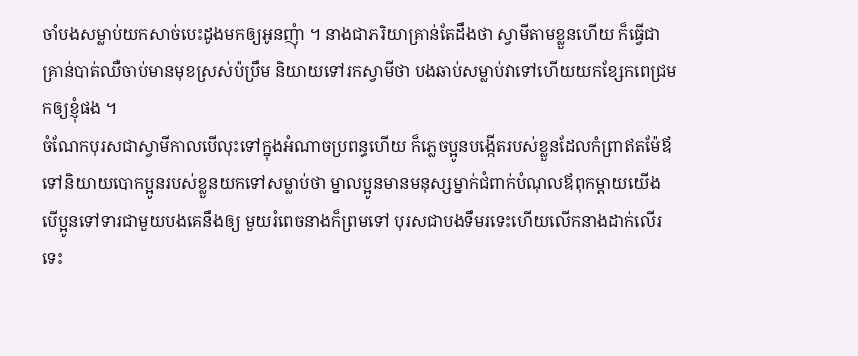ចាំបងសម្លាប់យកសាច់បេះដូងមកឲ្យអូនញុំា ។ នាងជាភរិយាគ្រាន់តែដឹងថា ស្វាមីតាមខ្លួនហើយ ក៏ធ្វើជាគ្រាន់បាត់ឈឺចាប់មានមុខស្រស់ប៉ប្រឹម និយាយទៅរកស្វាមីថា បងឆាប់សម្លាប់វាទៅហើយយកខ្សែកពេជ្រមកឲ្យខ្ញុំផង ។
ចំណែកបុរសជាស្វាមីកាលបើលុះទៅក្នុងអំណាចប្រពន្ធហើយ ក៏ភ្លេចប្អូនបង្កើតរបស់ខ្លួនដែលកំព្រាឥតម៉ែឪ ទៅនិយាយបោកប្អូនរបស់ខ្លួនយកទៅសម្លាប់ថា ម្នាលប្អូនមានមនុស្សម្នាក់ជំពាក់បំណុលឪពុកម្តាយយើង បើប្អូនទៅទារជាមួយបងគេនឹងឲ្យ មួយរំពេចនាងក៏ព្រមទៅ បុរសជាបងទឹមរទេះហើយលើកនាងដាក់លើរទេះ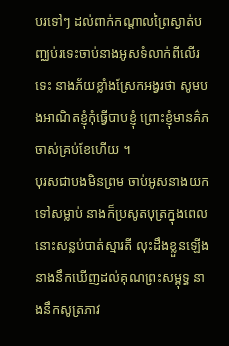បរទៅៗ ដល់ពាក់កណ្តាលព្រៃស្ងាត់បញ្ឈប់រទេះចាប់នាងអូសទំលាក់ពីលើរទេះ នាងភ័យខ្លាំងស្រែកអង្វរថា សូមបងអាណិតខ្ញុំកុំធ្វើបាបខ្ញុំ ព្រោះខ្ញុំមានគ៌ភចាស់គ្រប់ខែហើយ ។
បុរសជាបងមិនព្រម ចាប់អូសនាងយកទៅសម្លាប់ នាងក៏ប្រសូតបុត្រក្នុងពេលនោះសន្លប់បាត់ស្មារតី លុះដឹងខ្លួនឡើងនាងនឹកឃើញដល់គុណព្រះសម្ពុទ្ធ នាងនឹកសូត្រភាវ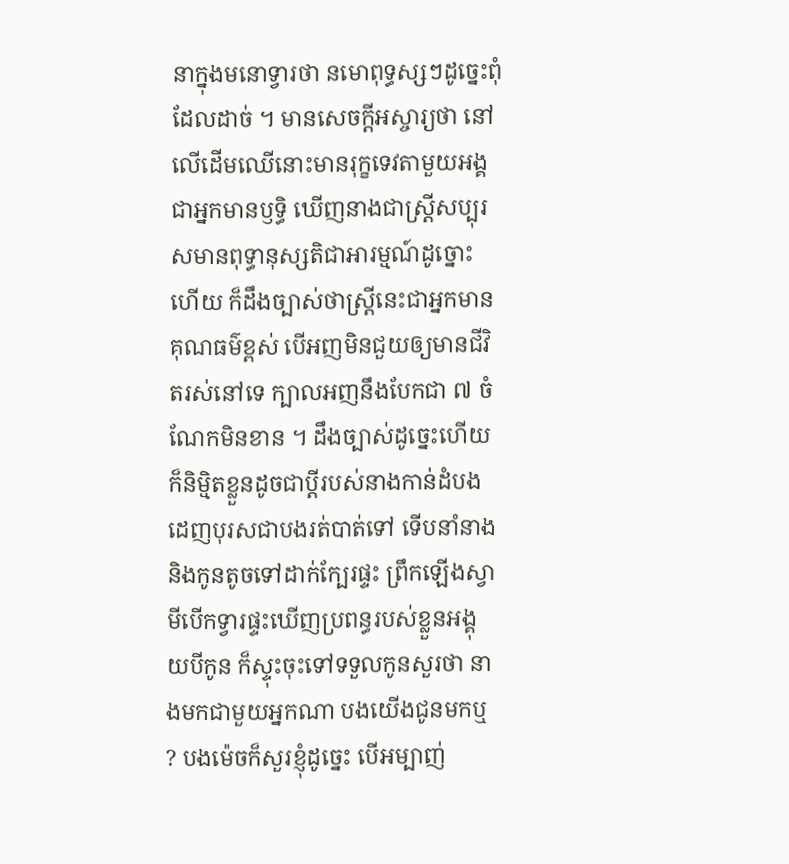នាក្នុងមនោទ្វារថា នមោពុទ្ធស្សៗដូច្នេះពុំដែលដាច់ ។ មានសេចក្តីអស្ចារ្យថា នៅលើដើមឈើនោះមានរុក្ខទេវតាមួយអង្គជាអ្នកមានឫទ្ធិ ឃើញនាងជាស្រ្តីសប្បុរសមានពុទ្ធានុស្សតិជាអារម្មណ៍ដូច្នោះហើយ ក៏ដឹងច្បាស់ថាស្រ្តីនេះជាអ្នកមានគុណធម៌ខ្ពស់ បើអញមិនជួយឲ្យមានជីវិតរស់នៅទេ ក្បាលអញនឹងបែកជា ៧ ចំណែកមិនខាន ។ ដឹងច្បាស់ដូច្នេះហើយ ក៏និម្មិតខ្លួនដូចជាប្តីរបស់នាងកាន់ដំបងដេញបុរសជាបងរត់បាត់ទៅ ទើបនាំនាងនិងកូនតូចទៅដាក់ក្បែរផ្ទះ ព្រឹកឡើងស្វាមីបើកទ្វារផ្ទះឃើញប្រពន្ធរបស់ខ្លួនអង្គុយបីកូន ក៏ស្ទុះចុះទៅទទួលកូនសួរថា នាងមកជាមួយអ្នកណា បងយើងជូនមកឬ ? បងម៉េចក៏សួរខ្ញុំដូច្នេះ បើអម្បាញ់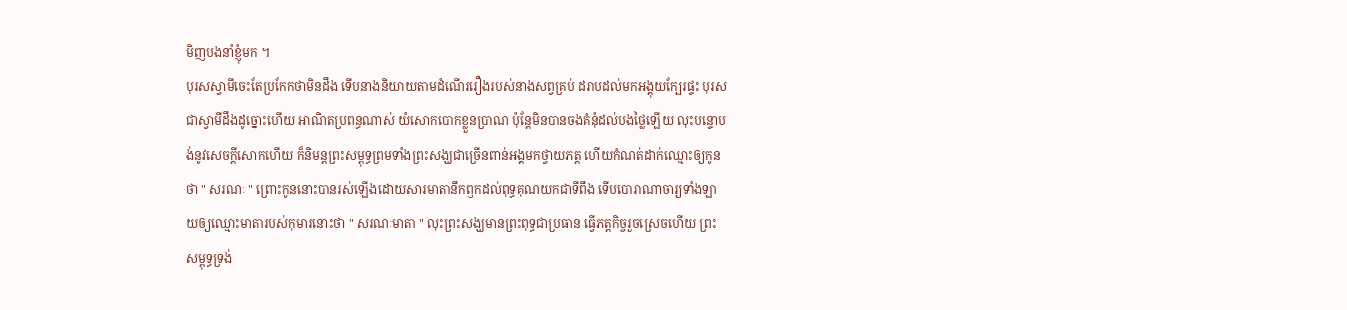មិញបងនាំខ្ញុំមក ។
បុរសស្វាមីចេះតែប្រកែកថាមិនដឹង ទើបនាងនិយាយតាមដំណើររឿងរបស់នាងសព្វគ្រប់ ដរាបដល់មកអង្គុយក្បែរផ្ទះ បុរសជាស្វាមីដឹងដូច្នោះហើយ អាណិតប្រពន្ធណាស់ យំសោកបោកខ្លួនប្រាណ ប៉ុន្តែមិនបានចងគំនុំដល់បងថ្លៃឡើយ លុះបន្ទោបង់នូវសេចក្តីសោកហើយ ក៏និមន្តព្រះសម្ពុទ្ធព្រមទាំងព្រះសង្ឃជាច្រើនពាន់អង្គមកថ្វាយភត្ត ហើយកំណត់ដាក់ឈ្មោះឲ្យកូនថា " សរណៈ " ព្រោះកូននោះបានរស់ឡើងដោយសារមាតានឹកឭកដល់ពុទ្ធគុណយកជាទីពឹង ទើបបោរាណាចារ្យទាំងឡាយឲ្យឈ្មោះមាតារបស់កុមារនោះថា " សរណៈមាតា " លុះព្រះសង្ឃមានព្រះពុទ្ធជាប្រធាន ធ្វើភត្តកិច្ចរួចស្រេចហើយ ព្រះសម្ពុទ្ធទ្រង់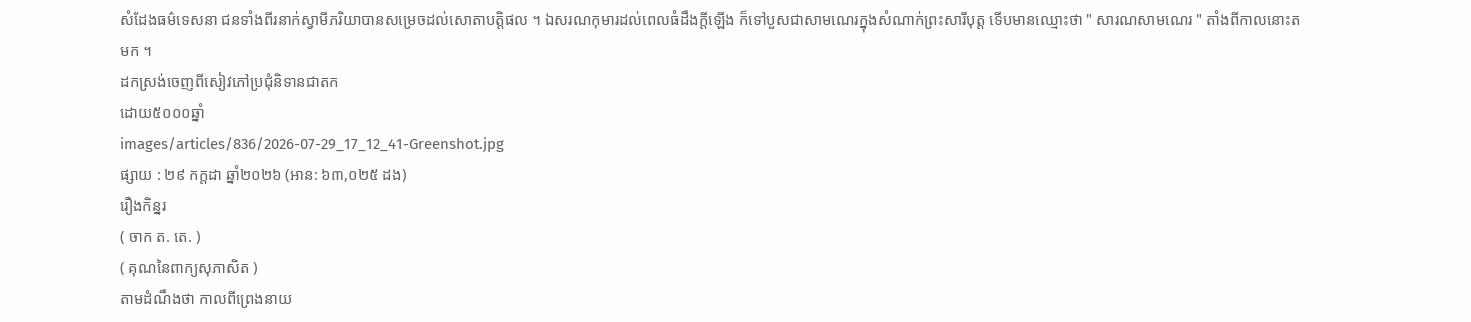សំដែងធម៌ទេសនា ជនទាំងពីរនាក់ស្វាមីភរិយាបានសម្រេចដល់សោតាបត្តិផល ។ ឯសរណកុមារដល់ពេលធំដឹងក្តីឡើង ក៏ទៅបួសជាសាមណេរក្នុងសំណាក់ព្រះសារីបុត្ត ទើបមានឈ្មោះថា " សារណសាមណេរ " តាំងពីកាលនោះតមក ។
ដកស្រង់ចេញពីសៀវភៅប្រជុំនិទានជាតក
ដោយ៥០០០ឆ្នាំ
images/articles/836/2026-07-29_17_12_41-Greenshot.jpg
ផ្សាយ : ២៩ កក្តដា ឆ្នាំ២០២៦ (អាន: ៦៣,០២៥ ដង)
រឿងកិន្នរ
( ចាក ត. តេ. )
( គុណនៃពាក្យសុភាសិត )
តាមដំណឹងថា កាលពីព្រេងនាយ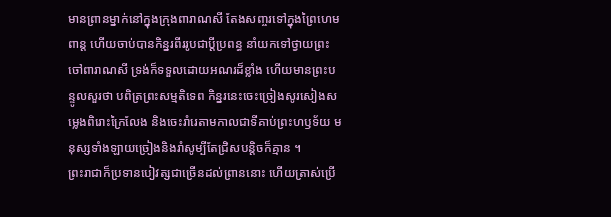មានព្រានម្នាក់នៅក្នុងក្រុងពារាណសី តែងសញ្ចរទៅក្នុងព្រៃហេមពាន្ត ហើយចាប់បានកិន្នរពីររូបជាប្តីប្រពន្ធ នាំយកទៅថ្វាយព្រះចៅពារាណសី ទ្រង់ក៏ទទួលដោយអណរដ៏ខ្លាំង ហើយមានព្រះបន្ទូលសួរថា បពិត្រព្រះសម្មតិទេព កិន្នរនេះចេះច្រៀងសូរសៀងសម្លេងពិរោះក្រៃលែង និងចេះរាំរេតាមកាលជាទីគាប់ព្រះហឫទ័យ មនុស្សទាំងឡាយច្រៀងនិងរាំសូម្បីតែជ្រិសបន្តិចក៏គ្មាន ។
ព្រះរាជាក៏ប្រទានបៀវត្សជាច្រើនដល់ព្រាននោះ ហើយត្រាស់ប្រើ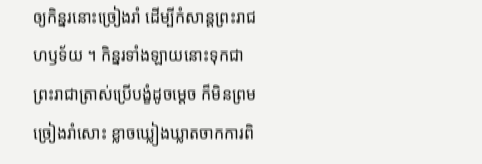ឲ្យកិន្នរនោះច្រៀងរាំ ដើម្បីកំសាន្តព្រះរាជហឫទ័យ ។ កិន្នរទាំងឡាយនោះទុកជាព្រះរាជាត្រាស់ប្រើបង្ខំដូចម្តេច ក៏មិនព្រមច្រៀងរាំសោះ ខ្លាចឃ្លៀងឃ្លាតចាកការពិ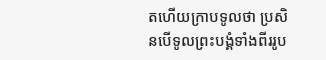តហើយក្រាបទូលថា ប្រសិនបើទូលព្រះបង្គំទាំងពីររូប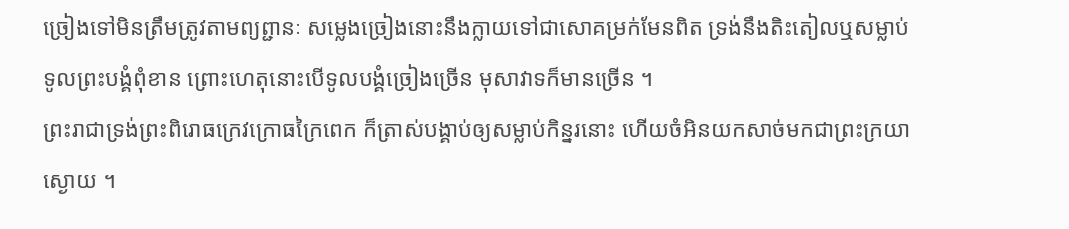ច្រៀងទៅមិនត្រឹមត្រូវតាមព្យព្ជានៈ សម្លេងច្រៀងនោះនឹងក្លាយទៅជាសោគម្រក់មែនពិត ទ្រង់នឹងតិះតៀលឬសម្លាប់ទូលព្រះបង្គំពុំខាន ព្រោះហេតុនោះបើទូលបង្គំច្រៀងច្រើន មុសាវាទក៏មានច្រើន ។
ព្រះរាជាទ្រង់ព្រះពិរោធក្រេវក្រោធក្រៃពេក ក៏ត្រាស់បង្គាប់ឲ្យសម្លាប់កិន្នរនោះ ហើយចំអិនយកសាច់មកជាព្រះក្រយាស្ងោយ ។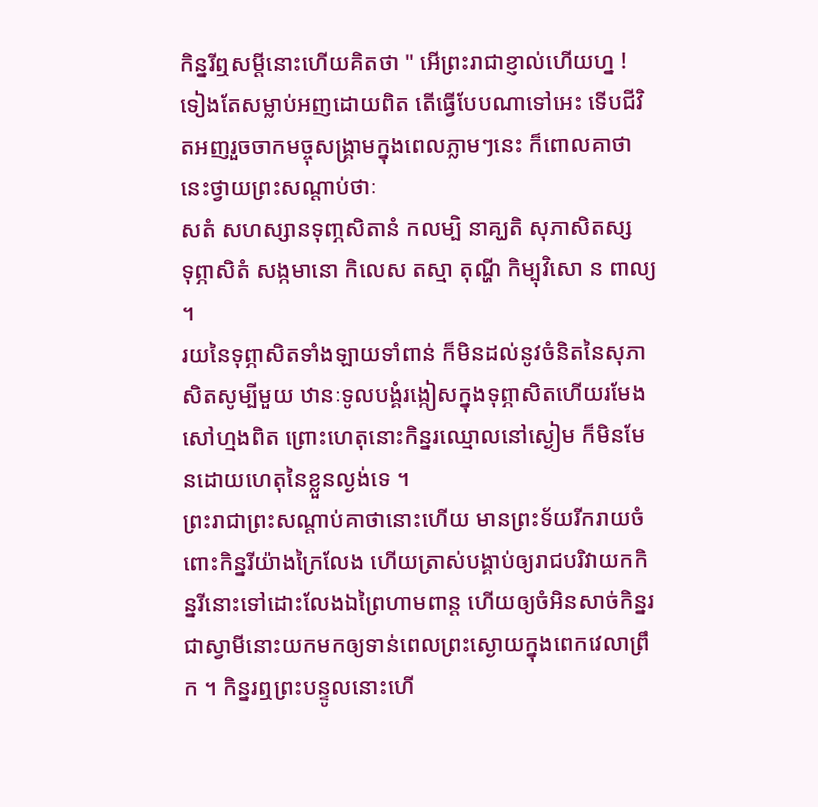កិន្នរីឮសម្តីនោះហើយគិតថា " អើព្រះរាជាខ្ញាល់ហើយហ្ន ! ទៀងតែសម្លាប់អញដោយពិត តើធ្វើបែបណាទៅអេះ ទើបជីវិតអញរួចចាកមច្ចុសង្រ្គាមក្នុងពេលភ្លាមៗនេះ ក៏ពោលគាថានេះថ្វាយព្រះសណ្តាប់ថាៈ
សតំ សហស្សានទុពា្ភសិតានំ កលម្បិ នាគ្ឃតិ សុភាសិតស្ស
ទុព្ភាសិតំ សង្កមានោ កិលេស តស្មា តុណ្ហី កិម្បុវិសោ ន ពាល្យ ។
រយនៃទុព្ភាសិតទាំងឡាយទាំពាន់ ក៏មិនដល់នូវចំនិតនៃសុភាសិតសូម្បីមួយ ឋានៈទូលបង្គំរង្កៀសក្នុងទុព្ភាសិតហើយរមែងសៅហ្មងពិត ព្រោះហេតុនោះកិន្នរឈ្មោលនៅស្ងៀម ក៏មិនមែនដោយហេតុនៃខ្លួនល្ងង់ទេ ។
ព្រះរាជាព្រះសណ្តាប់គាថានោះហើយ មានព្រះទ័យរីករាយចំពោះកិន្នរីយ៉ាងក្រៃលែង ហើយត្រាស់បង្គាប់ឲ្យរាជបរិវាយកកិន្នរីនោះទៅដោះលែងឯព្រៃហាមពាន្ត ហើយឲ្យចំអិនសាច់កិន្នរជាស្វាមីនោះយកមកឲ្យទាន់ពេលព្រះស្ងោយក្នុងពេកវេលាព្រឹក ។ កិន្នរឮព្រះបន្ទូលនោះហើ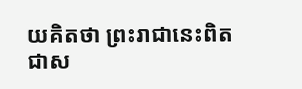យគិតថា ព្រះរាជានេះពិតជាស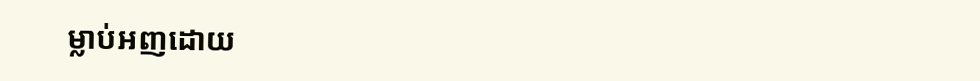ម្លាប់អញដោយ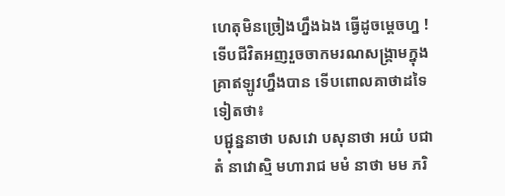ហេតុមិនច្រៀងហ្នឹងឯង ធ្វើដូចម្តេចហ្ន !ទើបជីវិតអញរួចចាកមរណសង្រ្គាមក្នុងគ្រាឥឡូវហ្នឹងបាន ទើបពោលគាថាដទៃទៀតថា៖
បជ្ជុន្ននាថា បសវោ បសុនាថា អយំ បជា តំ នាវោស្មិ មហារាជ មមំ នាថា មម ភរិ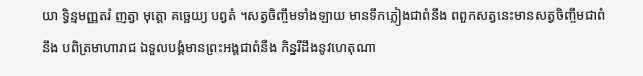យា ទិ្វន្មមញ្ញតរំ ញត្វា មុត្តោ គច្ឆេយ្យ បព្វតំ ។សត្វចិញ្ចឹមទាំងឡាយ មានទឹកភ្លៀងជាពំនឹង ពពួកសត្វនេះមានសត្វចិញ្ចឹមជាពំនឹង បពិត្រមាហារាជ ឯទួលបង្គំមានព្រះអង្គជាពំនឺង កិន្នរីដឹងនូវហេតុណា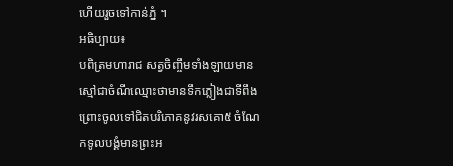ហើយរួចទៅកាន់ភ្នំ ។
អធិប្បាយ៖
បពិត្រមហារាជ សត្វចិញ្ចឹមទាំងឡាយមានស្មៅជាចំណីឈ្មោះថាមានទឹកភ្លៀងជាទីពឹង ព្រោះចូលទៅជិតបរិភោគនូវរសគោ៥ ចំណែកទូលបង្គំមានព្រះអ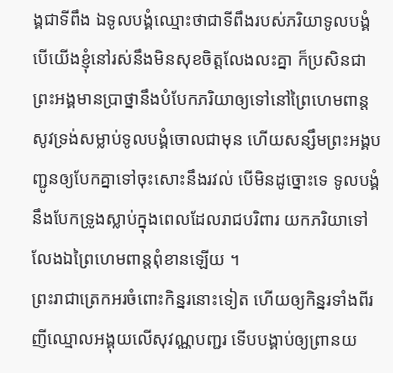ង្គជាទីពឹង ឯទូលបង្គំឈ្មោះថាជាទីពឹងរបស់ភរិយាទូលបង្គំ បើយើងខ្ញុំនៅរស់នឹងមិនសុខចិត្តលែងលះគ្នា ក៏ប្រសិនជាព្រះអង្គមានប្រាថ្នានឹងបំបែកភរិយាឲ្យទៅនៅព្រៃហេមពាន្ត សូវទ្រង់សម្លាប់ទូលបង្គំចោលជាមុន ហើយសន្សឹមព្រះអង្គបញ្ជូនឲ្យបែកគ្នាទៅចុះសោះនឹងរវល់ បើមិនដូច្នោះទេ ទូលបង្គំនឹងបែកទ្រូងស្លាប់ក្នុងពេលដែលរាជបរិពារ យកភរិយាទៅលែងឯព្រៃហេមពាន្តពុំខានឡើយ ។
ព្រះរាជាត្រេកអរចំពោះកិន្នរនោះទៀត ហើយឲ្យកិន្នរទាំងពីរញីឈ្មោលអង្គុយលើសុវណ្ណបញ្ជរ ទើបបង្គាប់ឲ្យព្រានយ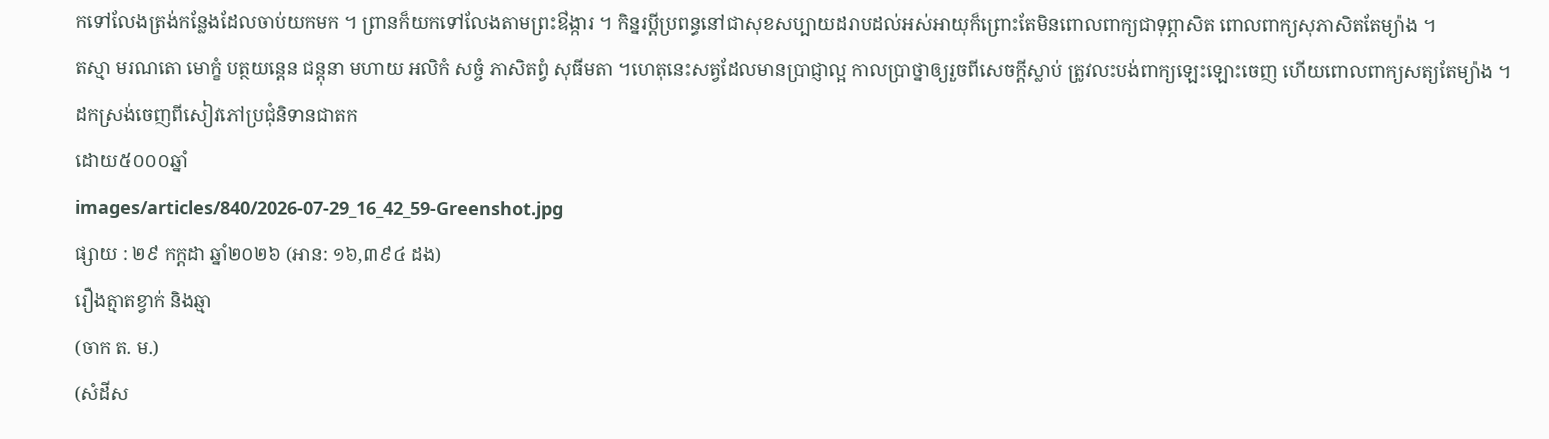កទៅលែងត្រង់កន្លែងដែលចាប់យកមក ។ ព្រានក៏យកទៅលែងតាមព្រះឳង្ការ ។ កិន្នរប្តីប្រពន្ធនៅជាសុខសប្បាយដរាបដល់អស់អាយុក៏ព្រោះតែមិនពោលពាក្យជាទុព្ភាសិត ពោលពាក្យសុភាសិតតែម្យ៉ាង ។
តស្មា មរណតោ មោក្ខំ បត្ថយន្តេន ជន្តុនា មហាយ អលិកំ សច្ចំ ភាសិតព្វំ សុធីមតា ។ហេតុនេះសត្វដែលមានប្រាជ្ញាល្អ កាលប្រាថ្នាឲ្យរួចពីសេចក្តីស្លាប់ ត្រូវលះបង់ពាក្យឡេះឡោះចេញ ហើយពោលពាក្យសត្យតែម្យ៉ាង ។
ដកស្រង់ចេញពីសៀវភៅប្រជុំនិទានជាតក
ដោយ៥០០០ឆ្នាំ
images/articles/840/2026-07-29_16_42_59-Greenshot.jpg
ផ្សាយ : ២៩ កក្តដា ឆ្នាំ២០២៦ (អាន: ១៦,៣៩៤ ដង)
រឿងត្មាតខ្វាក់ និងឆ្មា
(ចាក ត. ម.)
(សំដីស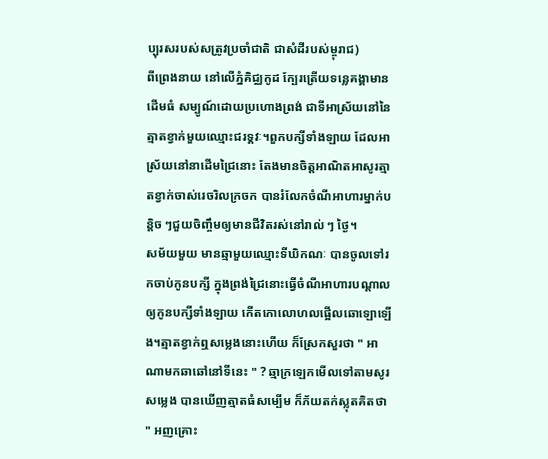ប្បុរសរបស់សត្រូវប្រចាំជាតិ ជាសំដីរបស់ម្ចុរាជ)
ពីព្រេងនាយ នៅលើភ្នំគិជ្ឈកូដ ក្បែរត្រើយទន្លេគង្គាមានដើមធំ សម្បូណ៍ដោយប្រហោងព្រង់ ជាទីអាស្រ័យនៅនៃត្មាតខ្វាក់មួយឈ្មោះជរទ្គវៈ។ពួកបក្សីទាំងឡាយ ដែលអាស្រ័យនៅនាដើមជ្រៃនោះ តែងមានចិត្តអាណិតអាសូរត្មាតខ្វាក់ចាស់រេចរិលក្រចក បានរំលែកចំណីអាហារម្នាក់បន្ដិច ៗជួយចិញ្ចឹមឲ្យមានជីវិតរស់នៅរាល់ ៗ ថ្ងៃ។
សម័យមួយ មានឆ្មាមួយឈ្មោះទីឃិកណៈ បានចូលទៅរកចាប់កូនបក្សី ក្នុងព្រង់ជ្រៃនោះធ្វើចំណីអាហារបណ្ដាលឲ្យកូនបក្សីទាំងឡាយ កើតកោលោហលផ្អើលឆោឡោឡើង។ត្មាតខ្វាក់ឮសម្លេងនោះហើយ ក៏ស្រែកសួរថា " អាណាមកឆាឆៅនៅទីនេះ " ? ឆ្មាក្រឡេកមើលទៅតាមសូរសម្លេង បានឃើញត្មាតធំសម្បើម ក៏ភ័យតក់ស្លុតគិតថា " អញគ្រោះ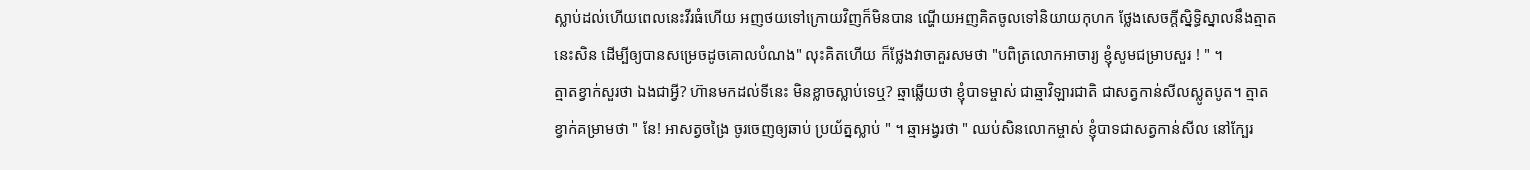ស្លាប់ដល់ហើយពេលនេះវីរធំហើយ អញថយទៅក្រោយវិញក៏មិនបាន ណ្ហើយអញគិតចូលទៅនិយាយកុហក ថ្លែងសេចក្ដីស្និទ្ធិស្នាលនឹងត្មាតនេះសិន ដើម្បីឲ្យបានសម្រេចដូចគោលបំណង" លុះគិតហើយ ក៏ថ្លែងវាចាគួរសមថា "បពិត្រលោកអាចារ្យ ខ្ញុំសូមជម្រាបសួរ ! " ។
ត្មាតខ្វាក់សួរថា ឯងជាអ្វី? ហ៊ានមកដល់ទីនេះ មិនខ្លាចស្លាប់ទេឬ? ឆ្មាឆ្លើយថា ខ្ញុំបាទម្ចាស់ ជាឆ្មាវិឡារជាតិ ជាសត្វកាន់សីលស្លូតបូត។ ត្មាតខ្វាក់គម្រាមថា " នែ! អាសត្វចង្រៃ ចូរចេញឲ្យឆាប់ ប្រយ័ត្នស្លាប់ " ។ ឆ្មាអង្វរថា " ឈប់សិនលោកម្ចាស់ ខ្ញុំបាទជាសត្វកាន់សីល នៅក្បែរ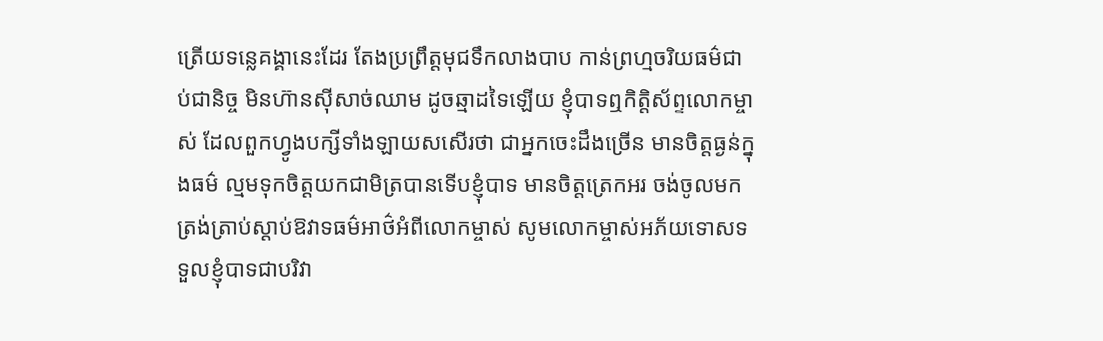ត្រើយទន្លេគង្គានេះដែរ តែងប្រព្រឹត្តមុជទឹកលាងបាប កាន់ព្រហ្មចរិយធម៌ជាប់ជានិច្ច មិនហ៊ានស៊ីសាច់ឈាម ដូចឆ្មាដទៃឡើយ ខ្ញុំបាទឮកិត្តិស័ព្ទលោកម្ចាស់ ដែលពួកហ្វូងបក្សីទាំងឡាយសសើរថា ជាអ្នកចេះដឹងច្រើន មានចិត្តធ្ងន់ក្នុងធម៌ ល្មមទុកចិត្តយកជាមិត្របានទើបខ្ញុំបាទ មានចិត្តត្រេកអរ ចង់ចូលមកត្រង់ត្រាប់ស្ដាប់ឱវាទធម៌អាថ៌អំពីលោកម្ចាស់ សូមលោកម្ចាស់អភ័យទោសទទួលខ្ញុំបាទជាបរិវា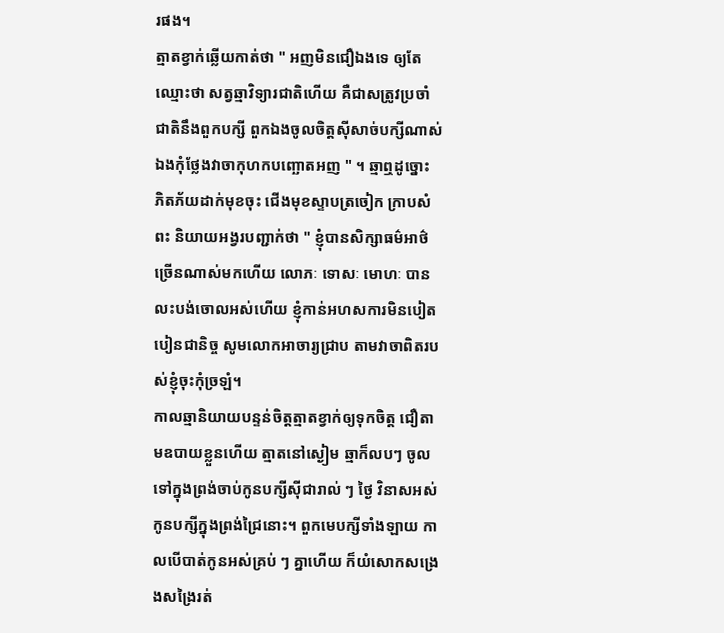រផង។
ត្មាតខ្វាក់ឆ្លើយកាត់ថា " អញមិនជឿឯងទេ ឲ្យតែឈ្មោះថា សត្វឆ្មាវិទ្យារជាតិហើយ គឺជាសត្រូវប្រចាំជាតិនឹងពួកបក្សី ពួកឯងចូលចិត្តស៊ីសាច់បក្សីណាស់ ឯងកុំថ្លែងវាចាកុហកបញ្ឆោតអញ " ។ ឆ្មាឮដូច្នោះ ភិតភ័យដាក់មុខចុះ ជើងមុខស្ទាបត្រចៀក ក្រាបសំពះ និយាយអង្វរបញ្ជាក់ថា " ខ្ញុំបានសិក្សាធម៌អាថ៌ច្រើនណាស់មកហើយ លោភៈ ទោសៈ មោហៈ បានលះបង់ចោលអស់ហើយ ខ្ញុំកាន់អហសការមិនបៀតបៀនជានិច្ច សូមលោកអាចារ្យជ្រាប តាមវាចាពិតរបស់ខ្ញុំចុះកុំច្រឡំ។
កាលឆ្មានិយាយបន្ទន់ចិត្តត្មាតខ្វាក់ឲ្យទុកចិត្ត ជឿតាមឧបាយខ្លួនហើយ ត្មាតនៅស្ងៀម ឆ្មាក៏លបៗ ចូលទៅក្នុងព្រង់ចាប់កូនបក្សីស៊ីជារាល់ ៗ ថ្ងៃ វិនាសអស់កូនបក្សីក្នុងព្រង់ជ្រៃនោះ។ ពួកមេបក្សីទាំងឡាយ កាលបើបាត់កូនអស់គ្រប់ ៗ គ្នាហើយ ក៏យំសោកសង្រេងសង្រៃរត់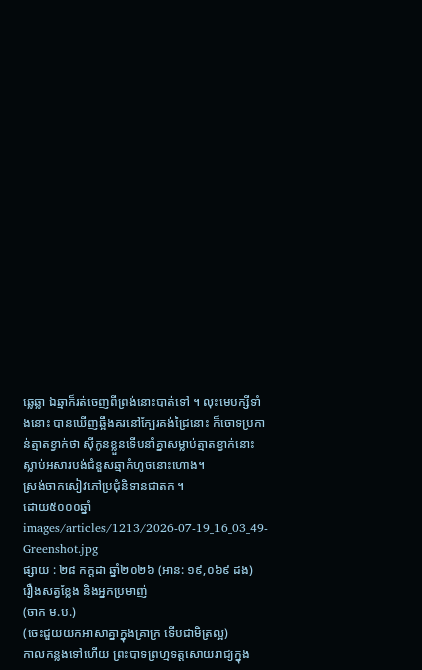ឆ្លេឆ្លា ឯឆ្មាក៏រត់ចេញពីព្រង់នោះបាត់ទៅ ។ លុះមេបក្សីទាំងនោះ បានឃើញឆ្អឹងគរនៅក្បែរគង់ជ្រៃនោះ ក៏ចោទប្រកាន់ត្មាតខ្វាក់ថា ស៊ីកូនខ្លួនទើបនាំគ្នាសម្លាប់ត្មាតខ្វាក់នោះស្លាប់អសារបង់ជំនួសឆ្មាកំហូចនោះហោង។
ស្រង់ចាកសៀវភៅប្រជុំនិទានជាតក ។
ដោយ៥០០០ឆ្នាំ
images/articles/1213/2026-07-19_16_03_49-Greenshot.jpg
ផ្សាយ : ២៨ កក្តដា ឆ្នាំ២០២៦ (អាន: ១៩,០៦៩ ដង)
រឿងសត្វខ្លែង និងអ្នកប្រមាញ់
(ចាក ម.ប.)
(ចេះជួយយកអាសាគ្នាក្នុងគ្រាក្រ ទើបជាមិត្រល្អ)
កាលកន្លងទៅហើយ ព្រះបាទព្រហ្មទត្តសោយរាជ្យក្នុង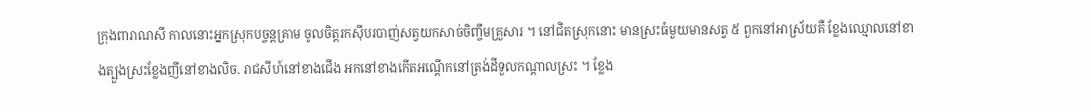ក្រុងពារាណសី កាលនោះអ្នកស្រុកបច្ចន្តគ្រាម ចូលចិត្តរកស៊ីបរបាញ់សត្វយកសាច់ចិញ្ចឹមគ្រួសារ ។ នៅជិតស្រុកនោះ មានស្រះធំមួយមានសត្វ ៥ ពួកនៅអាស្រ័យគឺ ខ្លែងឈ្មោលនៅខាងត្បួងស្រះខ្លែងញីនៅខាងលិច. រាជសីហ៍នៅខាងជើង អកនៅខាងកើតអណ្តើកនៅត្រង់ដីទួលកណ្តាលស្រះ ។ ខ្លែង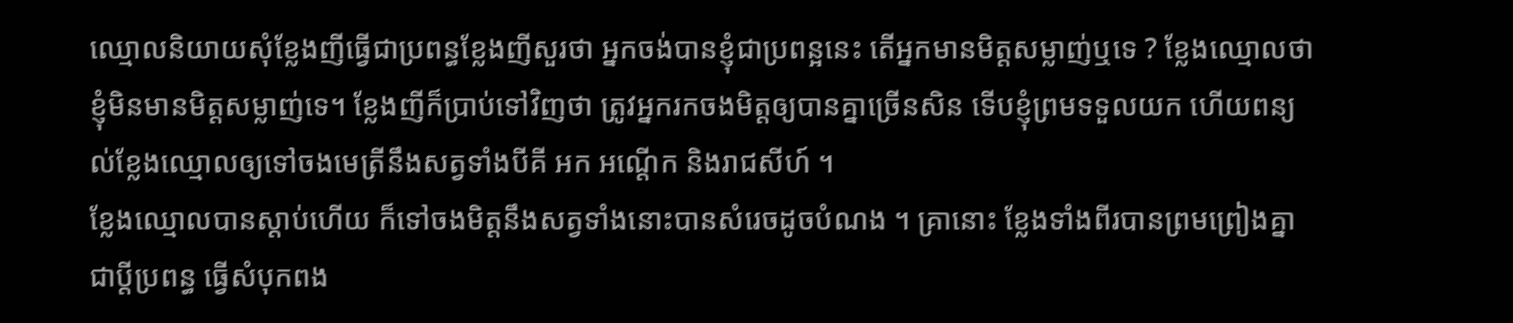ឈ្មោលនិយាយសុំខ្លែងញីធ្វើជាប្រពន្ធខ្លែងញីសួរថា អ្នកចង់បានខ្ញុំជាប្រពន្អនេះ តើអ្នកមានមិត្តសម្លាញ់ឬទេ ? ខ្លែងឈ្មោលថា ខ្ញុំមិនមានមិត្តសម្លាញ់ទេ។ ខ្លែងញីក៏ប្រាប់ទៅវិញថា ត្រូវអ្នករកចងមិត្តឲ្យបានគ្នាច្រើនសិន ទើបខ្ញុំព្រមទទួលយក ហើយពន្យល់ខ្លែងឈ្មោលឲ្យទៅចងមេត្រីនឹងសត្វទាំងបីគី អក អណ្តើក និងរាជសីហ៍ ។
ខ្លែងឈ្មោលបានស្តាប់ហើយ ក៏ទៅចងមិត្តនឹងសត្វទាំងនោះបានសំរេចដូចបំណង ។ គ្រានោះ ខ្លែងទាំងពីរបានព្រមព្រៀងគ្នាជាប្តីប្រពន្ធ ធ្វើសំបុកពង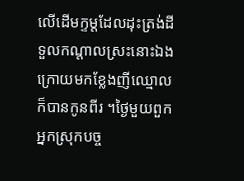លើដើមក្ទម្តដែលដុះត្រង់ដីទួលកណ្តាលស្រះនោះឯង ក្រោយមកខ្លែងញីឈ្មោលក៏បានកូនពីរ ។ថ្ងៃមួយពួកអ្នកស្រុកបច្ច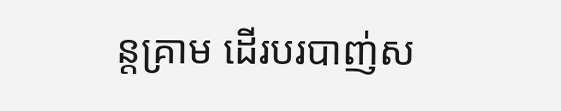ន្តគ្រាម ដើរបរបាញ់ស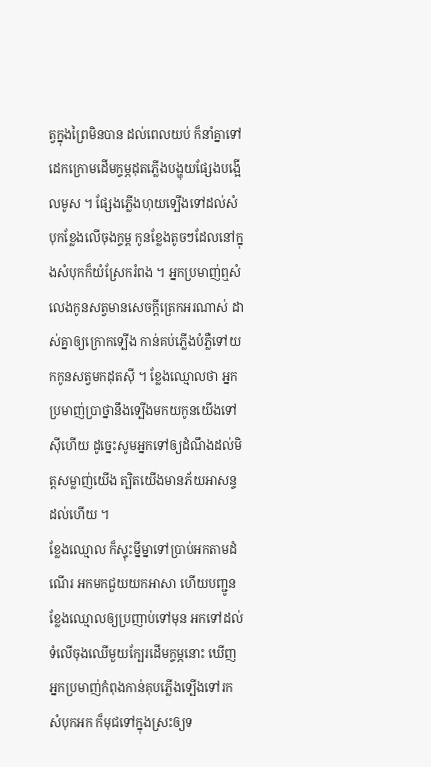ត្វក្នុងព្រៃមិនបាន ដល់ពេលយប់ ក៏នាំគ្នាទៅដេកក្រោមដើមក្ទម្ភដុតភ្លើងបង្ហុយផ្សែងបង្អើលមូស ។ ផ្សែងភ្លើងហុយទ្បើងទៅដល់សំបុកខ្លែងលើចុងក្ទម្ត កូនខ្លែងតូចៗដែលនៅក្នុងសំបុកក៏យំស្រែករំពង ។ អ្នកប្រមាញ់ឮសំលេងកូនសត្វមានសេចក្តីត្រេកអរណាស់ ដាស់គ្នាឲ្យក្រោកទ្បើង កាន់គប់ភ្លើងបំភ្លឺទៅយកកូនសត្វមកដុតស៊ី ។ ខ្លែងឈ្មោលថា អ្នកប្រមាញ់ប្រាថ្នានឹងទ្បើងមកយកូនយើងទៅស៊ីហើយ ដូច្នេះសូមអ្នកទៅឲ្យដំណឹងដល់មិត្តសម្លាញ់យើង ត្បិតយើងមានភ័យអាសន្ទដល់ហើយ ។
ខ្លែងឈ្មោល ក៏ស្ទុះម្នីម្នាទៅប្រាប់អកតាមដំណើរ អកមកជួយយកអាសា ហើយបញ្ជូនខ្លែងឈ្មោលឲ្យប្រញាប់ទៅមុន អកទៅដល់ទំលើចុងឈើមួយក្បែរដើមក្ទម្ភនោះ ឃើញអ្នកប្រមាញ់កំពុងកាន់គុបភ្លើងទ្បើងទៅរកសំបុកអក ក៏មុជទៅក្នុងស្រះឲ្យទ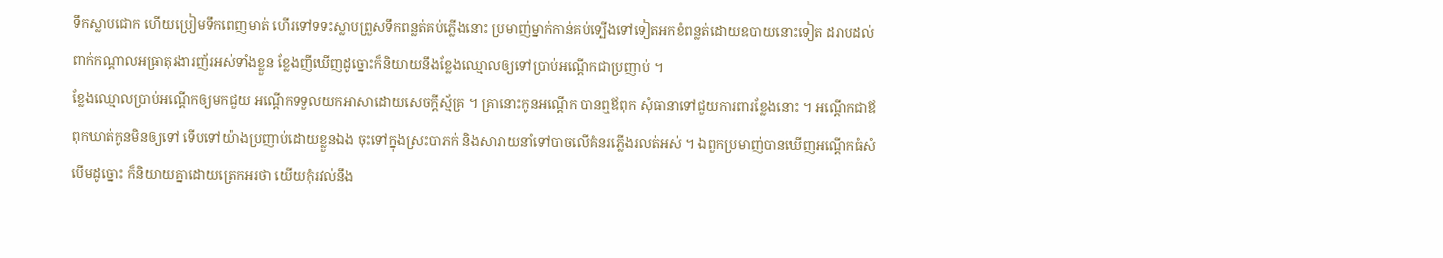ទឹកស្លាបជោក ហើយប្រៀមទឹកពេញមាត់ ហើរទៅទទះស្លាបព្រួសទឹកពន្លត់គប់ភ្លើងនោះ ប្រមាញ់ម្នាក់កាន់គប់ទ្បើងទៅទៀតអកខំពន្លត់ដោយឧបាយនោះទៀត ដរាបដល់ពាក់កណ្តាលអធ្រាតុរងារញ័រអស់ទាំងខ្លួន ខ្លែងញីឃើញដូច្នោះក៏និយាយនឹងខ្លែងឈ្មោលឲ្យទៅប្រាប់អណ្តើកជាប្រញាប់ ។
ខ្លែងឈ្មោលប្រាប់អណ្តើកឲ្យមកជួយ អណ្តើកទទួលយកអាសាដោយសេចក្តីស្ម័គ្រ ។ គ្រានោះកូនអណ្តើក បានឮឪពុក សុំធានាទៅជួយការពារខ្លែងនោះ ។ អណ្តើកជាឪពុកឃាត់កូនមិនឲ្យទៅ ទើបទៅយ៉ាងប្រញាប់ដោយខ្លួនឯង ចុះទៅក្នុងស្រះបាភក់ និងសារាយនាំទៅបាចលើគំនរភ្លើងរលត់អស់ ។ ឯពួកប្រមាញ់បានឃើញអណ្តើកធំសំបើមដូច្នោះ ក៏និយាយគ្នាដោយត្រេកអរថា យើយកុំរវល់នឹង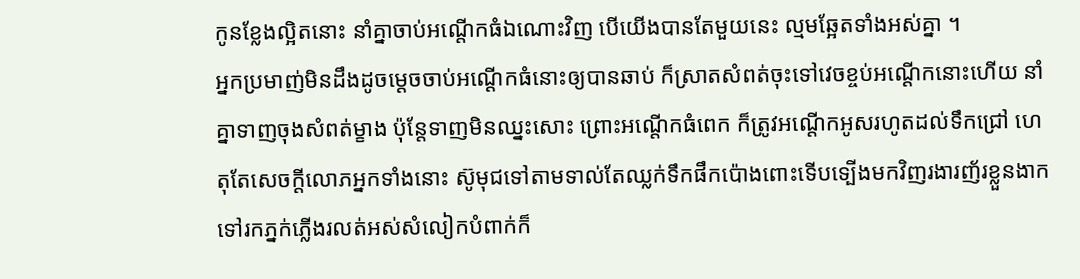កូនខ្លែងល្អិតនោះ នាំគ្នាចាប់អណ្តើកធំឯណោះវិញ បើយើងបានតែមួយនេះ ល្មមឆ្អែតទាំងអស់គ្នា ។
អ្នកប្រមាញ់មិនដឹងដូចម្តេចចាប់អណ្តើកធំនោះឲ្យបានឆាប់ ក៏ស្រាតសំពត់ចុះទៅវេចខ្ចប់អណ្តើកនោះហើយ នាំគ្នាទាញចុងសំពត់ម្ខាង ប៉ុន្តែទាញមិនឈ្នះសោះ ព្រោះអណ្តើកធំពេក ក៏ត្រូវអណ្តើកអូសរហូតដល់ទឹកជ្រៅ ហេតុតែសេចក្តីលោភអ្នកទាំងនោះ ស៊ូមុជទៅតាមទាល់តែឈ្លក់ទឹកផឹកប៉ោងពោះទើបទ្បើងមកវិញរងារញ័រខ្លួនងាកទៅរកភ្នក់ភ្លើងរលត់អស់សំលៀកបំពាក់ក៏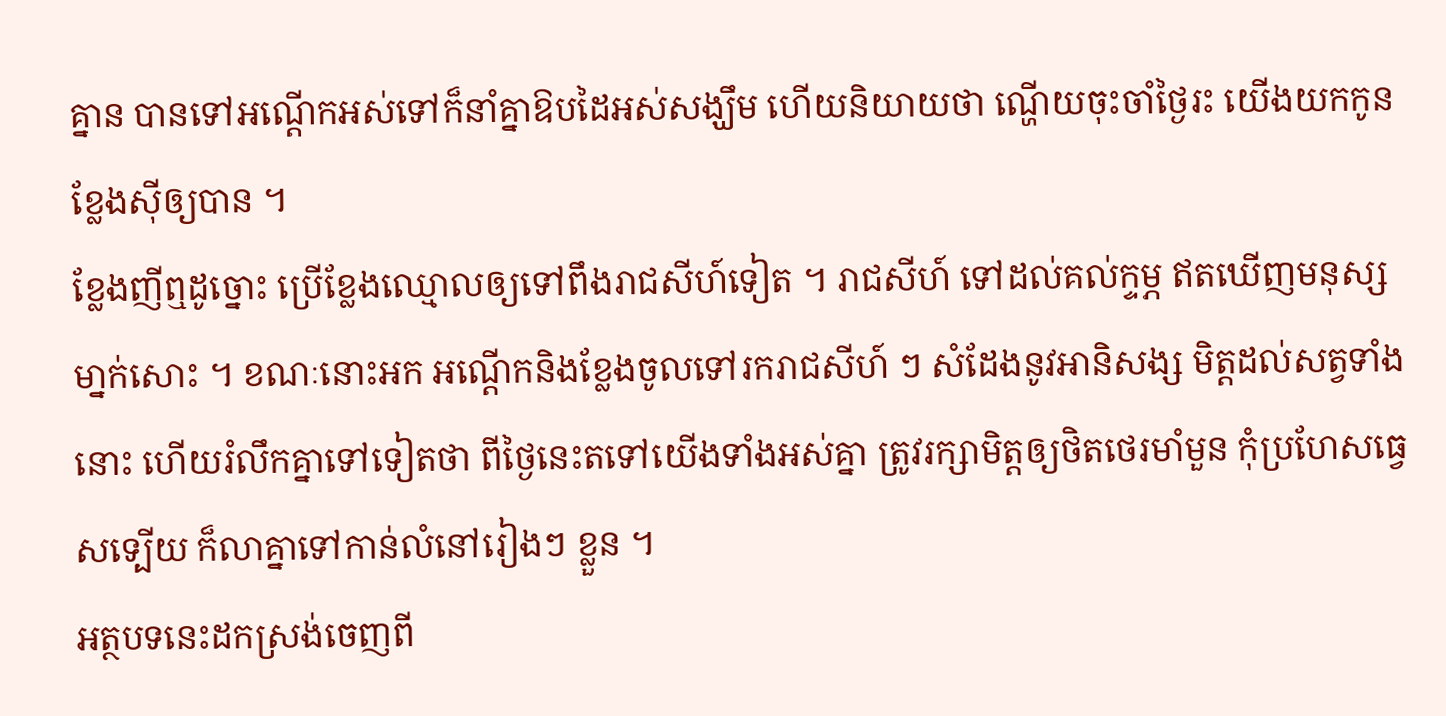គ្នាន បានទៅអណ្តើកអស់ទៅក៏នាំគ្នាឱបដៃអស់សង្ឃឹម ហើយនិយាយថា ណ្ហើយចុះចាំថ្ងៃរះ យើងយកកូនខ្លែងស៊ីឲ្យបាន ។
ខ្លែងញីឮដូច្នោះ ប្រើខ្លែងឈ្មោលឲ្យទៅពឹងរាជសីហ៍ទៀត ។ រាជសីហ៍ ទៅដល់គល់ក្ទម្ភ ឥតឃើញមនុស្សមា្នក់សោះ ។ ខណៈនោះអក អណ្តើកនិងខ្លែងចូលទៅរករាជសីហ៍ ៗ សំដែងនូវអានិសង្ស មិត្តដល់សត្វទាំងនោះ ហើយរំលឹកគ្នាទៅទៀតថា ពីថ្ងៃនេះតទៅយើងទាំងអស់គ្នា ត្រូវរក្សាមិត្តឲ្យថិតថេរមាំមួន កុំប្រហែសធ្វេសទ្បើយ ក៏លាគ្នាទៅកាន់លំនៅរៀងៗ ខ្លួន ។
អត្ថបទនេះដកស្រង់ចេញពី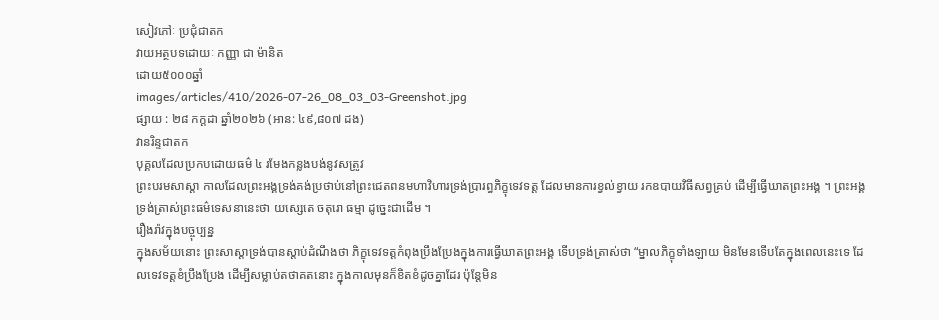សៀវភៅៈ ប្រជុំជាតក
វាយអត្ថបទដោយៈ កញ្ញា ជា ម៉ានិត
ដោយ៥០០០ឆ្នាំ
images/articles/410/2026-07-26_08_03_03-Greenshot.jpg
ផ្សាយ : ២៨ កក្តដា ឆ្នាំ២០២៦ (អាន: ៤៩,៨០៧ ដង)
វានរិន្ទជាតក
បុគ្គលដែលប្រកបដោយធម៌ ៤ រមែងកន្លងបង់នូវសត្រូវ
ព្រះបរមសាស្តា កាលដែលព្រះអង្គទ្រង់គង់ប្រថាប់នៅព្រះជេតពនមហាវិហារទ្រង់ប្រារព្ធភិក្ខុទេវទត្ត ដែលមានការខ្វល់ខ្វាយ រកឧបាយវិធីសព្វគ្រប់ ដើម្បីធ្វើឃាតព្រះអង្គ ។ ព្រះអង្គទ្រង់ត្រាស់ព្រះធម៌ទេសនានេះថា យស្សេតេ ចតុរោ ធម្មា ដូច្នេះជាដើម ។
រឿងរ៉ាវក្នុងបច្ចុប្បន្ន
ក្នុងសម័យនោះ ព្រះសាស្តាទ្រង់បានស្តាប់ដំណឹងថា ភិក្ខុទេវទត្តកំពុងប្រឹងប្រែងក្នុងការធ្វើឃាតព្រះអង្គ ទើបទ្រង់ត្រាស់ថា “ម្នាលភិក្ខុទាំងឡាយ មិនមែនទើបតែក្នុងពេលនេះទេ ដែលទេវទត្តខំប្រឹងប្រែង ដើម្បីសម្លាប់តថាគតនោះ ក្នុងកាលមុនក៏ខិតខំដូចគ្នាដែរ ប៉ុន្តែមិន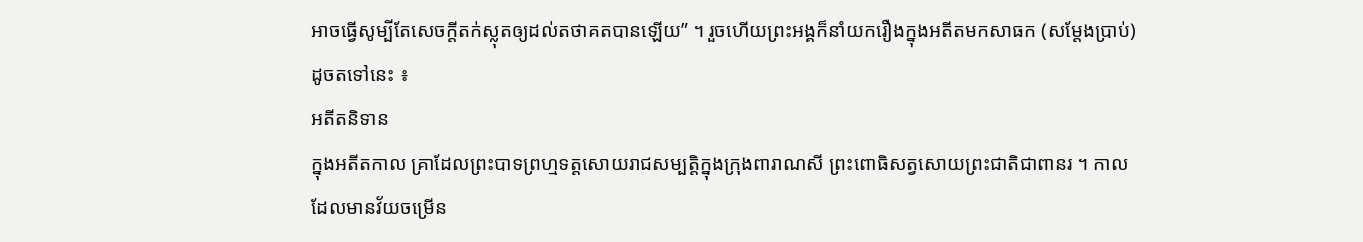អាចធ្វើសូម្បីតែសេចក្តីតក់ស្លុតឲ្យដល់តថាគតបានឡើយ” ។ រួចហើយព្រះអង្គក៏នាំយករឿងក្នុងអតីតមកសាធក (សម្តែងប្រាប់) ដូចតទៅនេះ ៖
អតីតនិទាន
ក្នុងអតីតកាល គ្រាដែលព្រះបាទព្រហ្មទត្តសោយរាជសម្បត្តិក្នុងក្រុងពារាណសី ព្រះពោធិសត្វសោយព្រះជាតិជាពានរ ។ កាលដែលមានវ័យចម្រើន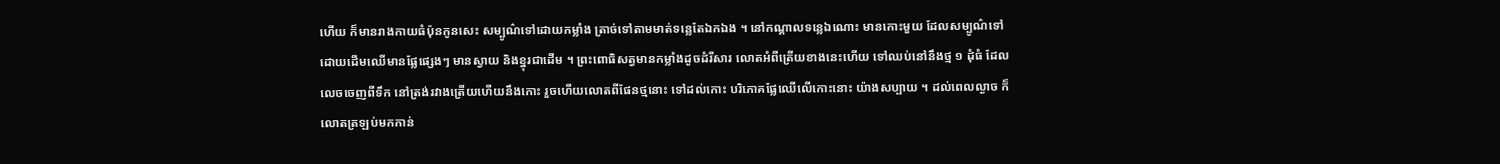ហើយ ក៏មានរាងកាយធំប៉ុនកូនសេះ សម្បូណ៌ទៅដោយកម្លាំង ត្រាច់ទៅតាមមាត់ទន្លេតែឯកឯង ។ នៅកណ្តាលទន្លេឯណោះ មានកោះមួយ ដែលសម្បូណ៌ទៅដោយដើមឈើមានផ្លែផ្សេងៗ មានស្វាយ និងខ្នុរជាដើម ។ ព្រះពោធិសត្វមានកម្លាំងដូចដំរីសារ លោតអំពីត្រើយខាងនេះហើយ ទៅឈប់នៅនឹងថ្ម ១ ដុំធំ ដែលលេចចេញពីទឹក នៅត្រង់រវាងត្រើយហើយនឹងកោះ រួចហើយលោតពីផែនថ្មនោះ ទៅដល់កោះ បរិភោគផ្លែឈើលើកោះនោះ យ៉ាងសប្បាយ ។ ដល់ពេលល្ងាច ក៏លោតត្រឡប់មកកាន់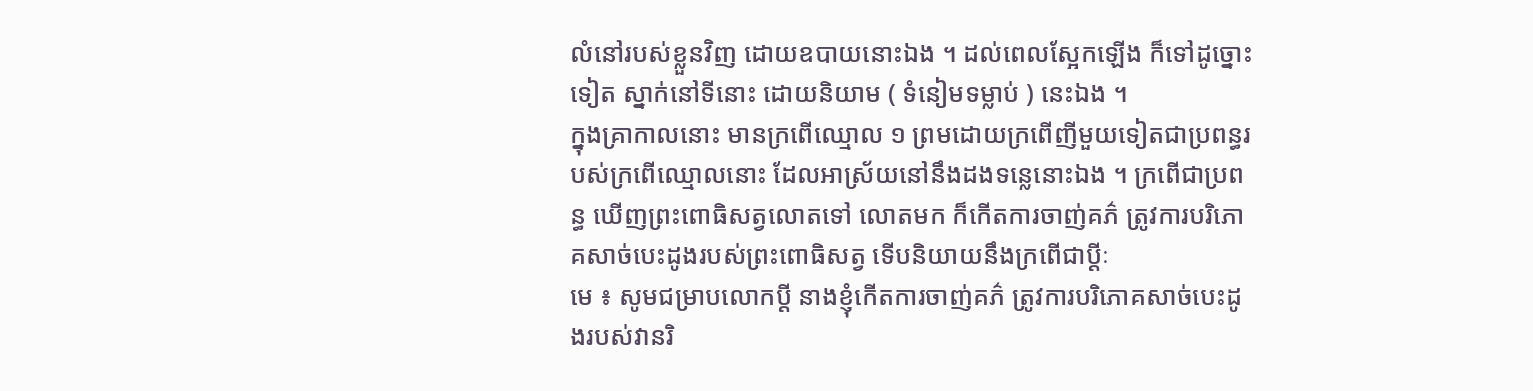លំនៅរបស់ខ្លួនវិញ ដោយឧបាយនោះឯង ។ ដល់ពេលស្អែកឡើង ក៏ទៅដូច្នោះទៀត ស្នាក់នៅទីនោះ ដោយនិយាម ( ទំនៀមទម្លាប់ ) នេះឯង ។
ក្នុងគ្រាកាលនោះ មានក្រពើឈ្មោល ១ ព្រមដោយក្រពើញីមួយទៀតជាប្រពន្ធរបស់ក្រពើឈ្មោលនោះ ដែលអាស្រ័យនៅនឹងដងទន្លេនោះឯង ។ ក្រពើជាប្រពន្ធ ឃើញព្រះពោធិសត្វលោតទៅ លោតមក ក៏កើតការចាញ់គភ៌ ត្រូវការបរិភោគសាច់បេះដូងរបស់ព្រះពោធិសត្វ ទើបនិយាយនឹងក្រពើជាប្តីៈ
មេ ៖ សូមជម្រាបលោកប្តី នាងខ្ញុំកើតការចាញ់គភ៌ ត្រូវការបរិភោគសាច់បេះដូងរបស់វានរិ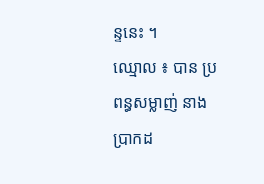ន្ទនេះ ។
ឈ្មោល ៖ បាន ប្រពន្ធសម្លាញ់ នាងប្រាកដ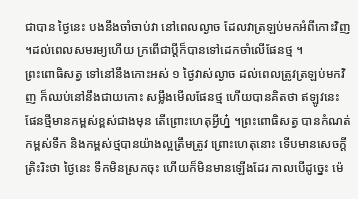ជាបាន ថ្ងៃនេះ បងនឹងចាំចាប់វា នៅពេលល្ងាច ដែលវាត្រឡប់មកអំពីកោះវិញ ។ដល់ពេលសមរម្យហើយ ក្រពើជាប្តីក៏បានទៅដេកចាំលើផែនថ្ម ។
ព្រះពោធិសត្វ ទៅនៅនឹងកោះអស់ ១ ថ្ងៃវាស់ល្ងាច ដល់ពេលត្រូវត្រឡប់មកវិញ ក៏ឈប់នៅនឹងជាយកោះ សម្លឹងមើលផែនថ្ម ហើយបានគិតថា ឥឡូវនេះ ផែនថ្មីមានកម្ពស់ខ្ពស់ជាងមុន តើព្រោះហេតុអ្វីហ្ន៎ ។ព្រះពោធិសត្វ បានកំណត់កម្ពស់ទឹក និងកម្ពស់ថ្មបានយ៉ាងល្អត្រឹមត្រូវ ព្រោះហេតុនោះ ទើបមានសេចក្តីត្រិះរិះថា ថ្ងៃនេះ ទឹកមិនស្រកចុះ ហើយក៏មិនមានឡើងដែរ កាលបើដូច្នេះ ម៉េ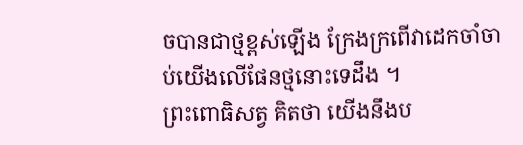ចបានជាថ្មខ្ពស់ឡើង ក្រែងក្រពើវាដេកចាំចាប់យើងលើផែនថ្មនោះទេដឹង ។
ព្រះពោធិសត្វ គិតថា យើងនឹងប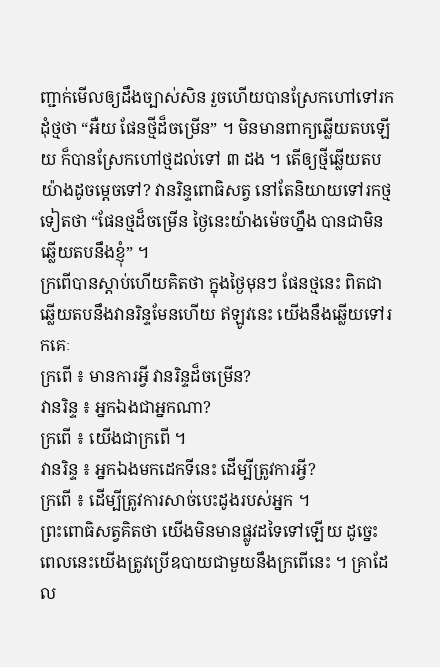ញ្ជាក់មើលឲ្យដឹងច្បាស់សិន រួចហើយបានស្រែកហៅទៅរកដុំថ្មថា “អឺយ ផែនថ្មីដ៏ចម្រើន” ។ មិនមានពាក្យឆ្លើយតបឡើយ ក៏បានស្រែកហៅថ្មដល់ទៅ ៣ ដង ។ តើឲ្យថ្មីឆ្លើយតបយ៉ាងដូចម្តេចទៅ? វានរិន្ទពោធិសត្វ នៅតែនិយាយទៅរកថ្មទៀតថា “ផែនថ្មដ៏ចម្រើន ថ្ងៃនេះយ៉ាងម៉េចហ្នឹង បានជាមិនឆ្លើយតបនឹងខ្ញុំ” ។
ក្រពើបានស្តាប់ហើយគិតថា ក្នុងថ្ងៃមុនៗ ផែនថ្មនេះ ពិតជាឆ្លើយតបនឹងវានរិន្ទមែនហើយ ឥឡូវនេះ យើងនឹងឆ្លើយទៅរកគេៈ
ក្រពើ ៖ មានការអ្វី វានរិន្ទដ៏ចម្រើន?
វានរិន្ទ ៖ អ្នកឯងជាអ្នកណា?
ក្រពើ ៖ យើងជាក្រពើ ។
វានរិន្ទ ៖ អ្នកឯងមកដេកទីនេះ ដើម្បីត្រូវការអ្វី?
ក្រពើ ៖ ដើម្បីត្រូវការសាច់បេះដូងរបស់អ្នក ។
ព្រះពោធិសត្វគិតថា យើងមិនមានផ្លូវដទៃទៅឡើយ ដូច្នេះ ពេលនេះយើងត្រូវប្រើឧបាយជាមួយនឹងក្រពើនេះ ។ គ្រាដែល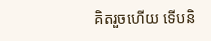គិតរួចហើយ ទើបនិ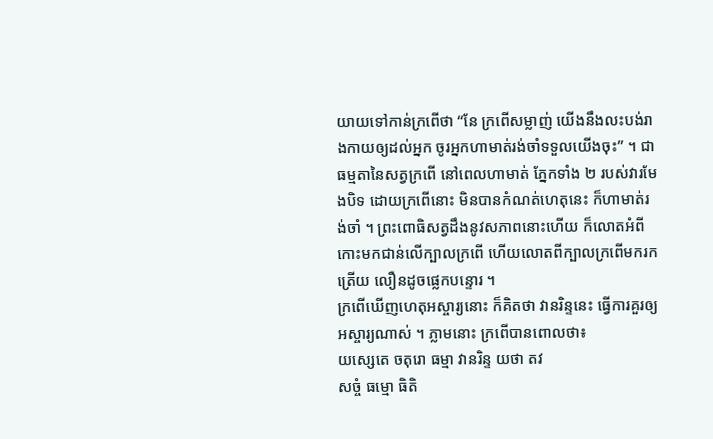យាយទៅកាន់ក្រពើថា “នែ ក្រពើសម្លាញ់ យើងនឹងលះបង់រាងកាយឲ្យដល់អ្នក ចូរអ្នកហាមាត់រង់ចាំទទួលយើងចុះ” ។ ជាធម្មតានៃសត្វក្រពើ នៅពេលហាមាត់ ភ្នែកទាំង ២ របស់វារមែងបិទ ដោយក្រពើនោះ មិនបានកំណត់ហេតុនេះ ក៏ហាមាត់រង់ចាំ ។ ព្រះពោធិសត្វដឹងនូវសភាពនោះហើយ ក៏លោតអំពីកោះមកជាន់លើក្បាលក្រពើ ហើយលោតពីក្បាលក្រពើមករកត្រើយ លឿនដូចផ្លេកបន្ទោរ ។
ក្រពើឃើញហេតុអស្ចារ្យនោះ ក៏គិតថា វានរិន្ទនេះ ធ្វើការគួរឲ្យអស្ចារ្យណាស់ ។ ភ្លាមនោះ ក្រពើបានពោលថា៖
យស្សេតេ ចតុរោ ធម្មា វានរិន្ទ យថា តវ
សច្ចំ ធម្មោ ធិតិ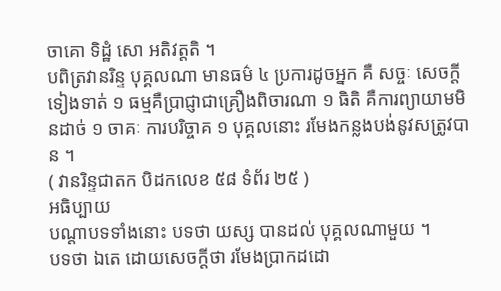ចាគោ ទិដ្ឋំ សោ អតិវត្តតិ ។
បពិត្រវានរិន្ទ បុគ្គលណា មានធម៌ ៤ ប្រការដូចអ្នក គឺ សច្ចៈ សេចក្តីទៀងទាត់ ១ ធម្មគឺប្រាជ្ញាជាគ្រឿងពិចារណា ១ ធិតិ គឺការព្យាយាមមិនដាច់ ១ ចាគៈ ការបរិច្ចាគ ១ បុគ្គលនោះ រមែងកន្លងបង់នូវសត្រូវបាន ។
( វានរិន្ទជាតក បិដកលេខ ៥៨ ទំព័រ ២៥ )
អធិប្បាយ
បណ្តាបទទាំងនោះ បទថា យស្ស បានដល់ បុគ្គលណាមួយ ។
បទថា ឯតេ ដោយសេចក្តីថា រមែងប្រាកដដោ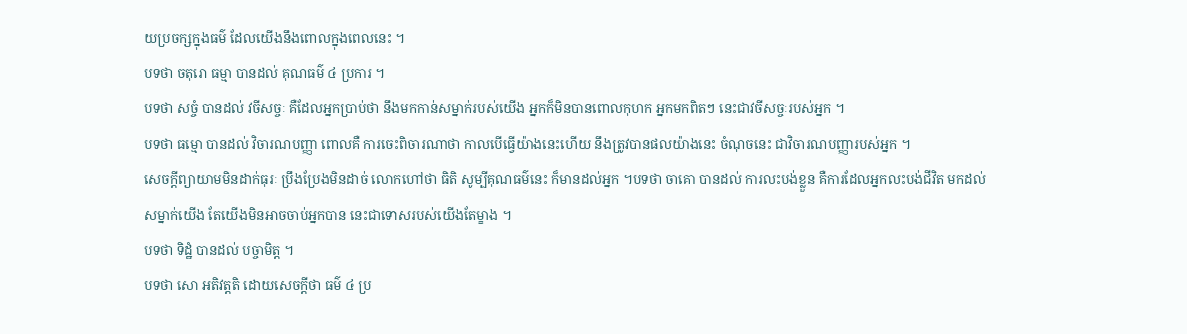យប្រចក្សក្នុងធម៌ ដែលយើងនឹងពោលក្នុងពេលនេះ ។
បទថា ចតុរោ ធម្មា បានដល់ គុណធម៌ ៤ ប្រការ ។
បទថា សច្ចំ បានដល់ វចីសច្ចៈ គឺដែលអ្នកប្រាប់ថា នឹងមកកាន់សម្នាក់របស់យើង អ្នកក៏មិនបានពោលកុហក អ្នកមកពិតៗ នេះជាវចីសច្ចៈរបស់អ្នក ។
បទថា ធម្មោ បានដល់ វិចារណបញ្ញា ពោលគឺ ការចេះពិចារណាថា កាលបើធ្វើយ៉ាងនេះហើយ នឹងត្រូវបានផលយ៉ាងនេះ ចំណុចនេះ ជាវិចារណបញ្ញារបស់អ្នក ។
សេចក្តីព្យាយាមមិនដាក់ធុរៈ ប្រឹងប្រែងមិនដាច់ លោកហៅថា ធិតិ សូម្បីគុណធម៌នេះ ក៏មានដល់អ្នក ។បទថា ចាគោ បានដល់ ការលះបង់ខ្លួន គឺការដែលអ្នកលះបង់ជីវិត មកដល់សម្នាក់យើង តែយើងមិនអាចចាប់អ្នកបាន នេះជាទោសរបស់យើងតែម្ខាង ។
បទថា ទិដ្ឋំ បានដល់ បច្ចាមិត្ត ។
បទថា សោ អតិវត្តតិ ដោយសេចក្តីថា ធម៌ ៤ ប្រ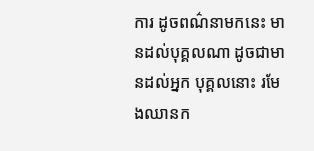ការ ដូចពណ៌នាមកនេះ មានដល់បុគ្គលណា ដូចជាមានដល់អ្នក បុគ្គលនោះ រមែងឈានក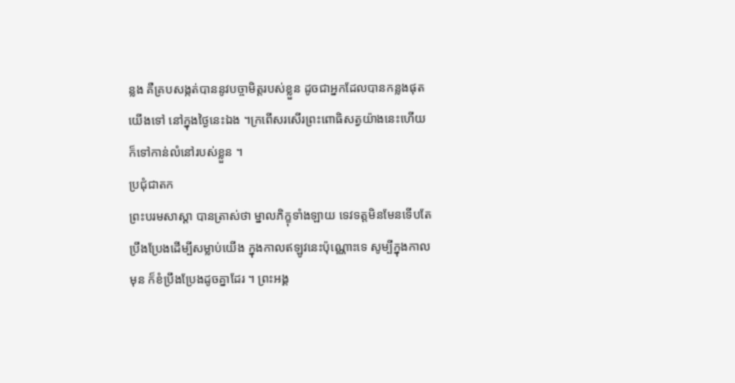ន្លង គឺគ្របសង្កត់បាននូវបច្ចាមិត្តរបស់ខ្លួន ដូចជាអ្នកដែលបានកន្លងផុតយើងទៅ នៅក្នុងថ្ងៃនេះឯង ។ក្រពើសរសើរព្រះពោធិសត្វយ៉ាងនេះហើយ ក៏ទៅកាន់លំនៅរបស់ខ្លួន ។
ប្រជុំជាតក
ព្រះបរមសាស្តា បានត្រាស់ថា ម្នាលភិក្ខុទាំងឡាយ ទេវទត្តមិនមែនទើបតែប្រឹងប្រែងដើម្បីសម្លាប់យើង ក្នុងកាលឥឡូវនេះប៉ុណ្ណោះទេ សូម្បីក្នុងកាលមុន ក៏ខំប្រឹងប្រែងដូចគ្នាដែរ ។ ព្រះអង្គ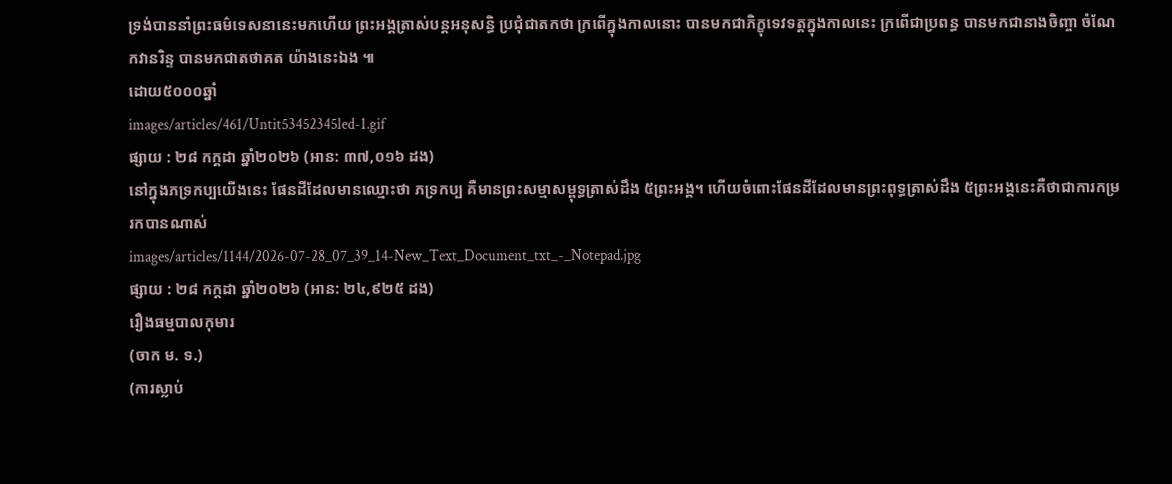ទ្រង់បាននាំព្រះធម៌ទេសនានេះមកហើយ ព្រះអង្គត្រាស់បន្តអនុសន្ធិ ប្រជុំជាតកថា ក្រពើក្នុងកាលនោះ បានមកជាភិក្ខុទេវទត្តក្នុងកាលនេះ ក្រពើជាប្រពន្ធ បានមកជានាងចិញ្ចា ចំណែកវានរិន្ទ បានមកជាតថាគត យ៉ាងនេះឯង ៕
ដោយ៥០០០ឆ្នាំ
images/articles/461/Untit53452345led-1.gif
ផ្សាយ : ២៨ កក្តដា ឆ្នាំ២០២៦ (អាន: ៣៧,០១៦ ដង)
នៅក្នុងភទ្រកប្បយើងនេះ ផែនដីដែលមានឈ្មោះថា ភទ្រកប្ប គឺមានព្រះសម្មាសម្ពុទ្ធត្រាស់ដឹង ៥ព្រះអង្គ។ ហើយចំពោះផែនដីដែលមានព្រះពុទ្ធត្រាស់ដឹង ៥ព្រះអង្គនេះគឺថាជាការកម្ររកបានណាស់
images/articles/1144/2026-07-28_07_39_14-New_Text_Document_txt_-_Notepad.jpg
ផ្សាយ : ២៨ កក្តដា ឆ្នាំ២០២៦ (អាន: ២៤,៩២៥ ដង)
រឿងធម្មបាលកុមារ
(ចាក ម. ទ.)
(ការស្លាប់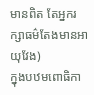មានពិត តែអ្នករក្សាធម៌តែងមានអាយុវែង)
ក្នុងបឋមពោធិកា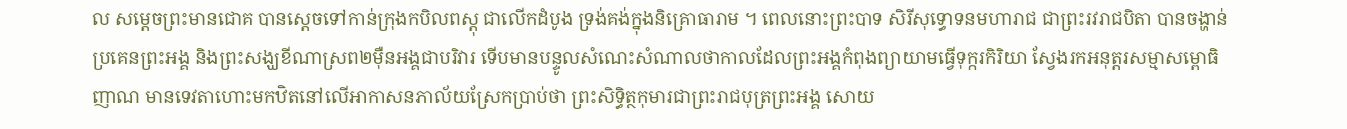ល សម្តេចព្រះមានជោគ បានស្តេចទៅកាន់ក្រុងកបិលពស្តុ ជាលើកដំបូង ទ្រង់គង់ក្នុងនិគ្រោធារាម ។ ពេលនោះព្រះបាទ សិរីសុទ្ធោទនមហារាជ ជាព្រះរវរាជបិតា បានចង្ហាន់ប្រគេនព្រះអង្គ និងព្រះសង្ឃខីណាស្រព២ម៉ឺនអង្គជាបរិវារ ទើបមានបន្ទូលសំណេះសំណាលថាកាលដែលព្រះអង្គកំពុងព្យាយាមធ្វើទុក្ករកិរិយា ស្វែងរកអនុត្តរសម្មាសម្ពោធិញាណ មានទេវតាហោះមកឋិតនៅលើអាកាសនភាល័យស្រែកប្រាប់ថា ព្រះសិទិ្ធត្ថកុមារជាព្រះរាជបុត្រព្រះអង្គ សោយ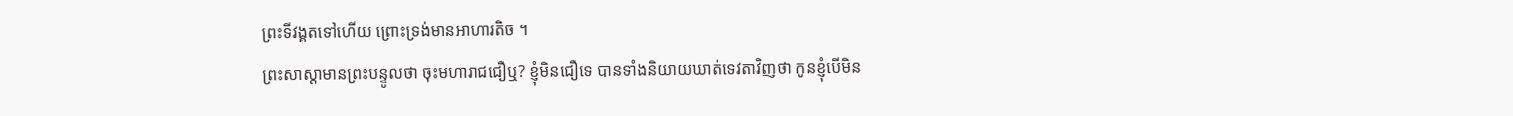ព្រះទីវង្គតទៅហើយ ព្រោះទ្រង់មានអាហារតិច ។
ព្រះសាស្តាមានព្រះបន្ទូលថា ចុះមហារាជជឿឬ? ខ្ញុំមិនជឿទេ បានទាំងនិយាយឃាត់ទេវតាវិញថា កូនខ្ញុំបើមិន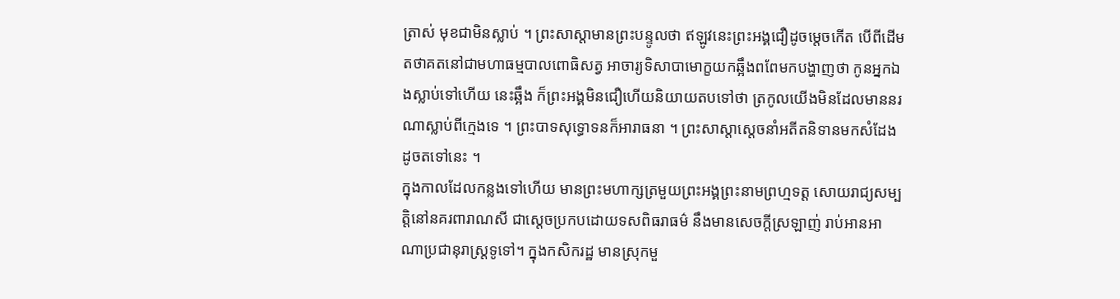ត្រាស់ មុខជាមិនស្លាប់ ។ ព្រះសាស្តាមានព្រះបន្ទូលថា ឥឡូវនេះព្រះអង្គជឿដូចម្តេចកើត បើពីដើមតថាគតនៅជាមហាធម្មបាលពោធិសត្វ អាចារ្យទិសាបាមោក្ខយកឆ្អឹងពពែមកបង្ហាញថា កូនអ្នកឯងស្លាប់ទៅហើយ នេះឆ្អឹង ក៏ព្រះអង្គមិនជឿហើយនិយាយតបទៅថា ត្រកូលយើងមិនដែលមាននរណាស្លាប់ពីក្មេងទេ ។ ព្រះបាទសុទ្ធោទនក៏អារាធនា ។ ព្រះសាស្តាស្តេចនាំអតីតនិទានមកសំដែងដូចតទៅនេះ ។
ក្នុងកាលដែលកន្លងទៅហើយ មានព្រះមហាក្សត្រមួយព្រះអង្គព្រះនាមព្រហ្មទត្ត សោយរាជ្យសម្បត្តិនៅនគរពារាណសី ជាស្តេចប្រកបដោយទសពិធរាធម៌ នឹងមានសេចក្តីស្រឡាញ់ រាប់អានអាណាប្រជានុរាស្ត្រទូទៅ។ ក្នុងកសិករដ្ឋ មានស្រុកមួ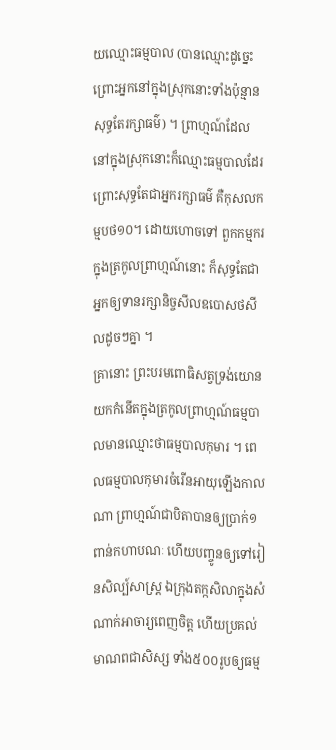យឈ្មោះធម្មបាល (បានឈ្មោះដូច្នេះព្រោះអ្នកនៅក្នុងស្រុកនោះទាំងប៉ុន្មានសុទ្ធតែរក្សាធម៌) ។ ព្រាហ្មណ៍ដែលនៅក្នុងស្រុកនោះក៏ឈ្មោះធម្មបាលដែរ ព្រោះសុទ្ធតែជាអ្នករក្សាធម៌ គឺកុសលកម្មបថ១០។ ដោយហោចទៅ ពួកកម្មករក្នុងត្រកូលព្រាហ្មណ៍នោះ ក៏សុទ្ធតែជាអ្នកឲ្យទានរក្សានិច្ចសីលឧបោសថសីលដូចៗគ្នា ។
គ្រានោះ ព្រះបរមពោធិសត្វទ្រង់យោនយកកំនើតក្នុងត្រកូលព្រាហ្មណ៍ធម្មបាលមានឈ្មោះថាធម្មបាលកុមារ ។ ពេលធម្មបាលកុមារចំរើនអាយុឡើងកាលណា ព្រាហ្មណ៍ជាបិតាបានឲ្យប្រាក់១ពាន់កហាបណៈ ហើយបញ្ចូនឲ្យទៅរៀនសិល្ប៍សាស្ត្រ ឯក្រុងតក្កសិលាក្នុងសំណាក់អាចារ្យពេញចិត្ត ហើយប្រគល់មាណពជាសិស្ស ទាំង៥០០រូបឲ្យធម្ម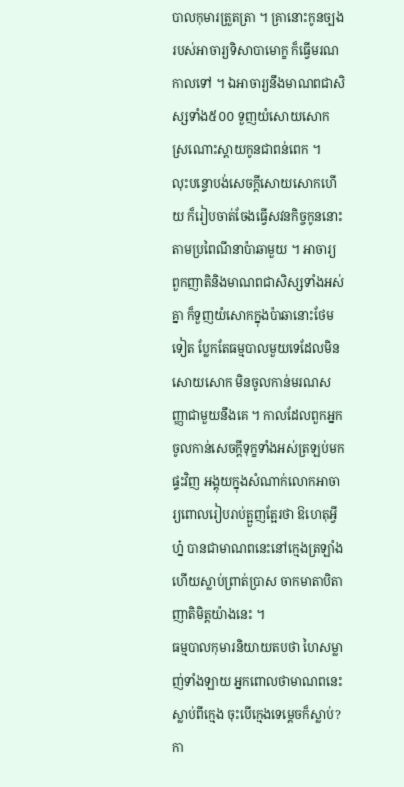បាលកុមារត្រួតត្រា ។ គ្រានោះកូនច្បងរបស់អាចារ្យទិសាបាមោក្ខ ក៏ធ្វើមរណកាលទៅ ។ ឯអាចារ្យនឹងមាណពជាសិស្សទាំង៥០០ ទួញយំសោយសោកស្រណោះស្តាយកូនជាពន់ពេក ។
លុះបន្ទោបង់សេចក្តីសោយសោកហើយ ក៏រៀបចាត់ចែងធ្វើសវនកិច្ចកូននោះតាមប្រពៃណីនាប៉ាឆាមួយ ។ អាចារ្យ ពួកញាតិនិងមាណពជាសិស្សទាំងអស់គ្នា ក៏ទួញយំសោកក្នុងប៉ាឆានោះថែមទៀត ប្លែកតែធម្មបាលមួយទេដែលមិនសោយសោក មិនចូលកាន់មរណសញ្ញាជាមួយនឹងគេ ។ កាលដែលពួកអ្នកចូលកាន់សេចក្តីទុក្ខទាំងអស់ត្រឡប់មកផ្ទះវិញ អង្គុយក្នុងសំណាក់លោកអាចារ្យពោលរៀបរាប់ត្អួញត្អែរថា ឱហេតុអ្វីហ្ន៎ បានជាមាណពនេះនៅក្មេងត្រឡាំង ហើយស្លាប់ព្រាត់ប្រាស ចាកមាតាបិតាញាតិមិត្តយ៉ាងនេះ ។
ធម្មបាលកុមារនិយាយតបថា ហៃសម្លាញ់ទាំងឡាយ អ្នកពោលថាមាណពនេះស្លាប់ពីក្មេង ចុះបើក្មេងទេម្តេចក៏ស្លាប់? កា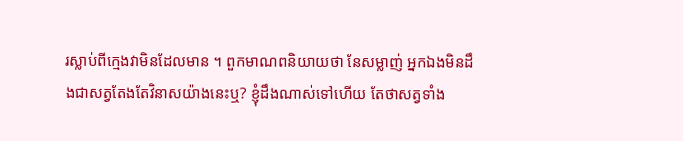រស្លាប់ពីក្មេងវាមិនដែលមាន ។ ពួកមាណពនិយាយថា នែសម្លាញ់ អ្នកឯងមិនដឹងជាសត្វតែងតែវិនាសយ៉ាងនេះឬ? ខ្ញុំដឹងណាស់ទៅហើយ តែថាសត្វទាំង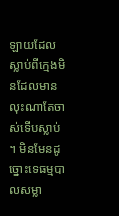ឡាយដែលស្លាប់ពីក្មេងមិនដែលមាន លុះណាតែចាស់ទើបស្លាប់ ។ មិនមែនដូច្នោះទេធម្មបាលសម្លា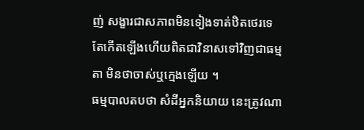ញ់ សង្ខារជាសភាពមិនទៀងទាត់ឋិតថេរទេ តែកើតឡើងហើយពិតជាវិនាសទៅវិញជាធម្មតា មិនថាចាស់ឬក្មេងឡើយ ។
ធម្មបាលតបថា សំដីអ្នកនិយាយ នេះត្រូវណា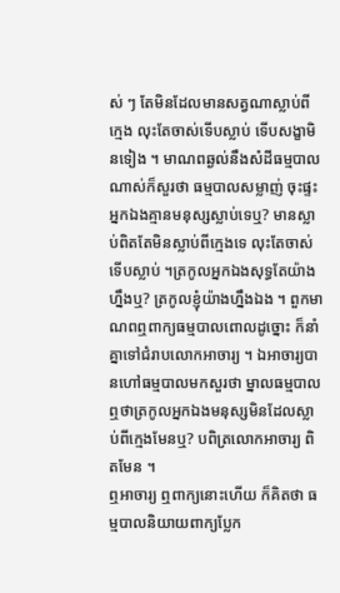ស់ ៗ តែមិនដែលមានសត្វណាស្លាប់ពីក្មេង លុះតែចាស់ទើបស្លាប់ ទើបសង្ខាមិនទៀង ។ មាណពឆ្ងល់នឹងសំដីធម្មបាលណាស់ក៏សួរថា ធម្មបាលសម្លាញ់ ចុះផ្ទះអ្នកឯងគ្មានមនុស្សស្លាប់ទេឬ? មានស្លាប់ពិតតែមិនស្លាប់ពីក្មេងទេ លុះតែចាស់ទើបស្លាប់ ។ត្រកូលអ្នកឯងសុទ្ធតែយ៉ាងហ្នឹងឬ? ត្រកូលខ្ញុំយ៉ាងហ្នឹងឯង ។ ពួកមាណពឮពាក្យធម្មបាលពោលដូច្នោះ ក៏នាំគ្នាទៅជំរាបលោកអាចារ្យ ។ ឯអាចារ្យបានហៅធម្មបាលមកសួរថា ម្នាលធម្មបាល ឮថាត្រកូលអ្នកឯងមនុស្សមិនដែលស្លាប់ពីក្មេងមែនឬ? បពិត្រលោកអាចារ្យ ពិតមែន ។
ឮអាចារ្យ ឮពាក្យនោះហើយ ក៏គិតថា ធម្មបាលនិយាយពាក្យប្លែក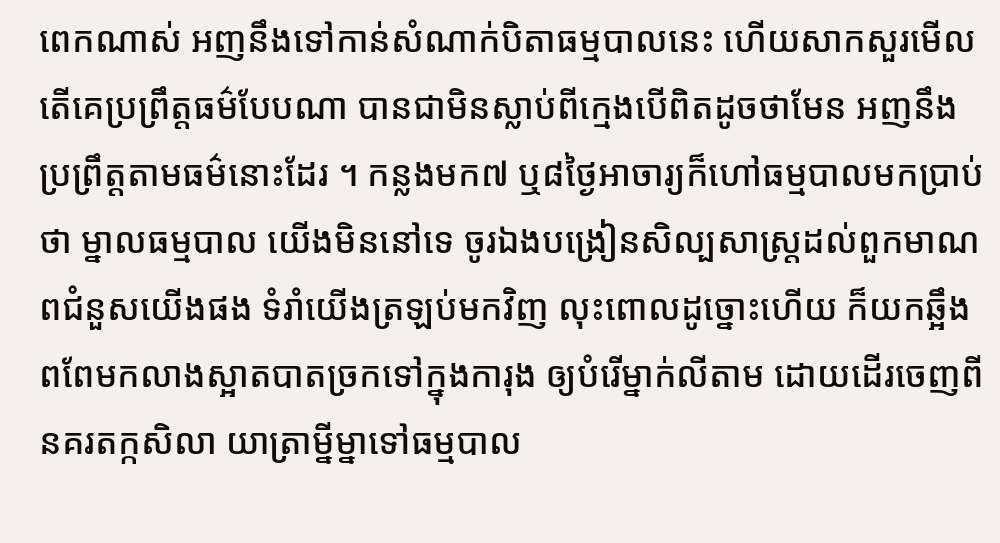ពេកណាស់ អញនឹងទៅកាន់សំណាក់បិតាធម្មបាលនេះ ហើយសាកសួរមើល តើគេប្រព្រឹត្តធម៌បែបណា បានជាមិនស្លាប់ពីក្មេងបើពិតដូចថាមែន អញនឹងប្រព្រឹត្តតាមធម៌នោះដែរ ។ កន្លងមក៧ ឬ៨ថ្ងៃអាចារ្យក៏ហៅធម្មបាលមកប្រាប់ថា ម្នាលធម្មបាល យើងមិននៅទេ ចូរឯងបង្រៀនសិល្បសាស្ត្រដល់ពួកមាណពជំនួសយើងផង ទំរាំយើងត្រឡប់មកវិញ លុះពោលដូច្នោះហើយ ក៏យកឆ្អឹងពពែមកលាងស្អាតបាតច្រកទៅក្នុងការុង ឲ្យបំរើម្នាក់លីតាម ដោយដើរចេញពីនគរតក្កសិលា យាត្រាម្នីម្នាទៅធម្មបាល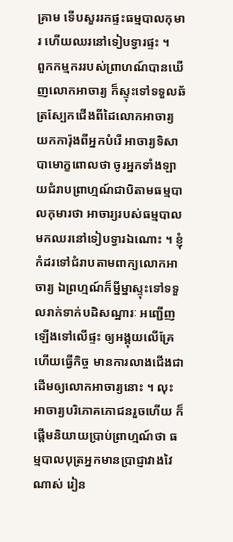គ្រាម ទើបសួររកផ្ទះធម្មបាលកុមារ ហើយឈរនៅទៀបទ្វារផ្ទះ ។
ពួកកម្មកររបស់ព្រាហណ៍បានឃើញលោកអាចារ្យ ក៏ស្ទុះទៅទទួលឆ័ត្រស្បែកជើងពីដៃលោកអាចារ្យ យកការ៉ុងពីអ្នកបំរើ អាចារ្យទិសាបាមោក្ខពោលថា ចូរអ្នកទាំងឡាយជំរាបព្រាហ្មណ៍ជាបិតាមធម្មបាលកុមារថា អាចារ្យរបស់ធម្មបាល មកឈរនៅទៀបទ្វារឯណោះ ។ ខ្ញុំកំដរទៅជំរាបតាមពាក្យលោកអាចារ្យ ឯព្រហ្មណ៍ក៏ម្នីម្នាស្ទុះទៅទទួលរាក់ទាក់បដិសណ្ឋារៈ អញ្ជើញឡើងទៅលើផ្ទះ ឲ្យអង្គុយលើគ្រែ ហើយធ្វើកិច្ច មានការលាងជើងជាដើមឲ្យលោកអាចារ្យនោះ ។ លុះអាចារ្យបរិភោគភោជនរួចហើយ ក៏ផ្តើមនិយាយបា្រប់ព្រាហ្មណ៍ថា ធម្មបាលបុត្រអ្នកមានប្រាជ្ញាវាងវៃណាស់ រៀន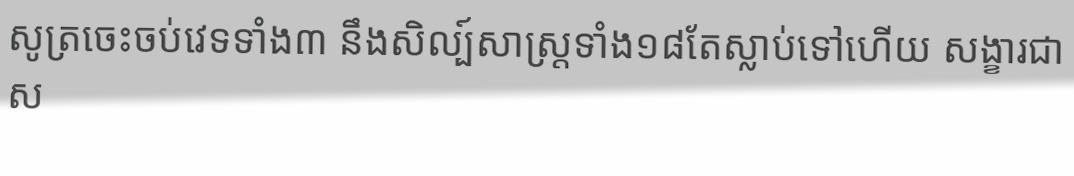សូត្រចេះចប់វេទទាំង៣ នឹងសិល្ប៍សាស្ត្រទាំង១៨តែស្លាប់ទៅហើយ សង្ខារជាស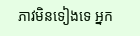ភាវមិនទៀងទេ អ្នក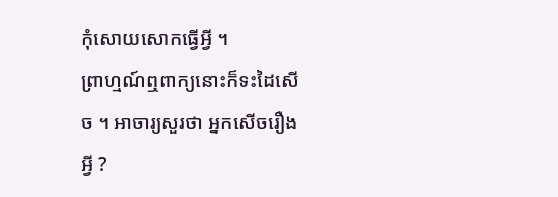កុំសោយសោកធ្វើអ្វី ។
ព្រាហ្មណ៍ឮពាក្យនោះក៏ទះដៃសើច ។ អាចារ្យសួរថា អ្នកសើចរឿងអ្វី ?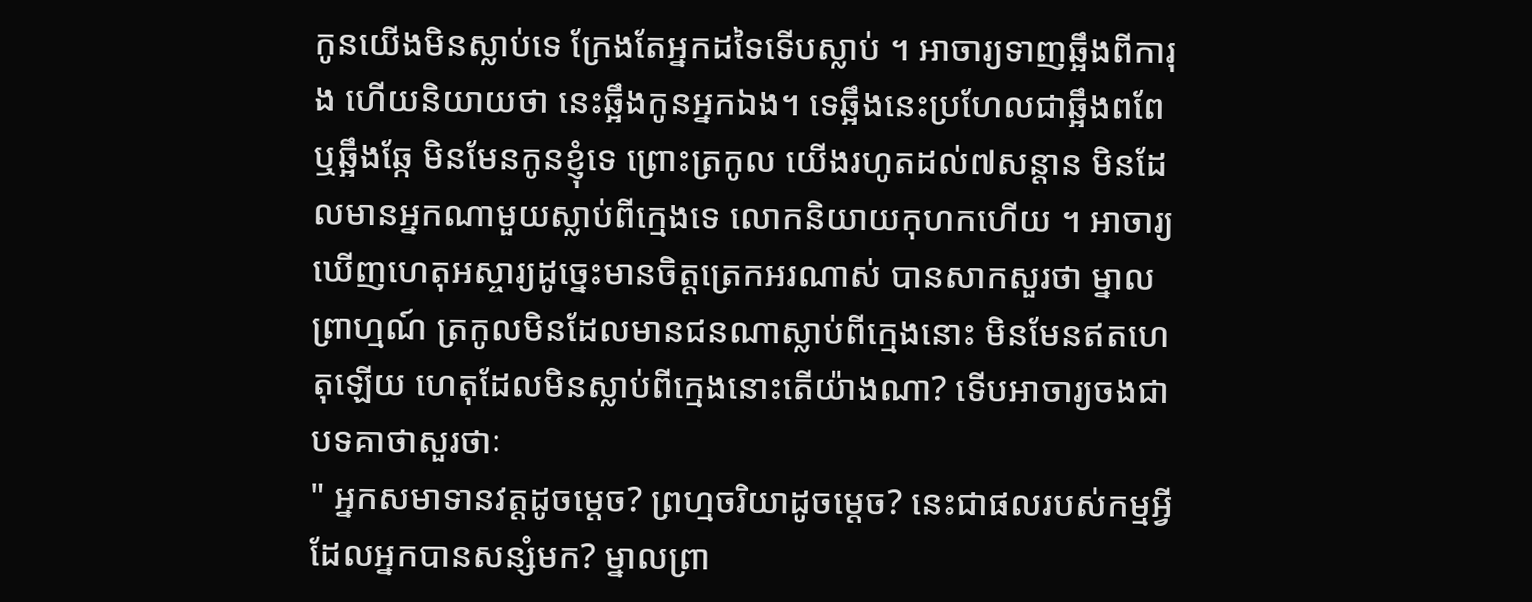កូនយើងមិនស្លាប់ទេ ក្រែងតែអ្នកដទៃទើបស្លាប់ ។ អាចារ្យទាញឆ្អឹងពីការុង ហើយនិយាយថា នេះឆ្អឹងកូនអ្នកឯង។ ទេឆ្អឹងនេះប្រហែលជាឆ្អឹងពពែ ឬឆ្អឹងឆ្កែ មិនមែនកូនខ្ញុំទេ ព្រោះត្រកូល យើងរហូតដល់៧សន្តាន មិនដែលមានអ្នកណាមួយស្លាប់ពីក្មេងទេ លោកនិយាយកុហកហើយ ។ អាចារ្យឃើញហេតុអស្ចារ្យដូច្នេះមានចិត្តត្រេកអរណាស់ បានសាកសួរថា ម្នាលព្រាហ្មណ៍ ត្រកូលមិនដែលមានជនណាស្លាប់ពីក្មេងនោះ មិនមែនឥតហេតុឡើយ ហេតុដែលមិនស្លាប់ពីក្មេងនោះតើយ៉ាងណា? ទើបអាចារ្យចងជាបទគាថាសួរថាៈ
" អ្នកសមាទានវត្តដូចម្តេច? ព្រហ្មចរិយាដូចម្តេច? នេះជាផលរបស់កម្មអ្វី ដែលអ្នកបានសន្សំមក? ម្នាលព្រា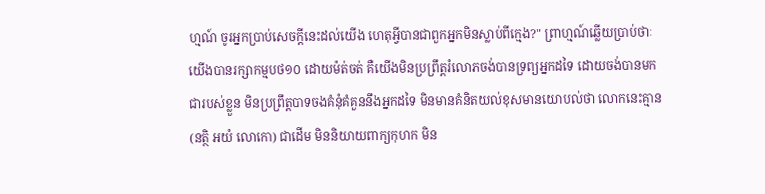ហ្មណ៍ ចូរអ្នកប្រាប់សេចក្តីនេះដល់យើង ហេតុអ្វីបានជាពួកអ្នកមិនស្លាប់ពីក្មេង?" ព្រាហ្មណ៍ឆ្លើយប្រាប់ថាៈ
យើងបានរក្សាកម្មបថ១០ ដោយម៉ត់ចត់ គឺយើងមិនប្រព្រឹត្តរំលោភចង់បានទ្រព្យអ្នកដទៃ ដោយចង់បានមកជារបស់ខ្លួន មិនប្រព្រឹត្តបាទចងគំនុំគំគួននឹងអ្នកដទៃ មិនមានគំនិតយល់ខុសមានយោបល់ថា លោកនេះគ្មាន(នត្ថិ អយំ លោកោ) ជាដើម មិននិយាយពាក្យកុហក មិន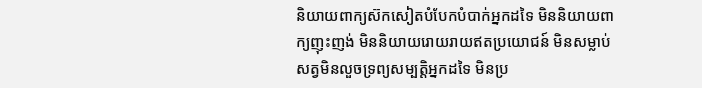និយាយពាក្យស៊កសៀតបំបែកបំបាក់អ្នកដទៃ មិននិយាយពាក្យញុះញង់ មិននិយាយរោយរាយឥតប្រយោជន៍ មិនសម្លាប់សត្វមិនលួចទ្រព្យសម្បត្តិអ្នកដទៃ មិនប្រ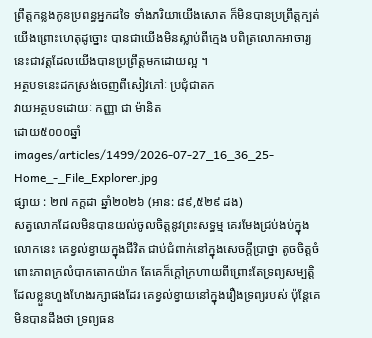ព្រឹត្តកន្លងកូនប្រពន្ធអ្នកដទៃ ទាំងភរិយាយើងសោត ក៏មិនបានប្រព្រឹត្តក្បត់យើងព្រោះហេតុដូច្នោះ បានជាយើងមិនស្លាប់ពីក្មេង បពិត្រលោកអាចារ្យ នេះជាវត្តដែលយើងបានប្រព្រឹត្តមកដោយល្អ ។
អត្ថបទនេះដកស្រង់ចេញពីសៀវភៅៈ ប្រជុំជាតក
វាយអត្ថបទដោយៈ កញ្ញា ជា ម៉ានិត
ដោយ៥០០០ឆ្នាំ
images/articles/1499/2026-07-27_16_36_25-Home_-_File_Explorer.jpg
ផ្សាយ : ២៧ កក្តដា ឆ្នាំ២០២៦ (អាន: ៨៩,៥២៩ ដង)
សត្វលោកដែលមិនបានយល់ចូលចិត្តនូវព្រះសទ្ធម្ម គេរមែងជ្រប់ងប់ក្នុងលោកនេះ គេខ្វល់ខ្វាយក្នុងជីវិត ជាប់ជំពាក់នៅក្នុងសេចក្ដីប្រាថ្នា តូចចិត្តចំពោះភាពក្រលំបាកតោកយ៉ាក តែគេក៏ក្ដៅក្រហាយពីព្រោះតែទ្រព្យសម្បត្តិដែលខ្លួនហួងហែងរក្សាផងដែរ គេខ្វល់ខ្វាយនៅក្នុងរឿងទ្រព្យរបស់ ប៉ុន្តែគេមិនបានដឹងថា ទ្រព្យធន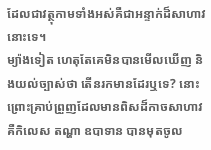ដែលជាវត្ថុកាមទាំងអស់គឺជាអន្ទាក់ដ៏សាហាវនោះទេ។
ម្យ៉ាងទៀត ហេតុតែគេមិនបានមើលឃើញ និងយល់ច្បាស់ថា តើនរកមានដែរឬទេ? នោះ ព្រោះគ្រាប់ព្រួញដែលមានពិសដ៏កាចសាហាវ គឺកិលេស តណ្ហា ឧបាទាន បានមុតចូល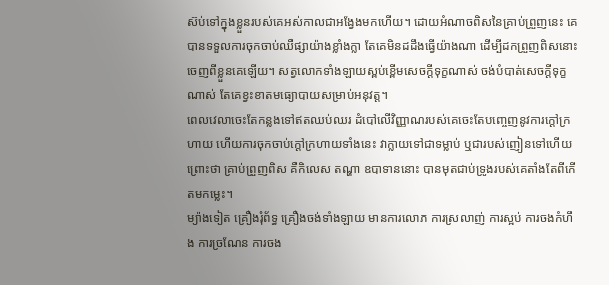ស៊ប់ទៅក្នុងខ្លួនរបស់គេអស់កាលជាអង្វែងមកហើយ។ ដោយអំណាចពិសនៃគ្រាប់ព្រួញនេះ គេបានទទួលការចុកចាប់ឈឺផ្សាយ៉ាងខ្លាំងក្លា តែគេមិនដដឹងធ្វើយ៉ាងណា ដើម្បីដកព្រួញពិសនោះចេញពីខ្លួនគេឡើយ។ សត្វលោកទាំងឡាយស្ពប់ខ្ពើមសេចក្ដីទុក្ខណាស់ ចង់បំបាត់សេចក្ដីទុក្ខណាស់ តែគេខ្វះខាតមធ្យោបាយសម្រាប់អនុវត្ត។
ពេលវេលាចេះតែកន្លងទៅឥតឈប់ឈរ ដំបៅលើវិញ្ញាណរបស់គេចេះតែបញ្ចេញនូវការក្ដៅក្រហាយ ហើយការចុកចាប់ក្ដៅក្រហាយទាំងនេះ វាក្លាយទៅជាទម្លាប់ ឬជារបស់ញៀនទៅហើយ ព្រោះថា គ្រាប់ព្រួញពិស គឺកិលេស តណ្ហា ឧបាទាននោះ បានមុតជាប់ទ្រូងរបស់គេតាំងតែពីកើតមកម្លេះ។
ម្យ៉ាងទៀត គ្រឿងរុំព័ទ្ធ គ្រឿងចង់ទាំងឡាយ មានការលោភ ការស្រលាញ់ ការស្អប់ ការចងកំហឹង ការច្រណែន ការចង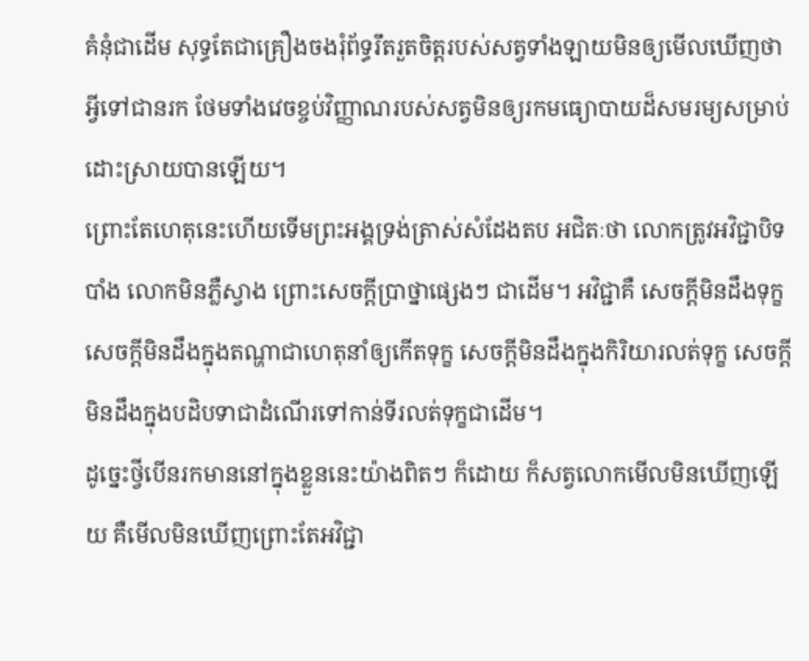គំនុំជាដើម សុទ្ធតែជាគ្រឿងចងរុំព័ទ្ធរឹតរួតចិត្តរបស់សត្វទាំងឡាយមិនឲ្យមើលឃើញថា អ្វីទៅជានរក ថែមទាំងវេចខ្ចប់វិញ្ញាណរបស់សត្វមិនឲ្យរកមធ្យោបាយដ៏សមរម្យសម្រាប់ដោះស្រាយបានឡើយ។
ព្រោះតែហេតុនេះហើយទើមព្រះអង្គទ្រង់ត្រាស់សំដែងតប អជិតៈថា លោកត្រូវអវិជ្ជាបិទបាំង លោកមិនភ្លឺស្វាង ព្រោះសេចក្ដីប្រាថ្នាផ្សេងៗ ជាដើម។ អវិជ្ជាគឺ សេចក្ដីមិនដឹងទុក្ខសេចក្ដីមិនដឹងក្នុងតណ្ហាជាហេតុនាំឲ្យកើតទុក្ខ សេចក្ដីមិនដឹងក្នុងកិរិយារលត់ទុក្ខ សេចក្ដីមិនដឹងក្នុងបដិបទាជាដំណើរទៅកាន់ទីរលត់ទុក្ខជាដើម។
ដូច្នេះថ្វីបើនរកមាននៅក្នុងខ្លួននេះយ៉ាងពិតៗ ក៏ដោយ ក៏សត្វលោកមើលមិនឃើញឡើយ គឺមើលមិនឃើញព្រោះតែអវិជ្ជា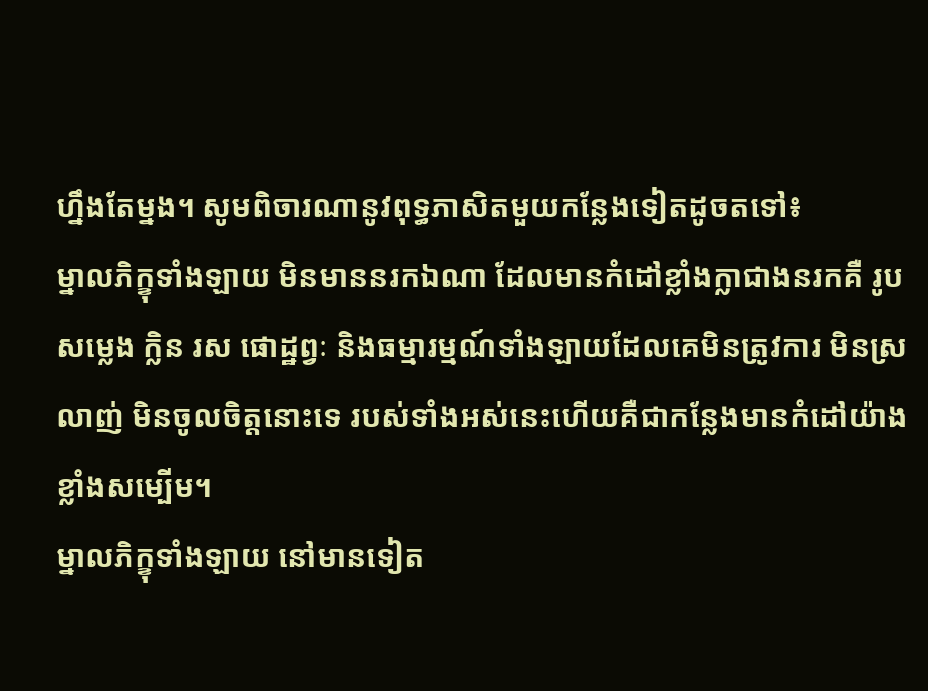ហ្នឹងតែម្នង។ សូមពិចារណានូវពុទ្ធភាសិតមួយកន្លែងទៀតដូចតទៅ៖
ម្នាលភិក្ខុទាំងឡាយ មិនមាននរកឯណា ដែលមានកំដៅខ្លាំងក្លាជាងនរកគឺ រូប សម្លេង ក្លិន រស ផោដ្ឋព្វៈ និងធម្មារម្មណ៍ទាំងឡាយដែលគេមិនត្រូវការ មិនស្រលាញ់ មិនចូលចិត្តនោះទេ របស់ទាំងអស់នេះហើយគឺជាកន្លែងមានកំដៅយ៉ាងខ្លាំងសម្បើម។
ម្នាលភិក្ខុទាំងឡាយ នៅមានទៀត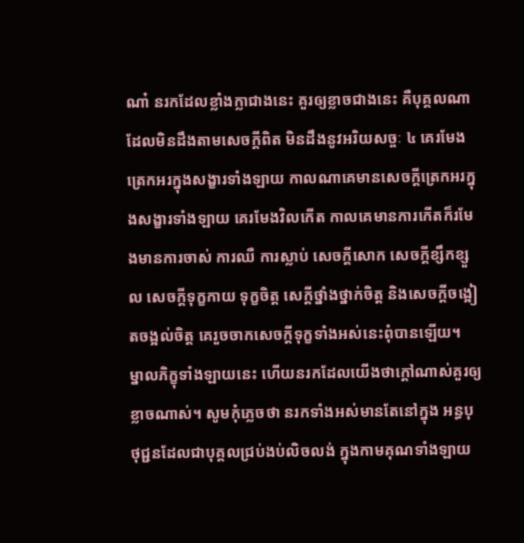ណា៎ នរកដែលខ្លាំងក្លាជាងនេះ គួរឲ្យខ្លាចជាងនេះ គឺបុគ្គលណាដែលមិនដឹងតាមសេចក្ដីពិត មិនដឹងនូវអរិយសច្ចៈ ៤ គេរមែងត្រេកអរក្នុងសង្ខារទាំងឡាយ កាលណាគេមានសេចក្ដីត្រេកអរក្នុងសង្ខារទាំងឡាយ គេរមែងវិលកើត កាលគេមានការកើតក៏រមែងមានការចាស់ ការឈឺ ការស្លាប់ សេចក្ដីសោក សេចក្ដីខ្សឹកខ្សួល សេចក្តីទុក្ខកាយ ទុក្ខចិត្ត សេក្ដីថ្នាំងថ្នាក់ចិត្ត និងសេចក្ដីចង្អៀតចង្អល់ចិត្ត គេរួចចាកសេចក្ដីទុក្ខទាំងអស់នេះពុំបានឡើយ។
ម្នាលភិក្ខុទាំងឡាយនេះ ហើយនរកដែលយើងថាក្ដៅណាស់គួរឲ្យខ្លាចណាស់។ សូមកុំភ្លេចថា នរកទាំងអស់មានតែនៅក្នុង អន្ធបុថុជ្ជនដែលជាបុគ្គលជ្រប់ងប់លិចលង់ ក្នុងកាមគុណទាំងឡាយ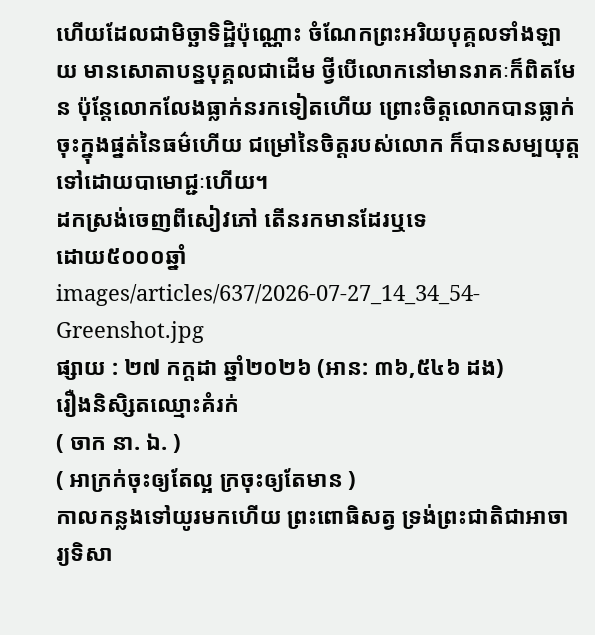ហើយដែលជាមិច្ឆាទិដ្ឋិប៉ុណ្ណោះ ចំណែកព្រះអរិយបុគ្គលទាំងឡាយ មានសោតាបន្នបុគ្គលជាដើម ថ្វីបើលោកនៅមានរាគៈក៏ពិតមែន ប៉ុន្តែលោកលែងធ្លាក់នរកទៀតហើយ ព្រោះចិត្តលោកបានធ្លាក់ចុះក្នុងផ្នត់នៃធម៌ហើយ ជម្រៅនៃចិត្តរបស់លោក ក៏បានសម្បយុត្តទៅដោយបាមោជ្ជៈហើយ។
ដកស្រង់ចេញពីសៀវភៅ តើនរកមានដែរឬទេ
ដោយ៥០០០ឆ្នាំ
images/articles/637/2026-07-27_14_34_54-Greenshot.jpg
ផ្សាយ : ២៧ កក្តដា ឆ្នាំ២០២៦ (អាន: ៣៦,៥៤៦ ដង)
រឿងនិសិ្សតឈ្មោះគំរក់
( ចាក នា. ឯ. )
( អាក្រក់ចុះឲ្យតែល្អ ក្រចុះឲ្យតែមាន )
កាលកន្លងទៅយូរមកហើយ ព្រះពោធិសត្វ ទ្រង់ព្រះជាតិជាអាចារ្យទិសា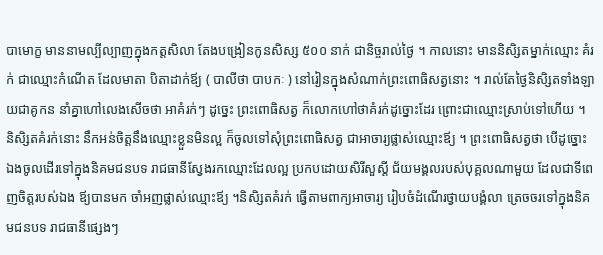បាមោក្ខ មាននាមល្បីល្បាញក្នុងកត្តសិលា តែងបង្រៀនកូនសិស្ស ៥០០ នាក់ ជានិច្ចរាល់ថ្ងៃ ។ កាលនោះ មាននិសិ្សតម្នាក់ឈ្មោះ គំរក់ ជាឈ្មោះកំណើត ដែលមាតា បិតាដាក់ឪ្យ ( បាលីថា បាបកៈ ) នៅរៀនក្នុងសំណាក់ព្រះពោធិសត្វនោះ ។ រាល់តែថ្ងៃនិសិ្សតទាំងឡាយជាគូកន នាំគ្នាហៅលេងសើចថា អាគំរក់ៗ ដូច្នេះ ព្រះពោធិសត្វ ក៏លោកហៅថាគំរក់ដូច្នោះដែរ ព្រោះជាឈ្មោះស្រាប់ទៅហើយ ។
និសិ្សតគំរក់នោះ នឹកអន់ចិត្តនឹងឈ្មោះខ្លួនមិនល្អ ក៏ចូលទៅសុំព្រះពោធិសត្វ ជាអាចារ្យផ្លាស់ឈ្មោះឪ្យ ។ ព្រះពោធិសត្វថា បើដូច្នោះ ឯងចូលដើរទៅក្នុងនិគមជនបទ រាជធានីស្វែងរកឈ្មោះដែលល្អ ប្រកបដោយសិរីសួស្តី ជ័យមង្គលរបស់បុគ្គលណាមួយ ដែលជាទីពេញចិត្តរបស់ឯង ឪ្យបានមក ចាំអញផ្លាស់ឈ្មោះឪ្យ ។និសិ្សតគំរក់ ធើ្វតាមពាក្យអាចារ្យ រៀបចំដំណើរថ្វាយបង្គំលា ត្រេចចរទៅក្នុងនិគមជនបទ រាជធានីផ្សេងៗ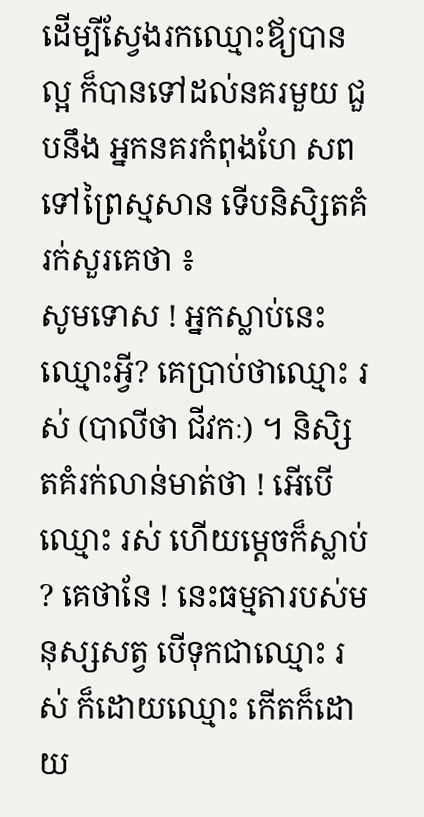ដើម្បីស្វែងរកឈ្មោះឪ្យបានល្អ ក៏បានទៅដល់នគរមួយ ជួបនឹង អ្នកនគរកំពុងហែ សពទៅព្រៃស្មសាន ទើបនិសិ្សតគំរក់សួរគេថា ៖
សូមទោស ! អ្នកស្លាប់នេះឈ្មោះអ្វី? គេប្រាប់ថាឈ្មោះ រស់ (បាលីថា ជីវកៈ) ។ និសិ្សតគំរក់លាន់មាត់ថា ! អើបើឈ្មោះ រស់ ហើយម្តេចក៏ស្លាប់ ? គេថានែ ! នេះធម្មតារបស់មនុស្សសត្វ បើទុកជាឈ្មោះ រស់ ក៏ដោយឈ្មោះ កើតក៏ដោយ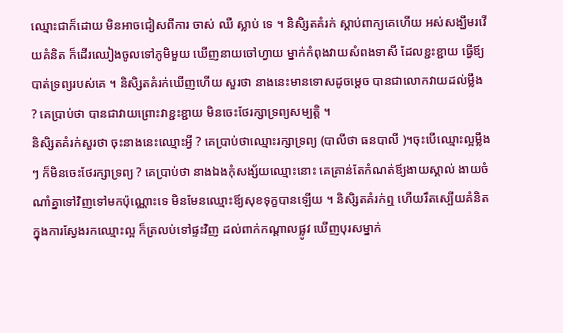ឈ្មោះជាក៏ដោយ មិនអាចជៀសពីការ ចាស់ ឈឺ ស្លាប់ ទេ ។ និសិ្សតគំរក់ ស្តាប់ពាក្យគេហើយ អស់សង្ឃឹមរវើយគំនិត ក៏ដើរឈៀងចូលទៅភូមិមួយ ឃើញនាយចៅហ្វាយ ម្នាក់កំពុងវាយសំពងទាសី ដែលខ្ជះខ្ជាយ ធ្វើឪ្យបាត់ទ្រព្យរបស់គេ ។ និសិ្សតគំរក់ឃើញហើយ សួរថា នាងនេះមានទោសដូចម្តេច បានជាលោកវាយដល់ម្លឹង ? គេប្រាប់ថា បានជាវាយព្រោះវាខ្ជះខ្ជាយ មិនចេះថែរក្សាទ្រព្យសម្បត្តិ ។
និសិ្សតគំរក់សួរថា ចុះនាងនេះឈ្មោះអ្វី ? គេប្រាប់ថាឈ្មោះរក្សាទ្រព្យ (បាលីថា ធនបាលី )។ចុះបើឈ្មោះល្អម្លឹង ៗ ក៏មិនចេះថែរក្សាទ្រព្យ ? គេប្រាប់ថា នាងឯងកុំសង្ស័យឈ្មោះនោះ គេគ្រាន់តែកំណត់ឪ្យងាយស្គាល់ ងាយចំណាំគ្នាទៅវិញទៅមកប៉ុណ្ណោះទេ មិនមែនឈ្មោះឪ្យសុខទុក្ខបានឡើយ ។ និសិ្សតគំរក់ឮ ហើយរឹតស្បើយគំនិត ក្នុងការស្វែងរកឈ្មោះល្អ ក៏ត្រលប់ទៅផ្ទះវិញ ដល់ពាក់កណ្តាលផ្លូវ ឃើញបុរសម្នាក់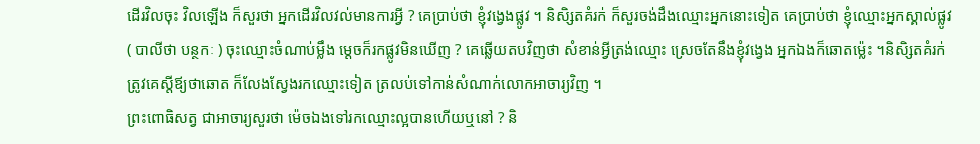ដើរវិលចុះ វិលឡើង ក៏សួរថា អ្នកដើរវិលវល់មានការអ្វី ? គេប្រាប់ថា ខ្ញុំវង្វេងផ្លូវ ។ និសិ្សតគំរក់ ក៏សួរចង់ដឹងឈ្មោះអ្នកនោះទៀត គេប្រាប់ថា ខ្ញុំឈ្មោះអ្នកស្គាល់ផ្លូវ ( បាលីថា បន្ថកៈ ) ចុះឈ្មោះចំណាប់ម្លឹង ម្តេចក៏រកផ្លូវមិនឃើញ ? គេឆ្លើយតបវិញថា សំខាន់អ្វីត្រង់ឈ្មោះ ស្រេចតែនឹងខ្ញុំវង្វេង អ្នកឯងក៏ឆោតម៉្លេះ ។និសិ្សតគំរក់ ត្រូវគេស្តីឪ្យថាឆោត ក៏លែងស្វែងរកឈ្មោះទៀត ត្រលប់ទៅកាន់សំណាក់លោកអាចារ្យវិញ ។
ព្រះពោធិសត្វ ជាអាចារ្យសួរថា ម៉េចឯងទៅរកឈ្មោះល្អបានហើយឬនៅ ? និ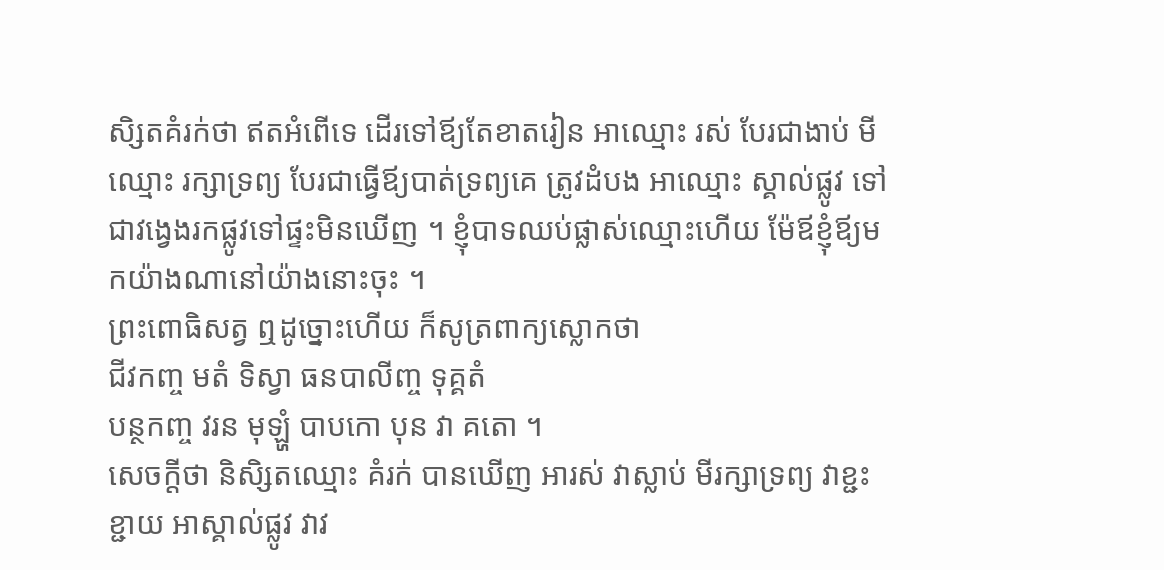សិ្សតគំរក់ថា ឥតអំពើទេ ដើរទៅឪ្យតែខាតរៀន អាឈ្មោះ រស់ បែរជាងាប់ មីឈ្មោះ រក្សាទ្រព្យ បែរជាធ្វើឪ្យបាត់ទ្រព្យគេ ត្រូវដំបង អាឈ្មោះ ស្គាល់ផ្លូវ ទៅជាវង្វេងរកផ្លូវទៅផ្ទះមិនឃើញ ។ ខ្ញុំបាទឈប់ផ្លាស់ឈ្មោះហើយ ម៉ែឪខ្ញុំឪ្យមកយ៉ាងណានៅយ៉ាងនោះចុះ ។
ព្រះពោធិសត្វ ឮដូច្នោះហើយ ក៏សូត្រពាក្យស្លោកថា
ជីវកញ្ច មតំ ទិស្វា ធនបាលីញ្ច ទុគ្គតំ
បន្ថកញ្ច វរន មុឡ្ហំ បាបកោ បុន វា គតោ ។
សេចក្តីថា និសិ្សតឈ្មោះ គំរក់ បានឃើញ អារស់ វាស្លាប់ មីរក្សាទ្រព្យ វាខ្ជះខ្ជាយ អាស្គាល់ផ្លូវ វាវ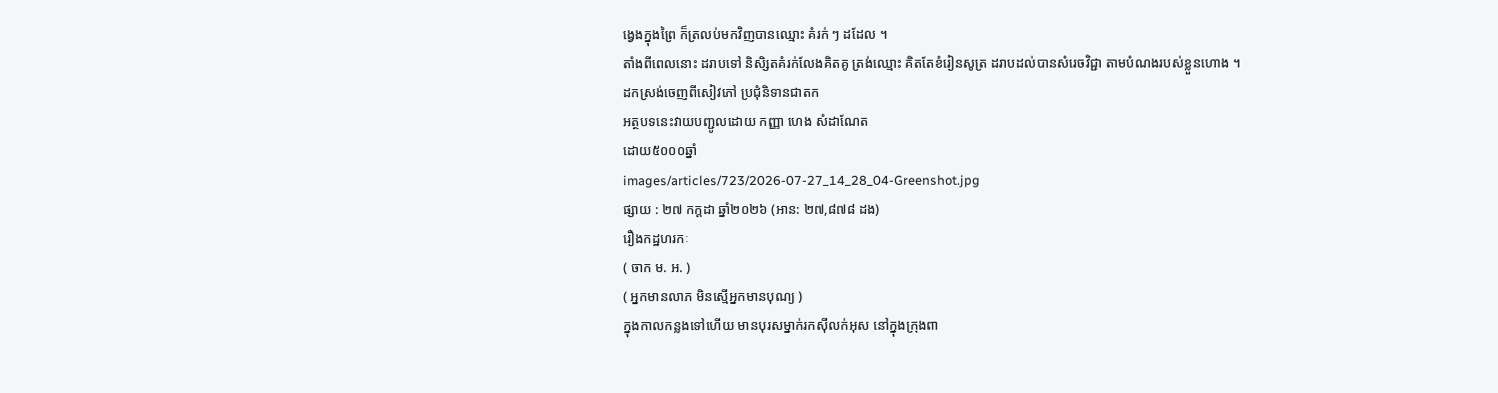ង្វេងក្នុងព្រៃ ក៏ត្រលប់មកវិញបានឈ្មោះ គំរក់ ៗ ដដែល ។
តាំងពីពេលនោះ ដរាបទៅ និសិ្សតគំរក់លែងគិតគូ ត្រង់ឈ្មោះ គិតតែខំរៀនសូត្រ ដរាបដល់បានសំរេចវិជ្ជា តាមបំណងរបស់ខ្លួនហោង ។
ដកស្រង់ចេញពីសៀវភៅ ប្រជុំនិទានជាតក
អត្ថបទនេះវាយបញ្ជូលដោយ កញ្ញា ហេង សំដាណែត
ដោយ៥០០០ឆ្នាំ
images/articles/723/2026-07-27_14_28_04-Greenshot.jpg
ផ្សាយ : ២៧ កក្តដា ឆ្នាំ២០២៦ (អាន: ២៧,៨៧៨ ដង)
រឿងកដ្ឋហរកៈ
( ចាក ម. អ. )
( អ្នកមានលាភ មិនស្មើអ្នកមានបុណ្យ )
ក្នុងកាលកន្លងទៅហើយ មានបុរសម្នាក់រកស៊ីលក់អុស នៅក្នុងក្រុងពា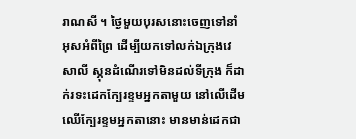រាណសី ។ ថៃ្ងមួយបុរសនោះចេញទៅនាំអុសអំពីព្រៃ ដើម្បីយកទៅលក់ឯក្រុងវេសាលី ស្ភុនដំណើរទៅមិនដល់ទីក្រុង ក៏ដាក់រទះដេកក្បែរខ្ទមអ្នកតាមួយ នៅលើដើមឈើក្បែរខ្ទមអ្នកតានោះ មានមាន់ដេកជា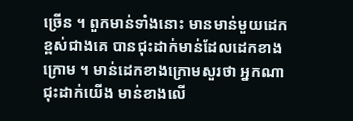ច្រើន ។ ពួកមាន់ទាំងនោះ មានមាន់មួយដេកខ្ពស់ជាងគេ បានជុះដាក់មាន់ដែលដេកខាងក្រោម ។ មាន់ដេកខាងក្រោមសួរថា អ្នកណាជុះដាក់យើង មាន់ខាងលើ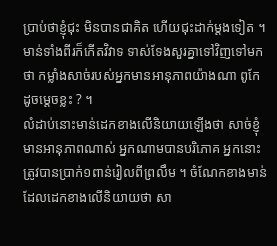ប្រាប់ថាខ្ញុំជុះ មិនបានជាគិត ហើយជុះដាក់ម្តងទៀត ។ មាន់ទាំងពីរក៏កើតវិវាទ ទាស់ទែងសួរគ្នាទៅវិញទៅមកថា កម្លាំងសាច់របស់អ្នកមានអានុភាពយ៉ាងណា ពូកែដូចម្តេចខ្លះ ? ។
លំដាប់នោះមាន់ដេកខាងលើនិយាយឡើងថា សាច់ខ្ញុំមានអានុភាពណាស់ អ្នកណាមបានបរិភោគ អ្នកនោះត្រូវបានប្រាក់១ពាន់រៀលពីព្រលឹម ។ ចំណែកខាងមាន់ដែលដេកខាងលើនិយាយថា សា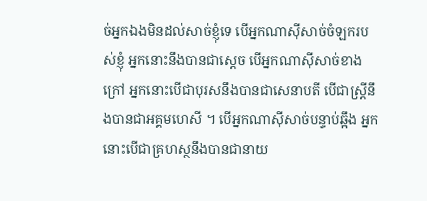ច់អ្នកឯងមិនដល់សាច់ខ្ញុំទេ បើអ្នកណាស៊ីសាច់ចំឡករបស់ខ្ញុំ អ្នកនោះនឹងបានជាស្តេច បើអ្នកណាស៊ីសាច់ខាងក្រៅ អ្នកនោះបើជាបុរសនឹងបានជាសេនាបតី បើជាស្រ្តីនឹងបានជាអគ្គមហេសី ។ បើអ្នកណាស៊ីសាច់បន្ទាប់ឆ្អឹង អ្នកនោះបើជាគ្រហស្ថនឹងបានជានាយ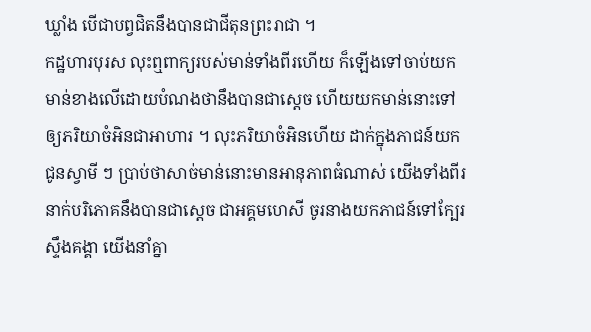ឃ្លាំង បើជាបព្វជិតនឹងបានជាជីតុនព្រះរាជា ។
កដ្ឋហារបុរស លុះឮពាក្យរបស់មាន់ទាំងពីរហើយ ក៏ឡើងទៅចាប់យកមាន់ខាងលើដោយបំណងថានឹងបានជាស្តេច ហើយយកមាន់នោះទៅឲ្យភរិយាចំអិនជាអាហារ ។ លុះភរិយាចំអិនហើយ ដាក់ក្នុងភាជន៍យកជូនស្វាមី ៗ ប្រាប់ថាសាច់មាន់នោះមានអានុភាពធំណាស់ យើងទាំងពីរនាក់បរិភោគនឹងបានជាស្តេច ជាអគ្គមហេសី ចូរនាងយកភាជន៍ទៅក្បែរស្ទឹងគង្គា យើងនាំគ្នា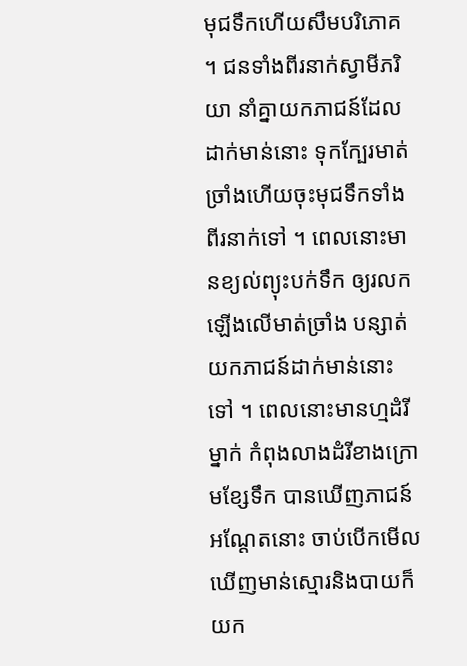មុជទឹកហើយសឹមបរិភោគ ។ ជនទាំងពីរនាក់ស្វាមីភរិយា នាំគ្នាយកភាជន៍ដែលដាក់មាន់នោះ ទុកក្បែរមាត់ច្រាំងហើយចុះមុជទឹកទាំងពីរនាក់ទៅ ។ ពេលនោះមានខ្យល់ព្យុះបក់ទឹក ឲ្យរលកឡើងលើមាត់ច្រាំង បន្សាត់យកភាជន៍ដាក់មាន់នោះទៅ ។ ពេលនោះមានហ្មដំរីម្នាក់ កំពុងលាងដំរីខាងក្រោមខ្សែទឹក បានឃើញភាជន៍អណ្តែតនោះ ចាប់បើកមើលឃើញមាន់ស្មោរនិងបាយក៏យក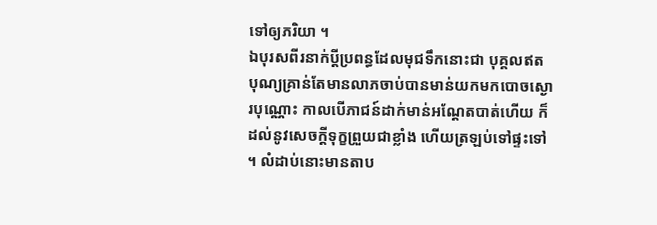ទៅឲ្យភរិយា ។
ឯបុរសពីរនាក់ប្តីប្រពន្ធដែលមុជទឹកនោះជា បុគ្គលឥតបុណ្យគ្រាន់តែមានលាភចាប់បានមាន់យកមកបោចស្ងោរបុណ្ណោះ កាលបើភាជន៍ដាក់មាន់អណ្តែតបាត់ហើយ ក៏ដល់នូវសេចក្តីទុក្ខព្រួយជាខ្លាំង ហើយត្រឡប់ទៅផ្ទះទៅ ។ លំដាប់នោះមានតាប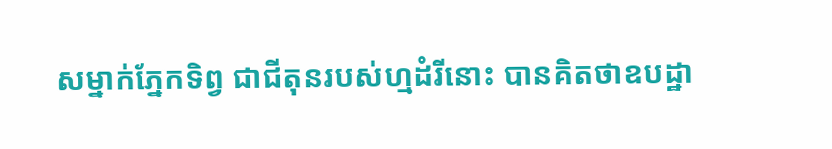សម្នាក់ភ្នែកទិព្វ ជាជីតុនរបស់ហ្មដំរីនោះ បានគិតថាឧបដ្ឋា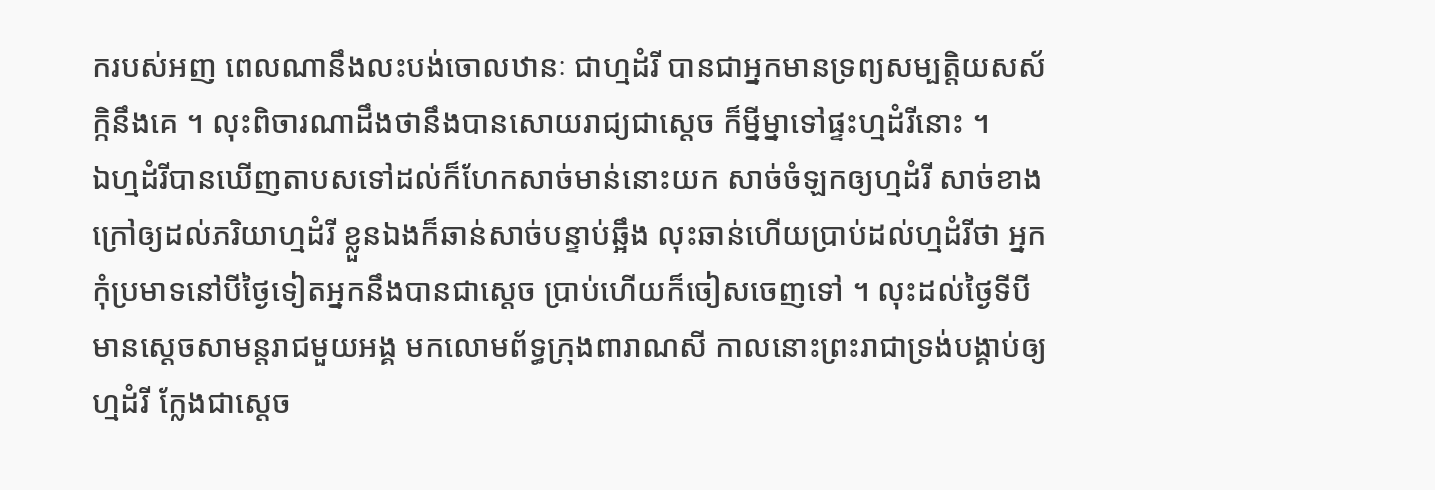ករបស់អញ ពេលណានឹងលះបង់ចោលឋានៈ ជាហ្មដំរី បានជាអ្នកមានទ្រព្យសម្បត្តិយសស័ក្កិនឹងគេ ។ លុះពិចារណាដឹងថានឹងបានសោយរាជ្យជាស្តេច ក៏ម្នីម្នាទៅផ្ទះហ្មដំរីនោះ ។
ឯហ្មដំរីបានឃើញតាបសទៅដល់ក៏ហែកសាច់មាន់នោះយក សាច់ចំឡកឲ្យហ្មដំរី សាច់ខាងក្រៅឲ្យដល់ភរិយាហ្មដំរី ខ្លួនឯងក៏ឆាន់សាច់បន្ទាប់ឆ្អឹង លុះឆាន់ហើយប្រាប់ដល់ហ្មដំរីថា អ្នកកុំប្រមាទនៅបីថ្ងៃទៀតអ្នកនឹងបានជាស្តេច ប្រាប់ហើយក៏ចៀសចេញទៅ ។ លុះដល់ថ្ងៃទីបីមានស្តេចសាមន្តរាជមួយអង្គ មកលោមព័ទ្ធក្រុងពារាណសី កាលនោះព្រះរាជាទ្រង់បង្គាប់ឲ្យហ្មដំរី ក្លែងជាស្តេច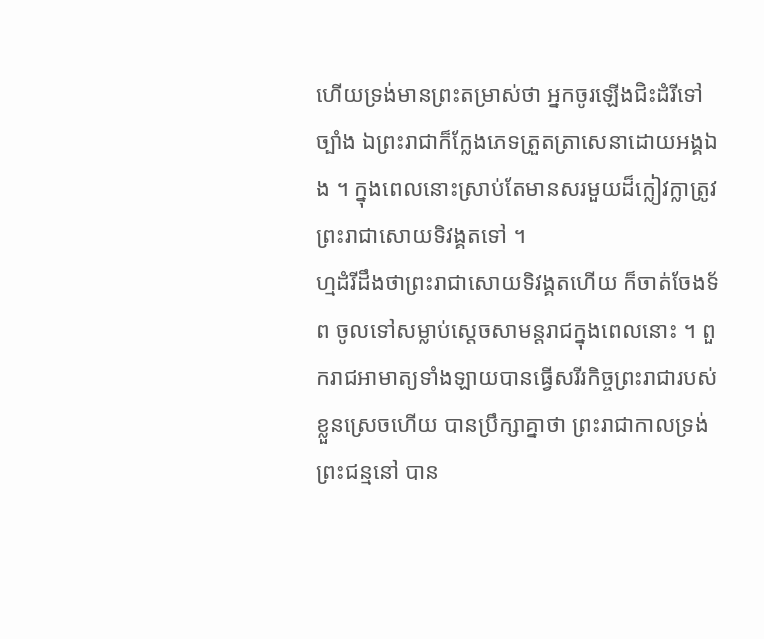ហើយទ្រង់មានព្រះតម្រាស់ថា អ្នកចូរឡើងជិះដំរីទៅច្បាំង ឯព្រះរាជាក៏ក្លែងភេទត្រួតត្រាសេនាដោយអង្គឯង ។ ក្នុងពេលនោះស្រាប់តែមានសរមួយដ៏ក្លៀវក្លាត្រូវព្រះរាជាសោយទិវង្គតទៅ ។
ហ្មដំរីដឹងថាព្រះរាជាសោយទិវង្គតហើយ ក៏ចាត់ចែងទ័ព ចូលទៅសម្លាប់ស្តេចសាមន្តរាជក្នុងពេលនោះ ។ ពួករាជអាមាត្យទាំងឡាយបានធ្វើសរីរកិច្ចព្រះរាជារបស់ខ្លួនស្រេចហើយ បានប្រឹក្សាគ្នាថា ព្រះរាជាកាលទ្រង់ព្រះជន្មនៅ បាន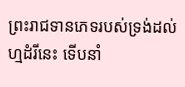ព្រះរាជទានភេទរបស់ទ្រង់ដល់ហ្មដំរីនេះ ទើបនាំ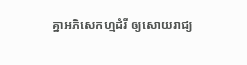គ្នាអភិសេកហ្មដំរី ឲ្យសោយរាជ្យ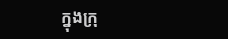ក្នុងក្រុ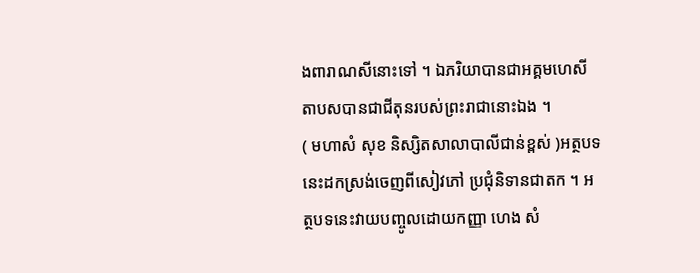ងពារាណសីនោះទៅ ។ ឯភរិយាបានជាអគ្គមហេសី តាបសបានជាជីតុនរបស់ព្រះរាជានោះឯង ។
( មហាសំ សុខ និស្សិតសាលាបាលីជាន់ខ្ពស់ )អត្ថបទនេះដកស្រង់ចេញពីសៀវភៅ ប្រជុំនិទានជាតក ។ អត្ថបទនេះវាយបញ្ចូលដោយកញ្ញា ហេង សំ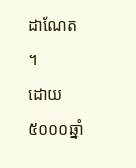ដាណែត ។
ដោយ៥០០០ឆ្នាំ